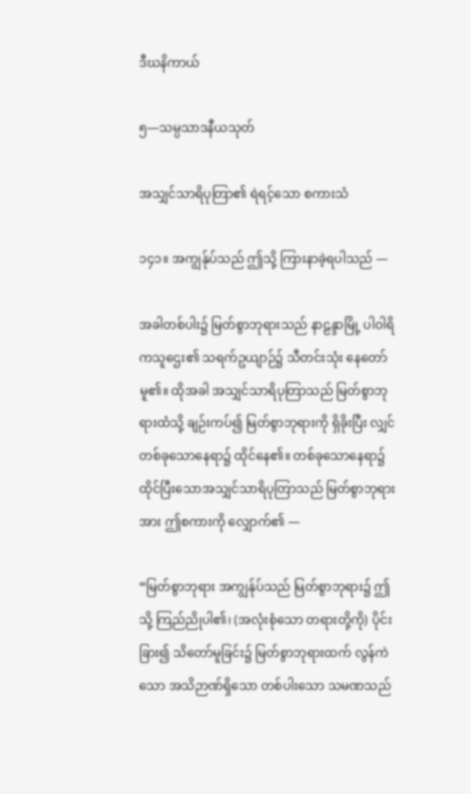ဒီဃနိကာယ်

၅—သမ္ပသာဒနီယသုတ်

အသျှင်သာရိပုတြာ၏ ရဲရင့်သော စကားသံ

၁၄၁။ အကျွန်ုပ်သည် ဤသို့ ကြားနာခဲ့ရပါသည် —

အခါတစ်ပါး၌ မြတ်စွာဘုရားသည် နာဠန္ဒာမြို့ ပါဝါရိကသူဌေး၏ သရက်ဥယျာဉ်၌ သီတင်းသုံး နေတော်မူ၏။ ထိုအခါ အသျှင်သာရိပုတြာသည် မြတ်စွာဘုရားထံသို့ ချဉ်းကပ်၍ မြတ်စွာဘုရားကို ရှိခိုးပြီး လျှင် တစ်ခုသောနေရာ၌ ထိုင်နေ၏။ တစ်ခုသောနေရာ၌ ထိုင်ပြီးသောအသျှင်သာရိပုတြာသည် မြတ်စွာဘုရားအား ဤစကားကို လျှောက်၏ —

“မြတ်စွာဘုရား အကျွန်ုပ်သည် မြတ်စွာဘုရား၌ ဤသို့ ကြည်ညိုပါ၏၊ (အလုံးစုံသော တရားတို့ကို) ပိုင်းခြား၍ သိတော်မူခြင်း၌ မြတ်စွာဘုရားထက် လွန်ကဲသော အသိဉာဏ်ရှိသော တစ်ပါးသော သမဏသည်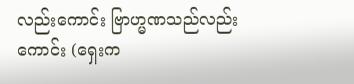လည်းကောင်း ဗြာဟ္မဏသည်လည်းကောင်း (ရှေးက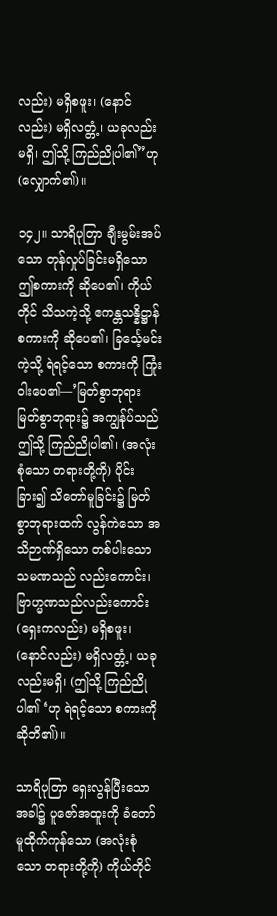လည်း) မရှိစဖူး၊ (နောင်လည်း) မရှိလတ္တံ့၊ ယခုလည်း မရှိ၊ ဤသို့ ကြည်ညိုပါ၏”ဟု (လျှောက်၏)။

၁၄၂။ သာရိပုတြာ ချီးမွမ်းအပ်သော တုန်လှုပ်ခြင်းမရှိသော ဤစကားကို ဆိုပေ၏၊ ကိုယ်တိုင် သိသကဲ့သို့ ဧကန္တသန္နိဋ္ဌာန်စကားကို ဆိုပေ၏၊ ခြင်္သေ့မင်းကဲ့သို့ ရဲရင့်သော စကားကို ကြုံးဝါးပေ၏—’မြတ်စွာဘုရား မြတ်စွာဘုရား၌ အကျွန်ုပ်သည် ဤသို့ ကြည်ညိုပါ၏၊ (အလုံးစုံသော တရားတို့ကို) ပိုင်း ခြား၍ သိတော်မူခြင်း၌ မြတ်စွာဘုရားထက် လွန်ကဲသော အသိဉာဏ်ရှိသော တစ်ပါးသော သမဏသည် လည်းကောင်း၊ ဗြာဟ္မဏသည်လည်းကောင်း (ရှေးကလည်း) မရှိစဖူး၊ (နောင်လည်း) မရှိလတ္တံ့၊ ယခု လည်းမရှိ၊ (ဤသို့ ကြည်ညိုပါ၏ ‘ဟု ရဲရင့်သော စကားကို ဆိုဘိ၏)။

သာရိပုတြာ ရှေးလွန်ပြီးသော အခါ၌ ပူဇော်အထူးကို ခံတော်မူထိုက်ကုန်သော (အလုံးစုံသော တရားတို့ကို) ကိုယ်တိုင်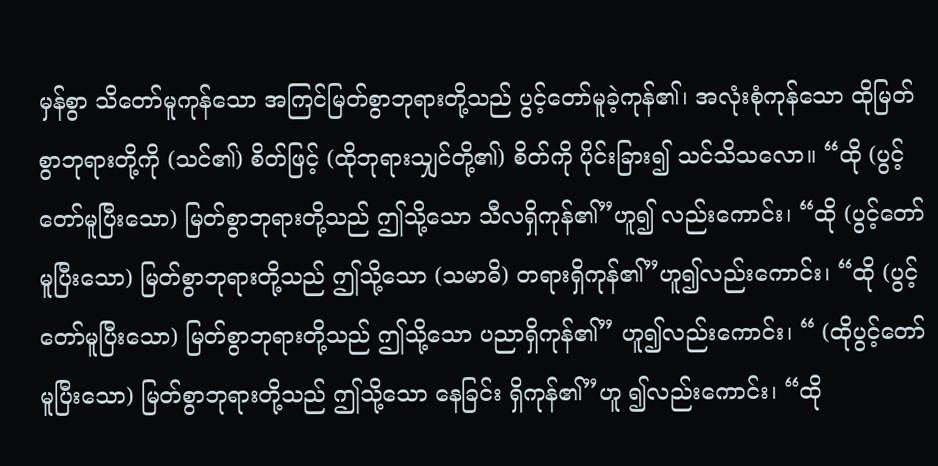မှန်စွာ သိတော်မူကုန်သော အကြင်မြတ်စွာဘုရားတို့သည် ပွင့်တော်မူခဲ့ကုန်၏၊ အလုံးစုံကုန်သော ထိုမြတ်စွာဘုရားတို့ကို (သင်၏) စိတ်ဖြင့် (ထိုဘုရားသျှင်တို့၏) စိတ်ကို ပိုင်းခြား၍ သင်သိသလော။ “ထို (ပွင့်တော်မူပြီးသော) မြတ်စွာဘုရားတို့သည် ဤသို့သော သီလရှိကုန်၏”ဟူ၍ လည်းကောင်း၊ “ထို (ပွင့်တော်မူပြီးသော) မြတ်စွာဘုရားတို့သည် ဤသို့သော (သမာဓိ) တရားရှိကုန်၏”ဟူ၍လည်းကောင်း၊ “ထို (ပွင့်တော်မူပြီးသော) မြတ်စွာဘုရားတို့သည် ဤသို့သော ပညာရှိကုန်၏” ဟူ၍လည်းကောင်း၊ “ (ထိုပွင့်တော်မူပြီးသော) မြတ်စွာဘုရားတို့သည် ဤသို့သော နေခြင်း ရှိကုန်၏”ဟူ ၍လည်းကောင်း၊ “ထို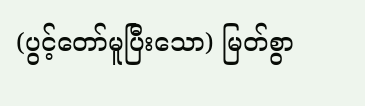(ပွင့်တော်မူပြီးသော) မြတ်စွာ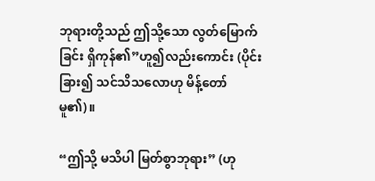ဘုရားတို့သည် ဤသို့သော လွတ်မြောက်ခြင်း ရှိကုန်၏”ဟူ၍လည်းကောင်း (ပိုင်းခြား၍ သင်သိသလောဟု မိန့်တော်မူ၏)။

“ဤသို့ မသိပါ မြတ်စွာဘုရား” (ဟု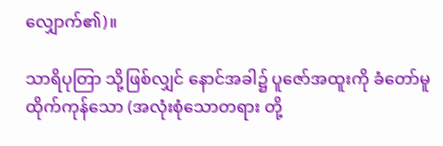လျှောက်၏)။

သာရိပုတြာ သို့ဖြစ်လျှင် နောင်အခါ၌ ပူဇော်အထူးကို ခံတော်မူထိုက်ကုန်သော (အလုံးစုံသောတရား တို့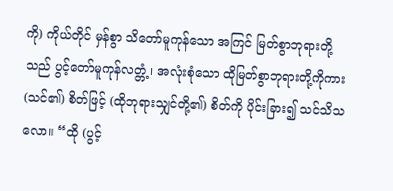ကို) ကိုယ်တိုင် မှန်စွာ သိတော်မူကုန်သော အကြင် မြတ်စွာဘုရားတို့သည် ပွင့်တော်မူကုန်လတ္တံ့၊ အလုံးစုံသော ထိုမြတ်စွာဘုရားတို့ကိုကား (သင်၏) စိတ်ဖြင့် (ထိုဘုရားသျှင်တို့၏) စိတ်ကို ပိုင်းခြား၍ သင်သိသလော။ “ထို (ပွင့်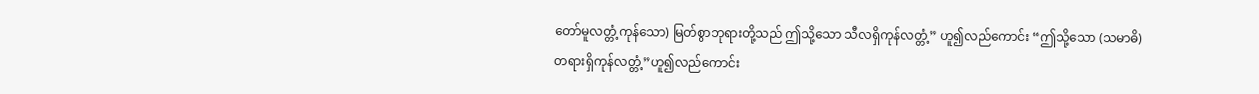တော်မူလတ္တံ့ကုန်သော) မြတ်စွာဘုရားတို့သည် ဤသို့သော သီလရှိကုန်လတ္တံ့” ဟူ၍လည်ကောင်း “ဤသို့သော (သမာဓိ) တရားရှိကုန်လတ္တံ့”ဟူ၍လည်ကောင်း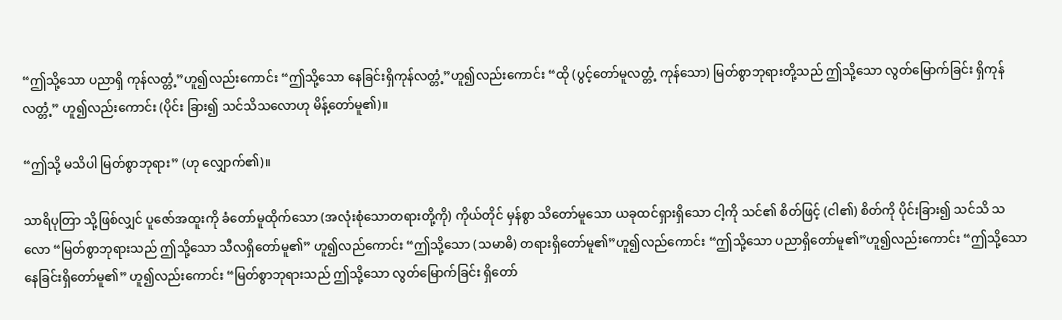“ဤသို့သော ပညာရှိ ကုန်လတ္တံ့”ဟူ၍လည်းကောင်း “ဤသို့သော နေခြင်းရှိကုန်လတ္တံ့”ဟူ၍လည်းကောင်း “ထို (ပွင့်တော်မူလတ္တံ့ ကုန်သော) မြတ်စွာဘုရားတို့သည် ဤသို့သော လွတ်မြောက်ခြင်း ရှိကုန်လတ္တံ့” ဟူ၍လည်းကောင်း (ပိုင်း ခြား၍ သင်သိသလောဟု မိန့်တော်မူ၏)။

“ဤသို့ မသိပါ မြတ်စွာဘုရား” (ဟု လျှောက်၏)။

သာရိပုတြာ သို့ဖြစ်လျှင် ပူဇော်အထူးကို ခံတော်မူထိုက်သော (အလုံးစုံသောတရားတို့ကို) ကိုယ်တိုင် မှန်စွာ သိတော်မူသော ယခုထင်ရှားရှိသော ငါ့ကို သင်၏ စိတ်ဖြင့် (ငါ၏) စိတ်ကို ပိုင်းခြား၍ သင်သိ သလော “မြတ်စွာဘုရားသည် ဤသို့သော သီလရှိတော်မူ၏” ဟူ၍လည်ကောင်း “ဤသို့သော (သမာဓိ) တရားရှိတော်မူ၏”ဟူ၍လည်ကောင်း “ဤသို့သော ပညာရှိတော်မူ၏”ဟူ၍လည်းကောင်း “ဤသို့သော နေခြင်းရှိတော်မူ၏” ဟူ၍လည်းကောင်း “မြတ်စွာဘုရားသည် ဤသို့သော လွတ်မြောက်ခြင်း ရှိတော်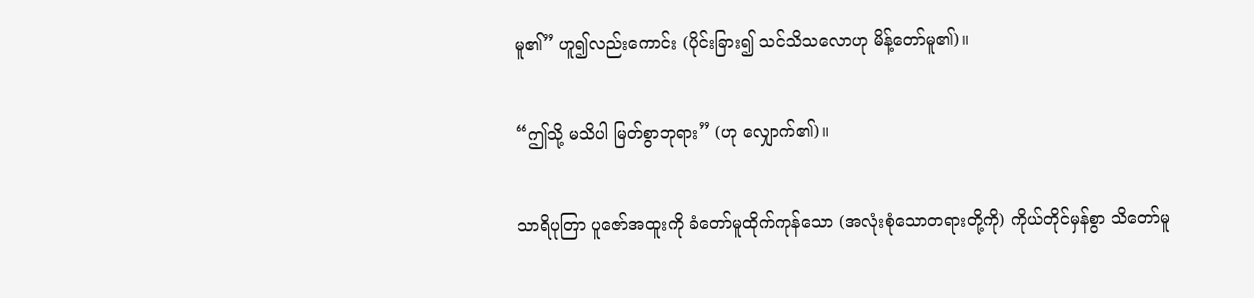မူ၏” ဟူ၍လည်းကောင်း (ပိုင်းခြား၍ သင်သိသလောဟု မိန့်တော်မူ၏)။

“ဤသို့ မသိပါ မြတ်စွာဘုရား” (ဟု လျှောက်၏)။

သာရိပုတြာ ပူဇော်အထူးကို ခံတော်မူထိုက်ကုန်သော (အလုံးစုံသောတရားတို့ကို) ကိုယ်တိုင်မှန်စွာ သိတော်မူ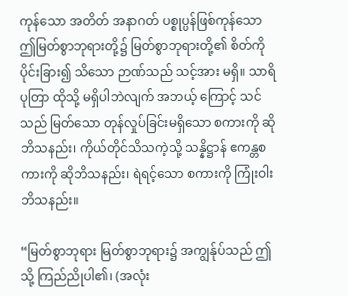ကုန်သော အတိတ် အနာဂတ် ပစ္စုပ္ပန်ဖြစ်ကုန်သော ဤမြတ်စွာဘုရားတို့၌ မြတ်စွာဘုရားတို့၏ စိတ်ကို ပိုင်းခြား၍ သိသော ဉာဏ်သည် သင့်အား မရှိ။ သာရိပုတြာ ထိုသို့ မရှိပါဘဲလျက် အဘယ့် ကြောင့် သင်သည် မြတ်သော တုန်လှုပ်ခြင်းမရှိသော စကားကို ဆိုဘိသနည်း၊ ကိုယ်တိုင်သိသကဲ့သို့ သန္နိဋ္ဌာန် ဧကန္တစကားကို ဆိုဘိသနည်း၊ ရဲရင့်သော စကားကို ကြုံးဝါးဘိသနည်း။

“မြတ်စွာဘုရား မြတ်စွာဘုရား၌ အကျွန်ုပ်သည် ဤသို့ ကြည်ညိုပါ၏၊ (အလုံး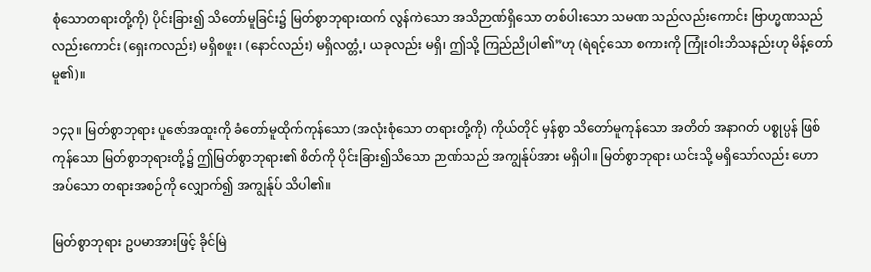စုံသောတရားတို့ကို) ပိုင်းခြား၍ သိတော်မူခြင်း၌ မြတ်စွာဘုရားထက် လွန်ကဲသော အသိဉာဏ်ရှိသော တစ်ပါးသော သမဏ သည်လည်းကောင်း ဗြာဟ္မဏသည်လည်းကောင်း (ရှေးကလည်း) မရှိစဖူး၊ (နောင်လည်း) မရှိလတ္တံ့၊ ယခုလည်း မရှိ၊ ဤသို့ ကြည်ညိုပါ၏”ဟု (ရဲရင့်သော စကားကို ကြုံးဝါးဘိသနည်းဟု မိန့်တော်မူ၏)။

၁၄၃။ မြတ်စွာဘုရား ပူဇော်အထူးကို ခံတော်မူထိုက်ကုန်သော (အလုံးစုံသော တရားတို့ကို) ကိုယ်တိုင် မှန်စွာ သိတော်မူကုန်သော အတိတ် အနာဂတ် ပစ္စုပ္ပန် ဖြစ်ကုန်သော မြတ်စွာဘုရားတို့၌ ဤမြတ်စွာဘုရား၏ စိတ်ကို ပိုင်းခြား၍သိသော ဉာဏ်သည် အကျွန်ုပ်အား မရှိပါ။ မြတ်စွာဘုရား ယင်းသို့ မရှိသော်လည်း ဟောအပ်သော တရားအစဉ်ကို လျှောက်၍ အကျွန်ုပ် သိပါ၏။

မြတ်စွာဘုရား ဥပမာအားဖြင့် ခိုင်မြဲ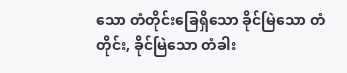သော တံတိုင်းခြေရှိသော ခိုင်မြဲသော တံတိုင်း, ခိုင်မြဲသော တံခါး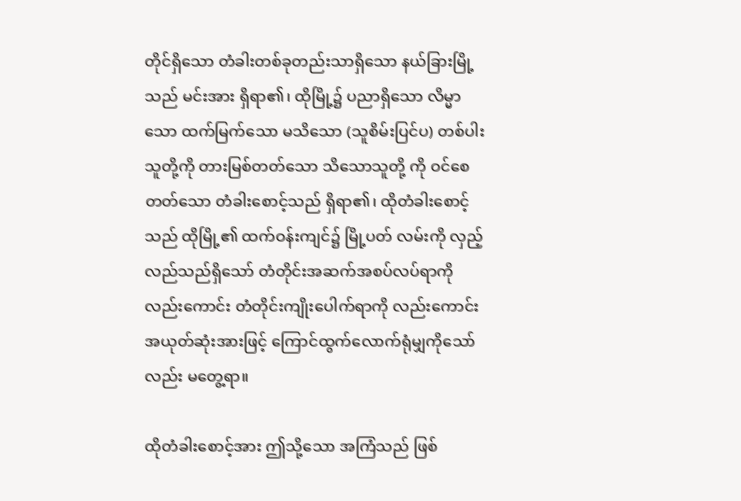တိုင်ရှိသော တံခါးတစ်ခုတည်းသာရှိသော နယ်ခြားမြို့သည် မင်းအား ရှိရာ၏၊ ထိုမြို့၌ ပညာရှိသော လိမ္မာသော ထက်မြက်သော မသိသော (သူစိမ်းပြင်ပ) တစ်ပါးသူတို့ကို တားမြစ်တတ်သော သိသောသူတို့ ကို ဝင်စေတတ်သော တံခါးစောင့်သည် ရှိရာ၏၊ ထိုတံခါးစောင့်သည် ထိုမြို့၏ ထက်ဝန်းကျင်၌ မြို့ပတ် လမ်းကို လှည့်လည်သည်ရှိသော် တံတိုင်းအဆက်အစပ်လပ်ရာကိုလည်းကောင်း တံတိုင်းကျိုးပေါက်ရာကို လည်းကောင်း အယုတ်ဆုံးအားဖြင့် ကြောင်ထွက်လောက်ရုံမျှကိုသော်လည်း မတွေ့ရာ။

ထိုတံခါးစောင့်အား ဤသို့သော အကြံသည် ဖြစ်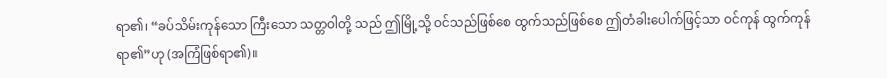ရာ၏၊ “ခပ်သိမ်းကုန်သော ကြီးသော သတ္တဝါတို့ သည် ဤမြို့သို့ ဝင်သည်ဖြစ်စေ ထွက်သည်ဖြစ်စေ ဤတံခါးပေါက်ဖြင့်သာ ဝင်ကုန် ထွက်ကုန်ရာ၏”ဟု (အကြံဖြစ်ရာ၏)။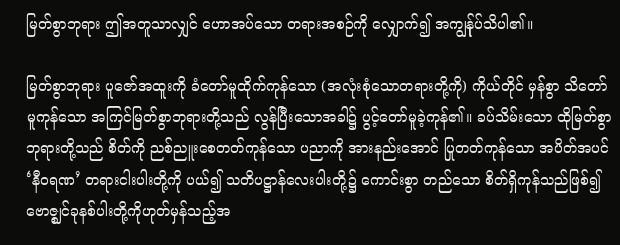မြတ်စွာဘုရား ဤအတူသာလျှင် ဟောအပ်သော တရားအစဉ်ကို လျှောက်၍ အကျွန်ုပ်သိပါ၏။

မြတ်စွာဘုရား ပူဇော်အထူးကို ခံတော်မူထိုက်ကုန်သော (အလုံးစုံသောတရားတို့ကို) ကိုယ်တိုင် မှန်စွာ သိတော်မူကုန်သော အကြင်မြတ်စွာဘုရားတို့သည် လွန်ပြီးသောအခါ၌ ပွင့်တော်မူခဲ့ကုန်၏။ ခပ်သိမ်းသော ထိုမြတ်စွာဘုရားတို့သည် စိတ်ကို ညစ်ညူးစေတတ်ကုန်သော ပညာကို အားနည်းအောင် ပြုတတ်ကုန်သော အပိတ်အပင် ‘နီဝရဏ’ တရားငါးပါးတို့ကို ပယ်၍ သတိပဋ္ဌာန်လေးပါးတို့၌ ကောင်းစွာ တည်သော စိတ်ရှိကုန်သည်ဖြစ်၍ ဗောဇ္ဈင်ခုနစ်ပါးတို့ကိုဟုတ်မှန်သည့်အ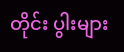တိုင်း ပွါးများ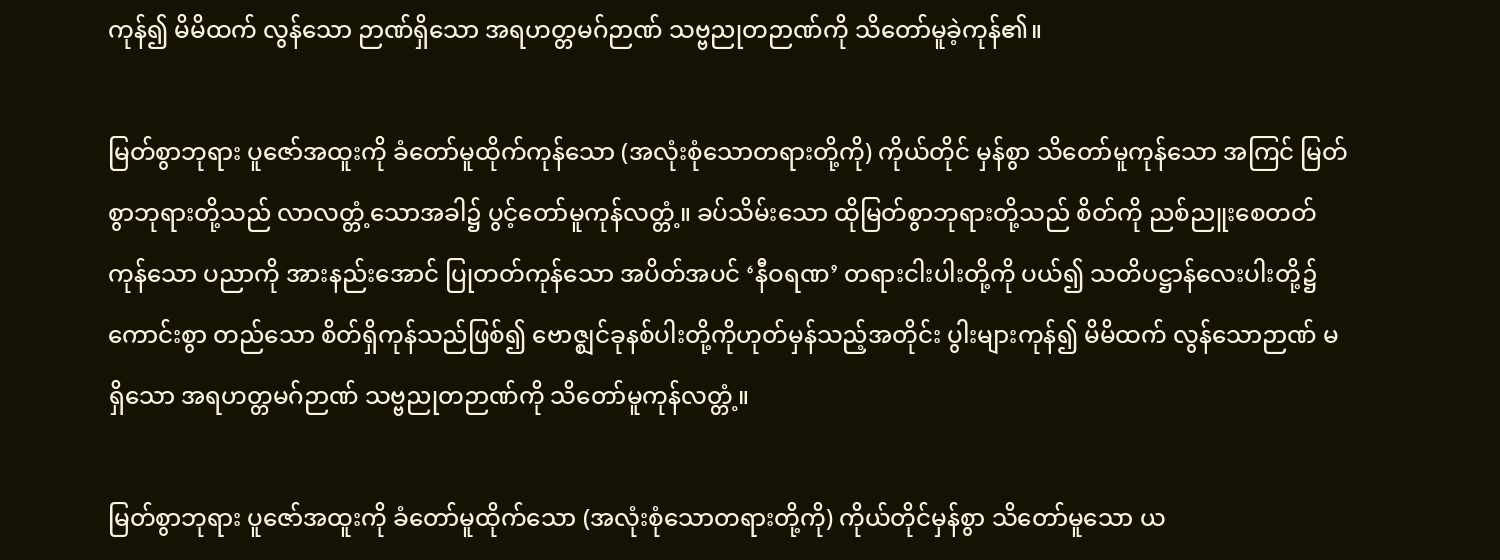ကုန်၍ မိမိထက် လွန်သော ဉာဏ်ရှိသော အရဟတ္တမဂ်ဉာဏ် သဗ္ဗညုတဉာဏ်ကို သိတော်မူခဲ့ကုန်၏။

မြတ်စွာဘုရား ပူဇော်အထူးကို ခံတော်မူထိုက်ကုန်သော (အလုံးစုံသောတရားတို့ကို) ကိုယ်တိုင် မှန်စွာ သိတော်မူကုန်သော အကြင် မြတ်စွာဘုရားတို့သည် လာလတ္တံ့သောအခါ၌ ပွင့်တော်မူကုန်လတ္တံ့။ ခပ်သိမ်းသော ထိုမြတ်စွာဘုရားတို့သည် စိတ်ကို ညစ်ညူးစေတတ်ကုန်သော ပညာကို အားနည်းအောင် ပြုတတ်ကုန်သော အပိတ်အပင် ‘နီဝရဏ’ တရားငါးပါးတို့ကို ပယ်၍ သတိပဋ္ဌာန်လေးပါးတို့၌ ကောင်းစွာ တည်သော စိတ်ရှိကုန်သည်ဖြစ်၍ ဗောဇ္ဈင်ခုနစ်ပါးတို့ကိုဟုတ်မှန်သည့်အတိုင်း ပွါးများကုန်၍ မိမိထက် လွန်သောဉာဏ် မရှိသော အရဟတ္တမဂ်ဉာဏ် သဗ္ဗညုတဉာဏ်ကို သိတော်မူကုန်လတ္တံ့။

မြတ်စွာဘုရား ပူဇော်အထူးကို ခံတော်မူထိုက်သော (အလုံးစုံသောတရားတို့ကို) ကိုယ်တိုင်မှန်စွာ သိတော်မူသော ယ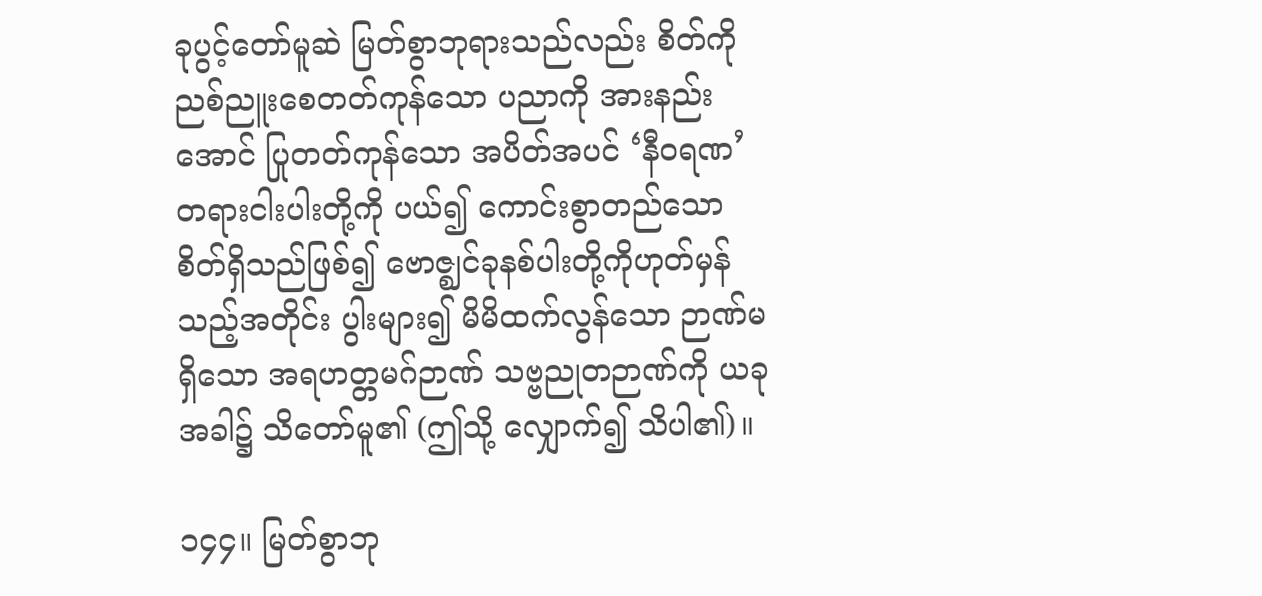ခုပွင့်တော်မူဆဲ မြတ်စွာဘုရားသည်လည်း စိတ်ကို ညစ်ညူးစေတတ်ကုန်သော ပညာကို အားနည်းအောင် ပြုတတ်ကုန်သော အပိတ်အပင် ‘နီဝရဏ’ တရားငါးပါးတို့ကို ပယ်၍ ကောင်းစွာတည်သော စိတ်ရှိသည်ဖြစ်၍ ဗောဇ္ဈင်ခုနစ်ပါးတို့ကိုဟုတ်မှန်သည့်အတိုင်း ပွါးများ၍ မိမိထက်လွန်သော ဉာဏ်မရှိသော အရဟတ္တမဂ်ဉာဏ် သဗ္ဗညုတဉာဏ်ကို ယခုအခါ၌ သိတော်မူ၏ (ဤသို့ လျှောက်၍ သိပါ၏)။

၁၄၄။ မြတ်စွာဘု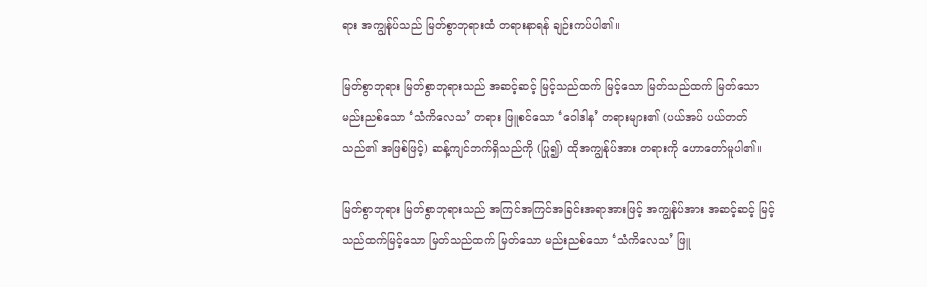ရား အကျွန်ုပ်သည် မြတ်စွာဘုရားထံ တရားနာရန် ချဉ်းကပ်ပါ၏။

မြတ်စွာဘုရား မြတ်စွာဘုရားသည် အဆင့်ဆင့် မြင့်သည်ထက် မြင့်သော မြတ်သည်ထက် မြတ်သော မည်းညစ်သော ‘သံကိလေသ’ တရား ဖြူစင်သော ‘ဝေါဒါန’ တရားများ၏ (ပယ်အပ် ပယ်တတ် သည်၏ အဖြစ်ဖြင့်) ဆန့်ကျင်ဘက်ရှိသည်ကို (ပြု၍) ထိုအကျွန်ုပ်အား တရားကို ဟောတော်မူပါ၏။

မြတ်စွာဘုရား မြတ်စွာဘုရားသည် အကြင်အကြင်အခြင်းအရာအားဖြင့် အကျွန်ုပ်အား အဆင့်ဆင့် မြင့်သည်ထက်မြင့်သော မြတ်သည်ထက် မြတ်သော မည်းညစ်သော ‘သံကိလေသ’ ဖြူ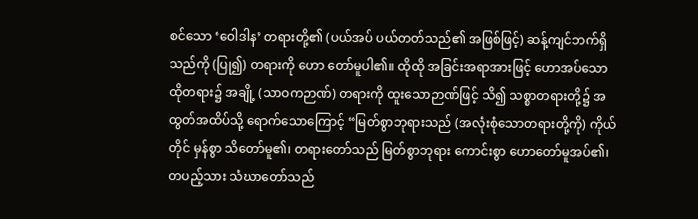စင်သော ‘ဝေါဒါန’ တရားတို့၏ (ပယ်အပ် ပယ်တတ်သည်၏ အဖြစ်ဖြင့်) ဆန့်ကျင်ဘက်ရှိသည်ကို (ပြု၍) တရားကို ဟော တော်မူပါ၏။ ထိုထို အခြင်းအရာအားဖြင့် ဟောအပ်သော ထိုတရား၌ အချို့ (သာဝကဉာဏ်) တရားကို ထူးသောဉာဏ်ဖြင့် သိ၍ သစ္စာတရားတို့၌ အထွတ်အထိပ်သို့ ရောက်သောကြောင့် “မြတ်စွာဘုရားသည် (အလုံးစုံသောတရားတို့ကို) ကိုယ်တိုင် မှန်စွာ သိတော်မူ၏၊ တရားတော်သည် မြတ်စွာဘုရား ကောင်းစွာ ဟောတော်မူအပ်၏၊ တပည့်သား သံဃာတော်သည်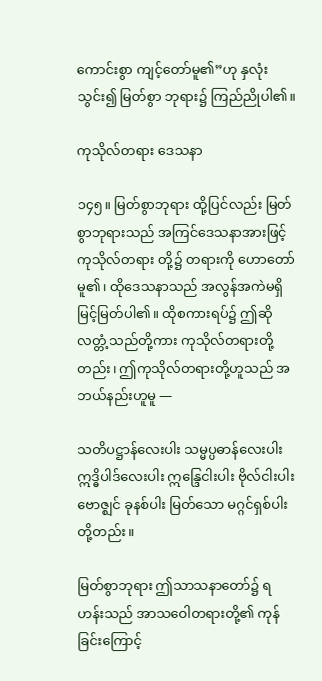ကောင်းစွာ ကျင့်တော်မူ၏”ဟု နှလုံးသွင်း၍ မြတ်စွာ ဘုရား၌ ကြည်ညိုပါ၏။

ကုသိုလ်တရား ဒေသနာ

၁၄၅။ မြတ်စွာဘုရား ထို့ပြင်လည်း မြတ်စွာဘုရားသည် အကြင်ဒေသနာအားဖြင့် ကုသိုလ်တရား တို့၌ တရားကို ဟောတော်မူ၏၊ ထိုဒေသနာသည် အလွန်အကဲမရှိ မြင့်မြတ်ပါ၏။ ထိုစကားရပ်၌ ဤဆိုလတ္တံ့သည်တို့ကား ကုသိုလ်တရားတို့တည်း၊ ဤကုသိုလ်တရားတို့ဟူသည် အဘယ်နည်းဟူမူ —

သတိပဋ္ဌာန်လေးပါး သမ္မပ္ပဓာန်လေးပါး ဣဒ္ဓိပါဒ်လေးပါး ဣန္ဒြေငါးပါး ဗိုလ်ငါးပါး ဗောဇ္ဈင် ခုနစ်ပါး မြတ်သော မဂ္ဂင်ရှစ်ပါးတို့တည်း။

မြတ်စွာဘုရား ဤသာသနာတော်၌ ရဟန်းသည် အာသဝေါတရားတို့၏ ကုန်ခြင်းကြောင့်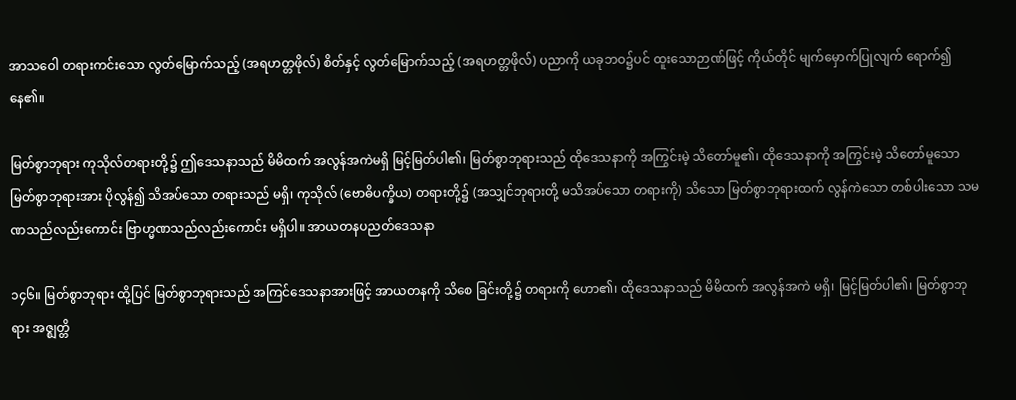အာသဝေါ တရားကင်းသော လွတ်မြောက်သည့် (အရဟတ္တဖိုလ်) စိတ်နှင့် လွတ်မြောက်သည့် (အရဟတ္တဖိုလ်) ပညာကို ယခုဘဝ၌ပင် ထူးသောဉာဏ်ဖြင့် ကိုယ်တိုင် မျက်မှောက်ပြုလျက် ရောက်၍ နေ၏။

မြတ်စွာဘုရား ကုသိုလ်တရားတို့၌ ဤဒေသနာသည် မိမိထက် အလွန်အကဲမရှိ မြင့်မြတ်ပါ၏၊ မြတ်စွာဘုရားသည် ထိုဒေသနာကို အကြွင်းမဲ့ သိတော်မူ၏၊ ထိုဒေသနာကို အကြွင်းမဲ့ သိတော်မူသော မြတ်စွာဘုရားအား ပိုလွန်၍ သိအပ်သော တရားသည် မရှိ၊ ကုသိုလ် (ဗောဓိပက္ခိယ) တရားတို့၌ (အသျှင်ဘုရားတို့ မသိအပ်သော တရားကို) သိသော မြတ်စွာဘုရားထက် လွန်ကဲသော တစ်ပါးသော သမဏသည်လည်းကောင်း ဗြာဟ္မဏသည်လည်းကောင်း မရှိပါ။ အာယတနပညတ်ဒေသနာ

၁၄၆။ မြတ်စွာဘုရား ထို့ပြင် မြတ်စွာဘုရားသည် အကြင်ဒေသနာအားဖြင့် အာယတနကို သိစေ ခြင်းတို့၌ တရားကို ဟော၏၊ ထိုဒေသနာသည် မိမိထက် အလွန်အကဲ မရှိ၊ မြင့်မြတ်ပါ၏၊ မြတ်စွာဘုရား အဇ္ဈတ္တိ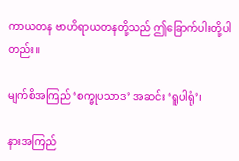ကာယတန ဗာဟိရာယတနတို့သည် ဤခြောက်ပါးတို့ပါတည်း။

မျက်စိအကြည် ‘စက္ခုပသာဒ’ အဆင်း ‘ရူပါရုံ’၊

နားအကြည်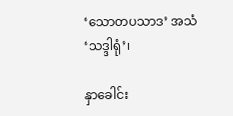‘သောတပသာဒ’ အသံ ‘သဒ္ဒါရုံ’၊

နှာခေါင်း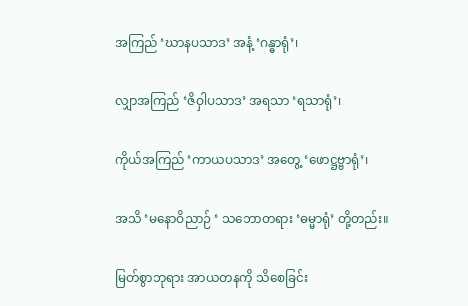အကြည် ‘ဃာနပသာဒ’ အနံ့ ‘ဂန္ဓာရုံ’၊

လျှာအကြည် ‘ဇိဝှါပသာဒ’ အရသာ ‘ရသာရုံ’၊

ကိုယ်အကြည် ‘ကာယပသာဒ’ အတွေ့ ‘ဖောဋ္ဌဗ္ဗာရုံ’၊

အသိ ‘မနောဝိညာဉ် ‘ သဘောတရား ‘ဓမ္မာရုံ’ တို့တည်း။

မြတ်စွာဘုရား အာယတနကို သိစေခြင်း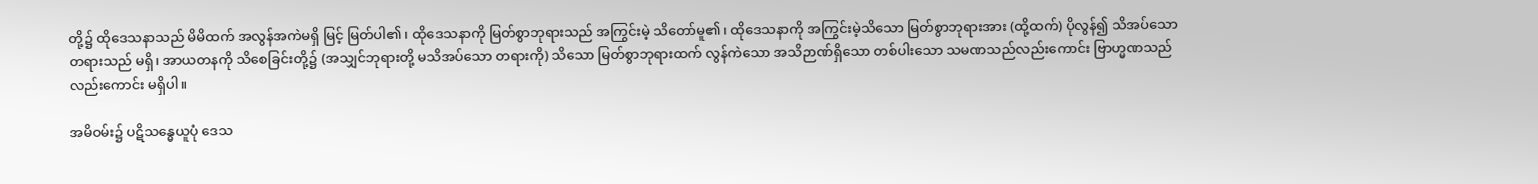တို့၌ ထိုဒေသနာသည် မိမိထက် အလွန်အကဲမရှိ မြင့် မြတ်ပါ၏၊ ထိုဒေသနာကို မြတ်စွာဘုရားသည် အကြွင်းမဲ့ သိတော်မူ၏၊ ထိုဒေသနာကို အကြွင်းမဲ့သိသော မြတ်စွာဘုရားအား (ထို့ထက်) ပိုလွန်၍ သိအပ်သော တရားသည် မရှိ၊ အာယတနကို သိစေခြင်းတို့၌ (အသျှင်ဘုရားတို့ မသိအပ်သော တရားကို) သိသော မြတ်စွာဘုရားထက် လွန်ကဲသော အသိဉာဏ်ရှိသော တစ်ပါးသော သမဏသည်လည်းကောင်း ဗြာဟ္မဏသည်လည်းကောင်း မရှိပါ။

အမိဝမ်း၌ ပဋိသန္ဓေယူပုံ ဒေသ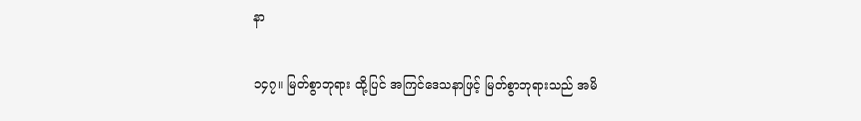နာ

၁၄၇။ မြတ်စွာဘုရား ထို့ပြင် အကြင်ဒေသနာဖြင့် မြတ်စွာဘုရားသည် အမိ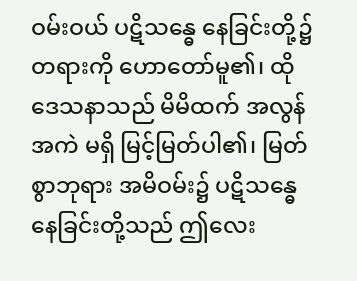ဝမ်းဝယ် ပဋိသန္ဓေ နေခြင်းတို့၌ တရားကို ဟောတော်မူ၏၊ ထိုဒေသနာသည် မိမိထက် အလွန်အကဲ မရှိ မြင့်မြတ်ပါ၏၊ မြတ်စွာဘုရား အမိဝမ်း၌ ပဋိသန္ဓေနေခြင်းတို့သည် ဤလေး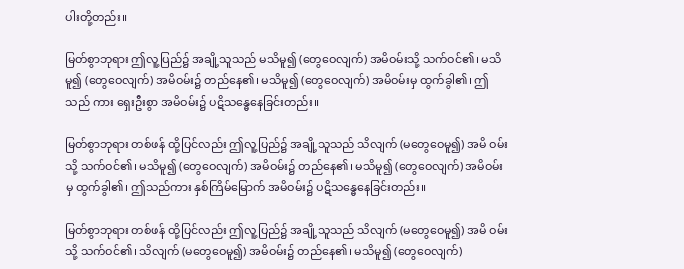ပါးတို့တည်း။

မြတ်စွာဘုရား ဤလူ့ပြည်၌ အချို့သူသည် မသိမူ၍ (တွေဝေလျက်) အမိဝမ်းသို့ သက်ဝင်၏၊ မသိမူ၍ (တွေဝေလျက်) အမိဝမ်း၌ တည်နေ၏၊ မသိမူ၍ (တွေဝေလျက်) အမိဝမ်းမှ ထွက်ခွါ၏၊ ဤသည် ကား ရှေးဦးစွာ အမိဝမ်း၌ ပဋိသန္ဓေနေခြင်းတည်း။

မြတ်စွာဘုရား တစ်ဖန် ထို့ပြင်လည်း ဤလူ့ပြည်၌ အချို့သူသည် သိလျက် (မတွေဝေမူ၍) အမိ ဝမ်းသို့ သက်ဝင်၏၊ မသိမူ၍ (တွေဝေလျက်) အမိဝမ်း၌ တည်နေ၏၊ မသိမူ၍ (တွေဝေလျက်) အမိဝမ်း မှ ထွက်ခွါ၏၊ ဤသည်ကား နှစ်ကြိမ်မြောက် အမိဝမ်း၌ ပဋိသန္ဓေနေခြင်းတည်း။

မြတ်စွာဘုရား တစ်ဖန် ထို့ပြင်လည်း ဤလူ့ပြည်၌ အချို့သူသည် သိလျက် (မတွေဝေမူ၍) အမိ ဝမ်းသို့ သက်ဝင်၏၊ သိလျက် (မတွေဝေမူ၍) အမိဝမ်း၌ တည်နေ၏၊ မသိမူ၍ (တွေဝေလျက်)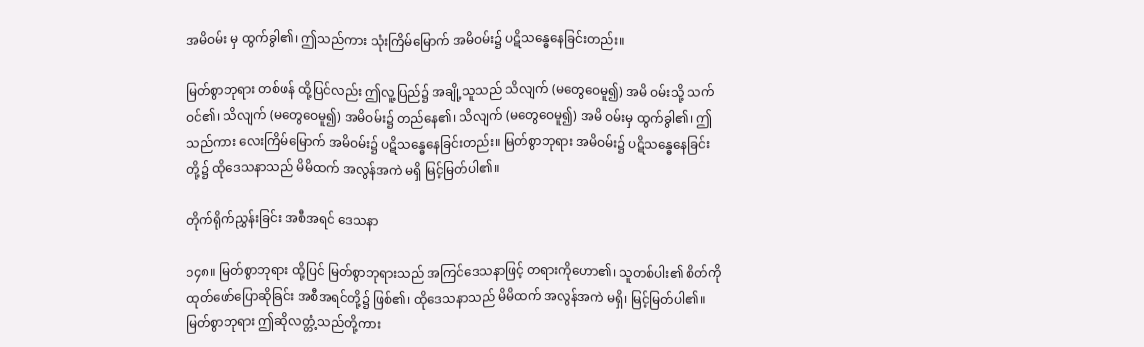အမိဝမ်း မှ ထွက်ခွါ၏၊ ဤသည်ကား သုံးကြိမ်မြောက် အမိဝမ်း၌ ပဋိသန္ဓေနေခြင်းတည်း။

မြတ်စွာဘုရား တစ်ဖန် ထို့ပြင်လည်း ဤလူ့ပြည်၌ အချို့သူသည် သိလျက် (မတွေဝေမူ၍) အမိ ဝမ်းသို့ သက်ဝင်၏၊ သိလျက် (မတွေဝေမူ၍) အမိဝမ်း၌ တည်နေ၏၊ သိလျက် (မတွေဝေမူ၍) အမိ ဝမ်းမှ ထွက်ခွါ၏၊ ဤသည်ကား လေးကြိမ်မြောက် အမိဝမ်း၌ ပဋိသန္ဓေနေခြင်းတည်း။ မြတ်စွာဘုရား အမိဝမ်း၌ ပဋိသန္ဓေနေခြင်းတို့၌ ထိုဒေသနာသည် မိမိထက် အလွန်အကဲ မရှိ မြင့်မြတ်ပါ၏။

တိုက်ရိုက်ညွှန်းခြင်း အစီအရင် ဒေသနာ

၁၄၈။ မြတ်စွာဘုရား ထို့ပြင် မြတ်စွာဘုရားသည် အကြင်ဒေသနာဖြင့် တရားကိုဟော၏၊ သူတစ်ပါး၏ စိတ်ကို ထုတ်ဖော်ပြောဆိုခြင်း အစီအရင်တို့၌ ဖြစ်၏၊ ထိုဒေသနာသည် မိမိထက် အလွန်အကဲ မရှိ၊ မြင့်မြတ်ပါ၏။ မြတ်စွာဘုရား ဤဆိုလတ္တံ့သည်တို့ကား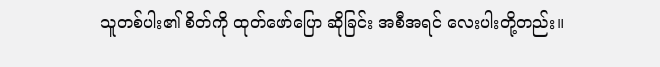သူတစ်ပါး၏ စိတ်ကို ထုတ်ဖော်ပြော ဆိုခြင်း အစီအရင် လေးပါးတို့တည်း။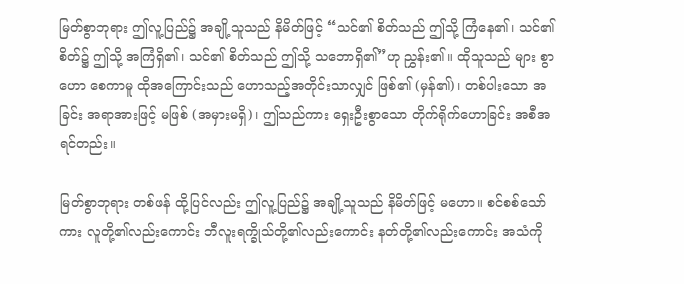မြတ်စွာဘုရား ဤလူ့ပြည်၌ အချို့သူသည် နိမိတ်ဖြင့် “သင်၏ စိတ်သည် ဤသို့ ကြံနေ၏၊ သင်၏ စိတ်၌ ဤသို့ အကြံရှိ၏၊ သင်၏ စိတ်သည် ဤသို့ သဘောရှိ၏”ဟု ညွှန်း၏။ ထိုသူသည် များ စွာဟော စေကာမူ ထိုအကြောင်းသည် ဟောသည့်အတိုင်းသာလျှင် ဖြစ်၏ (မှန်၏)၊ တစ်ပါးသော အခြင်း အရာအားဖြင့် မဖြစ် (အမှားမရှိ)၊ ဤသည်ကား ရှေးဦးစွာသော တိုက်ရိုက်ဟောခြင်း အစီအရင်တည်း။

မြတ်စွာဘုရား တစ်ဖန် ထို့ပြင်လည်း ဤလူ့ပြည်၌ အချို့သူသည် နိမိတ်ဖြင့် မဟော။ စင်စစ်သော်ကား လူတို့၏လည်းကောင်း ဘီလူးရက္ခိုသ်တို့၏လည်းကောင်း နတ်တို့၏လည်းကောင်း အသံကို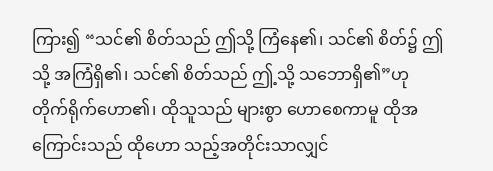ကြား၍ “သင်၏ စိတ်သည် ဤသို့ ကြံနေ၏၊ သင်၏ စိတ်၌ ဤသို့ အကြံရှိ၏၊ သင်၏ စိတ်သည် ဤ့သို့ သဘောရှိ၏”ဟု တိုက်ရိုက်ဟော၏၊ ထိုသူသည် များစွာ ဟောစေကာမူ ထိုအကြောင်းသည် ထိုဟော သည့်အတိုင်းသာလျှင်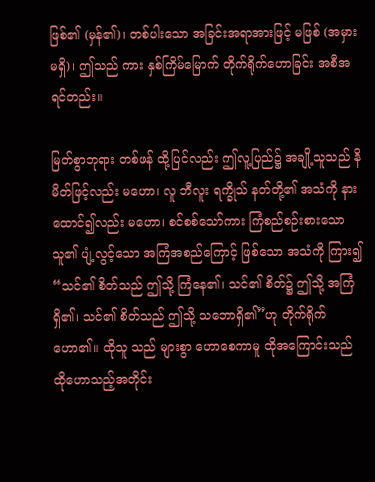ဖြစ်၏ (မှန်၏)၊ တစ်ပါးသော အခြင်းအရာအားဖြင့် မဖြစ် (အမှားမရှိ)၊ ဤသည် ကား နှစ်ကြိမ်မြောက် တိုက်ရိုက်ဟောခြင်း အစီအရင်တည်း။

မြတ်စွာဘုရား တစ်ဖန် ထို့ပြင်လည်း ဤလူ့ပြည်၌ အချို့သူသည် နိမိတ်ဖြင့်လည်း မဟော၊ လူ ဘီလူး ရက္ခိုသ် နတ်တို့၏ အသံကို နားထောင်၍လည်း မဟော၊ စင်စစ်သော်ကား ကြံစည်စဉ်းစားသော သူ၏ ပျံ့လွင့်သော အကြံအစည်ကြောင့် ဖြစ်သော အသံကို ကြား၍ “သင်၏ စိတ်သည် ဤသို့ ကြံနေ၏၊ သင်၏ စိတ်၌ ဤသို့ အကြံရှိ၏၊ သင်၏ စိတ်သည် ဤသို့ သဘောရှိ၏”ဟု တိုက်ရိုက်ဟော၏။ ထိုသူ သည် များစွာ ဟောစေကာမူ ထိုအကြောင်းသည် ထိုဟောသည့်အတိုင်း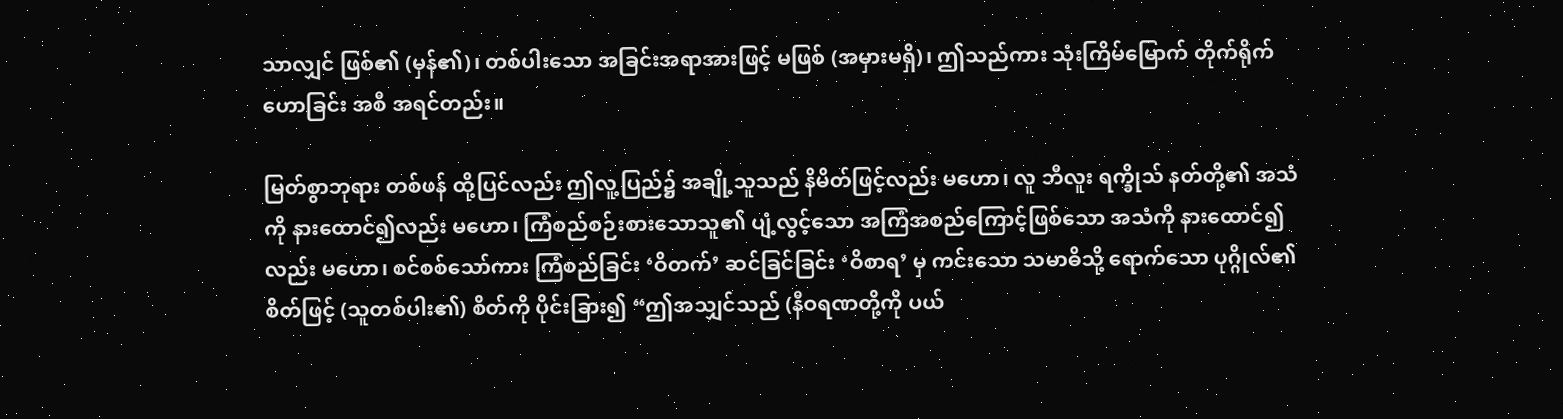သာလျှင် ဖြစ်၏ (မှန်၏)၊ တစ်ပါးသော အခြင်းအရာအားဖြင့် မဖြစ် (အမှားမရှိ)၊ ဤသည်ကား သုံးကြိမ်မြောက် တိုက်ရိုက်ဟောခြင်း အစီ အရင်တည်း။

မြတ်စွာဘုရား တစ်ဖန် ထို့ပြင်လည်း ဤလူ့ပြည်၌ အချို့သူသည် နိမိတ်ဖြင့်လည်း မဟော၊ လူ ဘီလူး ရက္ခိုသ် နတ်တို့၏ အသံကို နားထောင်၍လည်း မဟော၊ ကြံစည်စဉ်းစားသောသူ၏ ပျံ့လွင့်သော အကြံအစည်ကြောင့်ဖြစ်သော အသံကို နားထောင်၍လည်း မဟော၊ စင်စစ်သော်ကား ကြံစည်ခြင်း ‘ဝိတက်’ ဆင်ခြင်ခြင်း ‘ဝိစာရ’ မှ ကင်းသော သမာဓိသို့ ရောက်သော ပုဂ္ဂိုလ်၏ စိတ်ဖြင့် (သူတစ်ပါး၏) စိတ်ကို ပိုင်းခြား၍ “ဤအသျှင်သည် (နီဝရဏတို့ကို ပယ်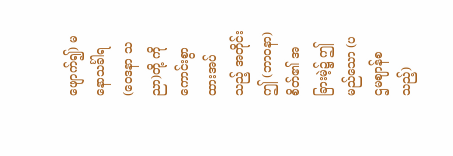ဖျောက်၍) မနောသင်္ခါရ (ဝေဒနာ သညာ)တို့ ကို ကောင်းစွာ ထားအပ်သည့် အတိုင်း ဤ (ဘာဝနာ) စိတ်၏ အခြားမဲ့၌ ဤမည်သော (ပဌမဈာန်စသည့်)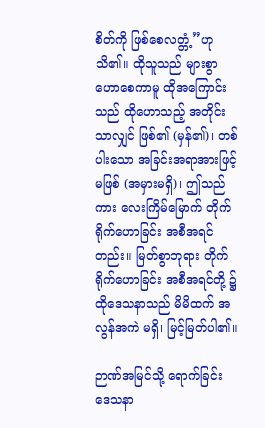စိတ်ကို ဖြစ်စေလတ္တံ့”ဟု သိ၏။ ထိုသူသည် များစွာ ဟောစေကာမူ ထိုအကြောင်းသည် ထိုဟောသည့် အတိုင်းသာလျှင် ဖြစ်၏ (မှန်၏)၊ တစ်ပါးသော အခြင်းအရာအားဖြင့် မဖြစ် (အမှားမရှိ)၊ ဤသည်ကား လေးကြိမ်မြောက် တိုက်ရိုက်ဟောခြင်း အစီအရင်တည်း။ မြတ်စွာဘုရား တိုက်ရိုက်ဟောခြင်း အစီအရင်တို့ ၌ ထိုဒေသနာသည် မိမိထက် အလွန်အကဲ မရှိ၊ မြင့်မြတ်ပါ၏။

ဉာဏ်အမြင်သို့ ရောက်ခြင်း ဒေသနာ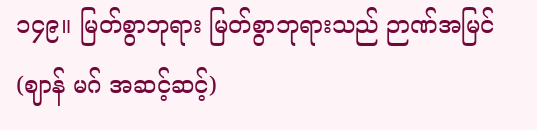၁၄၉။ မြတ်စွာဘုရား မြတ်စွာဘုရားသည် ဉာဏ်အမြင် (ဈာန် မဂ် အဆင့်ဆင့်)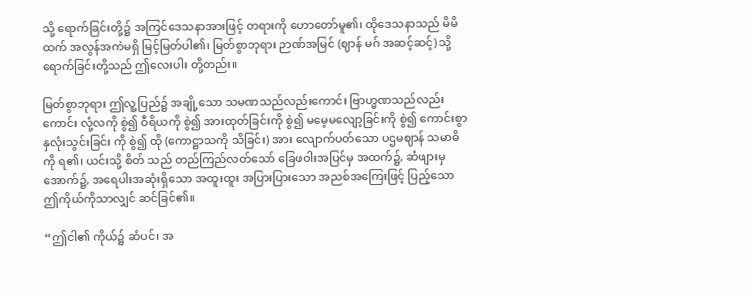သို့ ရောက်ခြင်းတို့၌ အကြင်ဒေသနာအားဖြင့် တရားကို ဟောတော်မူ၏၊ ထိုဒေသနာသည် မိမိထက် အလွန်အကဲမရှိ မြင့်မြတ်ပါ၏၊ မြတ်စွာဘုရား ဉာဏ်အမြင် (ဈာန် မဂ် အဆင့်ဆင့်) သို့ ရောက်ခြင်းတို့သည် ဤလေးပါး တို့တည်း။

မြတ်စွာဘုရား ဤလူ့ပြည်၌ အချို့သော သမဏသည်လည်းကောင်း ဗြာဟ္မဏသည်လည်းကောင်း လုံ့လကို စွဲ၍ ဝီရိယကို စွဲ၍ အားထုတ်ခြင်းကို စွဲ၍ မမေ့မလျော့ခြင်းကို စွဲ၍ ကောင်းစွာ နှလုံးသွင်းခြင်း ကို စွဲ၍ ထို (ကောဋ္ဌာသကို သိခြင်း) အား လျောက်ပတ်သော ပဌမဈာန် သမာဓိကို ရ၏၊ ယင်းသို့ စိတ် သည် တည်ကြည်လတ်သော် ခြေဖဝါးအပြင်မှ အထက်၌, ဆံဖျားမှ အောက်၌, အရေပါးအဆုံးရှိသော အထူးထူး အပြားပြားသော အညစ်အကြေးဖြင့် ပြည့်သော ဤကိုယ်ကိုသာလျှင် ဆင်ခြင်၏။

“ဤငါ၏ ကိုယ်၌ ဆံပင်၊ အ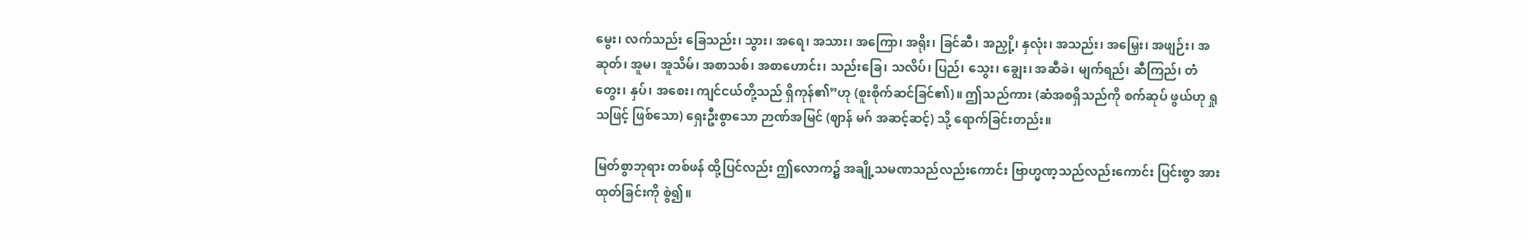မွေး၊ လက်သည်း ခြေသည်း၊ သွား၊ အရေ၊ အသား၊ အကြော၊ အရိုး၊ ခြင်ဆီ၊ အညှို့၊ နှလုံး၊ အသည်း၊ အမြှေး၊ အဖျဉ်း၊ အဆုတ်၊ အူမ၊ အူသိမ်၊ အစာသစ်၊ အစာဟောင်း၊ သည်းခြေ၊ သလိပ်၊ ပြည်၊ သွေး၊ ချွေး၊ အဆီခဲ၊ မျက်ရည်၊ ဆီကြည်၊ တံတွေး၊ နှပ်၊ အစေး၊ ကျင်ငယ်တို့သည် ရှိကုန်၏”ဟု (စူးစိုက်ဆင်ခြင်၏)။ ဤသည်ကား (ဆံအစရှိသည်ကို စက်ဆုပ် ဖွယ်ဟု ရှုသဖြင့် ဖြစ်သော) ရှေးဦးစွာသော ဉာဏ်အမြင် (ဈာန် မဂ် အဆင့်ဆင့်) သို့ ရောက်ခြင်းတည်း။

မြတ်စွာဘုရား တစ်ဖန် ထို့ပြင်လည်း ဤလောက၌ အချို့သမဏသည်လည်းကောင်း ဗြာဟ္မဏ့သည်လည်းကောင်း ပြင်းစွာ အားထုတ်ခြင်းကို စွဲ၍။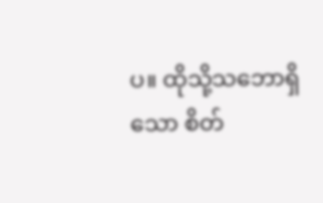ပ။ ထိုသို့သဘောရှိသော စိတ်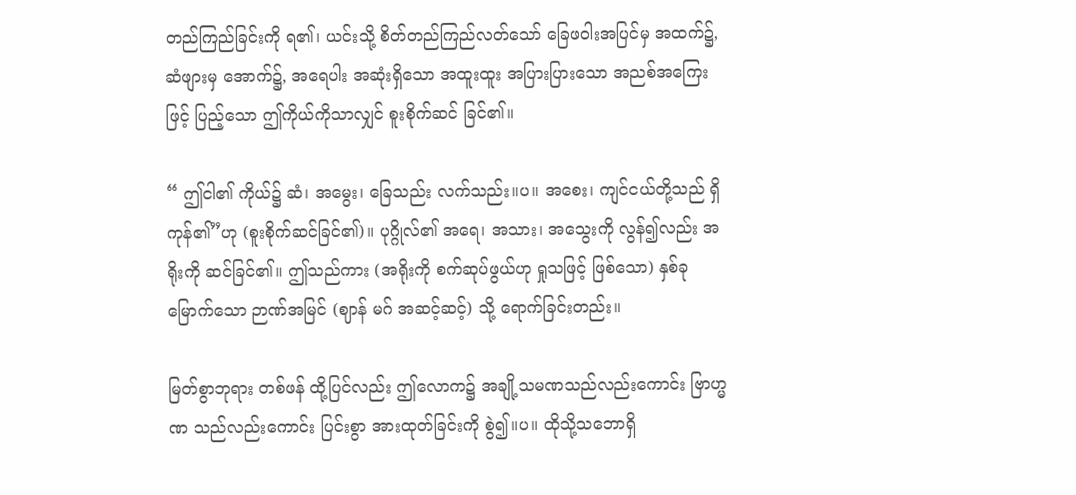တည်ကြည်ခြင်းကို ရ၏၊ ယင်းသို့ စိတ်တည်ကြည်လတ်သော် ခြေဖဝါးအပြင်မှ အထက်၌, ဆံဖျားမှ အောက်၌, အရေပါး အဆုံးရှိသော အထူးထူး အပြားပြားသော အညစ်အကြေးဖြင့် ပြည့်သော ဤကိုယ်ကိုသာလျှင် စူးစိုက်ဆင် ခြင်၏။

“ ဤငါ၏ ကိုယ်၌ ဆံ၊ အမွေး၊ ခြေသည်း လက်သည်း။ပ။ အစေး၊ ကျင်ငယ်တို့သည် ရှိကုန်၏”ဟု (စူးစိုက်ဆင်ခြင်၏)။ ပုဂ္ဂိုလ်၏ အရေ၊ အသား၊ အသွေးကို လွန်၍လည်း အရိုးကို ဆင်ခြင်၏။ ဤသည်ကား (အရိုးကို စက်ဆုပ်ဖွယ်ဟု ရှုသဖြင့် ဖြစ်သော) နှစ်ခုမြောက်သော ဉာဏ်အမြင် (ဈာန် မဂ် အဆင့်ဆင့်) သို့ ရောက်ခြင်းတည်း။

မြတ်စွာဘုရား တစ်ဖန် ထို့ပြင်လည်း ဤလောက၌ အချို့သမဏသည်လည်းကောင်း ဗြာဟ္မဏ သည်လည်းကောင်း ပြင်းစွာ အားထုတ်ခြင်းကို စွဲ၍။ပ။ ထိုသို့သဘောရှိ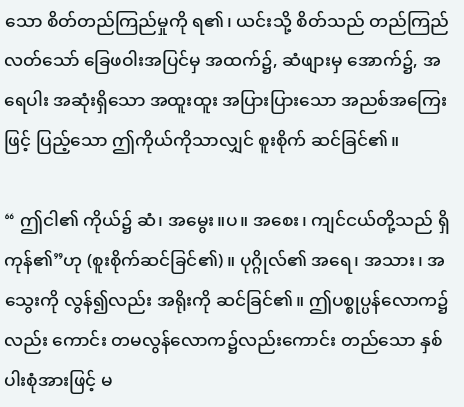သော စိတ်တည်ကြည်မှုကို ရ၏၊ ယင်းသို့ စိတ်သည် တည်ကြည်လတ်သော် ခြေဖဝါးအပြင်မှ အထက်၌, ဆံဖျားမှ အောက်၌, အရေပါး အဆုံးရှိသော အထူးထူး အပြားပြားသော အညစ်အကြေးဖြင့် ပြည့်သော ဤကိုယ်ကိုသာလျှင် စူးစိုက် ဆင်ခြင်၏။

“ ဤငါ၏ ကိုယ်၌ ဆံ၊ အမွေး။ပ။ အစေး၊ ကျင်ငယ်တို့သည် ရှိကုန်၏”ဟု (စူးစိုက်ဆင်ခြင်၏)။ ပုဂ္ဂိုလ်၏ အရေ၊ အသား၊ အသွေးကို လွန်၍လည်း အရိုးကို ဆင်ခြင်၏။ ဤပစ္စုပ္ပန်လောက၌လည်း ကောင်း တမလွန်လောက၌လည်းကောင်း တည်သော နှစ်ပါးစုံအားဖြင့် မ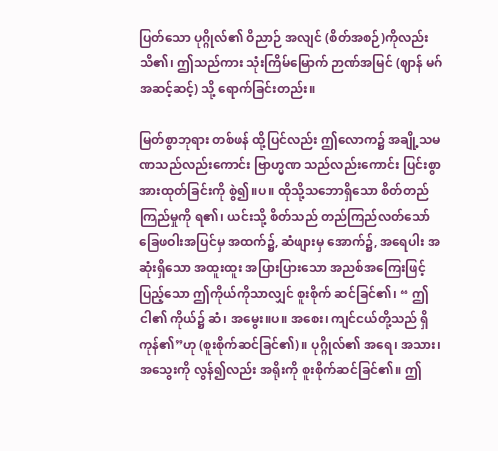ပြတ်သော ပုဂ္ဂိုလ်၏ ဝိညာဉ် အလျင် (စိတ်အစဉ်)ကိုလည်း သိ၏၊ ဤသည်ကား သုံးကြိမ်မြောက် ဉာဏ်အမြင် (ဈာန် မဂ်အဆင့်ဆင့်) သို့ ရောက်ခြင်းတည်း။

မြတ်စွာဘုရား တစ်ဖန် ထို့ပြင်လည်း ဤလောက၌ အချို့သမဏသည်လည်းကောင်း ဗြာဟ္မဏ သည်လည်းကောင်း ပြင်းစွာ အားထုတ်ခြင်းကို စွဲ၍။ပ။ ထိုသို့သဘောရှိသော စိတ်တည်ကြည်မှုကို ရ၏၊ ယင်းသို့ စိတ်သည် တည်ကြည်လတ်သော် ခြေဖဝါးအပြင်မှ အထက်၌, ဆံဖျားမှ အောက်၌, အရေပါး အဆုံးရှိသော အထူးထူး အပြားပြားသော အညစ်အကြေးဖြင့် ပြည့်သော ဤကိုယ်ကိုသာလျှင် စူးစိုက် ဆင်ခြင်၏၊ “ ဤငါ၏ ကိုယ်၌ ဆံ၊ အမွေး။ပ။ အစေး၊ ကျင်ငယ်တို့သည် ရှိကုန်၏”ဟု (စူးစိုက်ဆင်ခြင်၏)။ ပုဂ္ဂိုလ်၏ အရေ၊ အသား၊ အသွေးကို လွန်၍လည်း အရိုးကို စူးစိုက်ဆင်ခြင်၏။ ဤ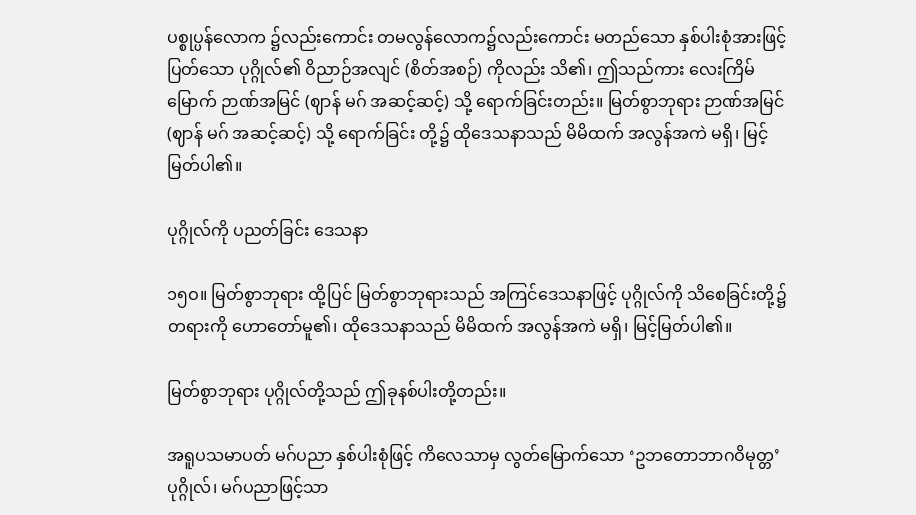ပစ္စုပ္ပန်လောက ၌လည်းကောင်း တမလွန်လောက၌လည်းကောင်း မတည်သော နှစ်ပါးစုံအားဖြင့် ပြတ်သော ပုဂ္ဂိုလ်၏ ဝိညာဉ်အလျင် (စိတ်အစဉ်) ကိုလည်း သိ၏၊ ဤသည်ကား လေးကြိမ်မြောက် ဉာဏ်အမြင် (ဈာန် မဂ် အဆင့်ဆင့်) သို့ ရောက်ခြင်းတည်း။ မြတ်စွာဘုရား ဉာဏ်အမြင် (ဈာန် မဂ် အဆင့်ဆင့်) သို့ ရောက်ခြင်း တို့၌ ထိုဒေသနာသည် မိမိထက် အလွန်အကဲ မရှိ၊ မြင့်မြတ်ပါ၏။

ပုဂ္ဂိုလ်ကို ပညတ်ခြင်း ဒေသနာ

၁၅ဝ။ မြတ်စွာဘုရား ထို့ပြင် မြတ်စွာဘုရားသည် အကြင်ဒေသနာဖြင့် ပုဂ္ဂိုလ်ကို သိစေခြင်းတို့၌ တရားကို ဟောတော်မူ၏၊ ထိုဒေသနာသည် မိမိထက် အလွန်အကဲ မရှိ၊ မြင့်မြတ်ပါ၏။

မြတ်စွာဘုရား ပုဂ္ဂိုလ်တို့သည် ဤခုနစ်ပါးတို့တည်း။

အရူပသမာပတ် မဂ်ပညာ နှစ်ပါးစုံဖြင့် ကိလေသာမှ လွတ်မြောက်သော ‘ဥဘတောဘာဂဝိမုတ္တ’ ပုဂ္ဂိုလ်၊ မဂ်ပညာဖြင့်သာ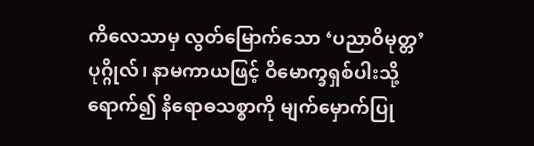ကိလေသာမှ လွတ်မြောက်သော ‘ပညာဝိမုတ္တ’ ပုဂ္ဂိုလ်၊ နာမကာယဖြင့် ဝိမောက္ခရှစ်ပါးသို့ ရောက်၍ နိရောဓသစ္စာကို မျက်မှောက်ပြု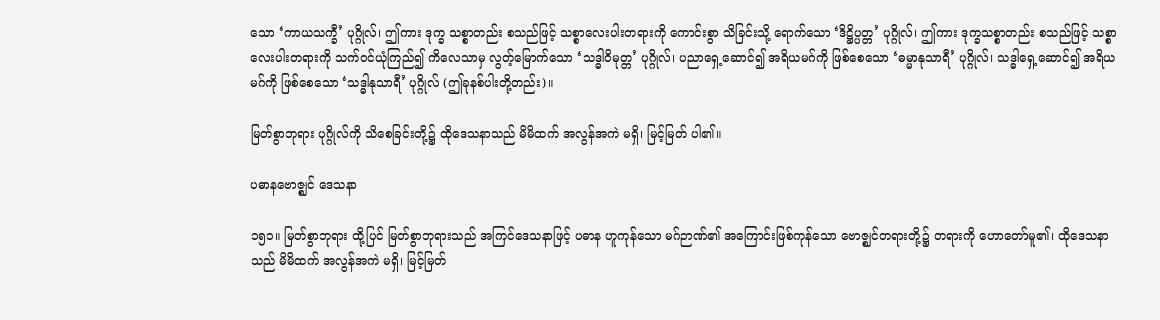သော ‘ကာယသက္ခီ’ ပုဂ္ဂိုလ်၊ ဤကား ဒုက္ခ သစ္စာတည်း စသည်ဖြင့် သစ္စာလေးပါးတရားကို ကောင်းစွာ သိခြင်းသို့ ရောက်သော ‘ဒိဋ္ဌိပ္ပတ္တ’ ပုဂ္ဂိုလ်၊ ဤကား ဒုက္ခသစ္စာတည်း စသည်ဖြင့် သစ္စာလေးပါးတရားကို သက်ဝင်ယုံကြည်၍ ကိလေသာမှ လွတ့်မြောက်သော ‘သဒ္ဓါဝိမုတ္တ’ ပုဂ္ဂိုလ်၊ ပညာရှေ့ဆောင်၍ အရိယမဂ်ကို ဖြစ်စေသော ‘ဓမ္မာနုသာရီ’ ပုဂ္ဂိုလ်၊ သဒ္ဓါရှေ့ဆောင်၍ အရိယမဂ်ကို ဖြစ်စေသော ‘သဒ္ဓါနုသာရီ’ ပုဂ္ဂိုလ် (ဤခုနစ်ပါးတို့တည်း)။

မြတ်စွာဘုရား ပုဂ္ဂိုလ်ကို သိစေခြင်းတို့၌ ထိုဒေသနာသည် မိမိထက် အလွန်အကဲ မရှိ၊ မြင့်မြတ် ပါ၏။

ပဓာနဗောဇ္ဈင် ဒေသနာ

၁၅၁။ မြတ်စွာဘုရား ထို့ပြင် မြတ်စွာဘုရားသည် အကြင်ဒေသနာဖြင့် ပဓာန ဟူကုန်သော မဂ်ဉာဏ်၏ အကြောင်းဖြစ်ကုန်သော ဗောဇ္ဈင်တရားတို့၌ တရားကို ဟောတော်မူ၏၊ ထိုဒေသနာသည် မိမိထက် အလွန်အကဲ မရှိ၊ မြင့်မြတ်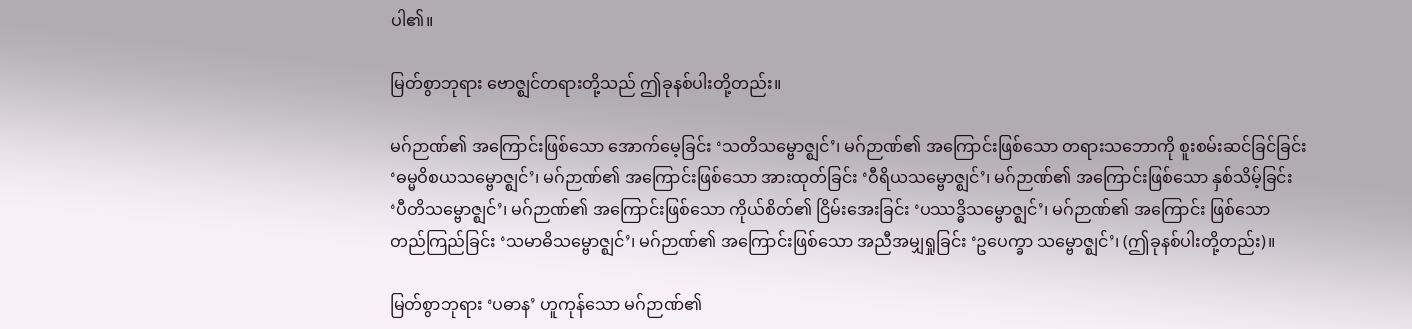ပါ၏။

မြတ်စွာဘုရား ဗောဇ္ဈင်တရားတို့သည် ဤခုနစ်ပါးတို့တည်း။

မဂ်ဉာဏ်၏ အကြောင်းဖြစ်သော အောက်မေ့ခြင်း ‘သတိသမ္ဗောဇ္ဈင်’၊ မဂ်ဉာဏ်၏ အကြောင်းဖြစ်သော တရားသဘောကို စူးစမ်းဆင်ခြင်ခြင်း ‘ဓမ္မဝိစယသမ္ဗောဇ္ဈင်’၊ မဂ်ဉာဏ်၏ အကြောင်းဖြစ်သော အားထုတ်ခြင်း ‘ဝီရိယသမ္ဗောဇ္ဈင်’၊ မဂ်ဉာဏ်၏ အကြောင်းဖြစ်သော နှစ်သိမ့်ခြင်း ‘ပီတိသမ္ဗောဇ္ဈင်’၊ မဂ်ဉာဏ်၏ အကြောင်းဖြစ်သော ကိုယ်စိတ်၏ ငြိမ်းအေးခြင်း ‘ပဿဒ္ဓိသမ္ဗောဇ္ဈင်’၊ မဂ်ဉာဏ်၏ အကြောင်း ဖြစ်သော တည်ကြည်ခြင်း ‘သမာဓိသမ္ဗောဇ္ဈင်’၊ မဂ်ဉာဏ်၏ အကြောင်းဖြစ်သော အညီအမျှရှုခြင်း ‘ဥပေက္ခာ သမ္ဗောဇ္ဈင်’၊ (ဤခုနစ်ပါးတို့တည်း)။

မြတ်စွာဘုရား ‘ပဓာန’ ဟူကုန်သော မဂ်ဉာဏ်၏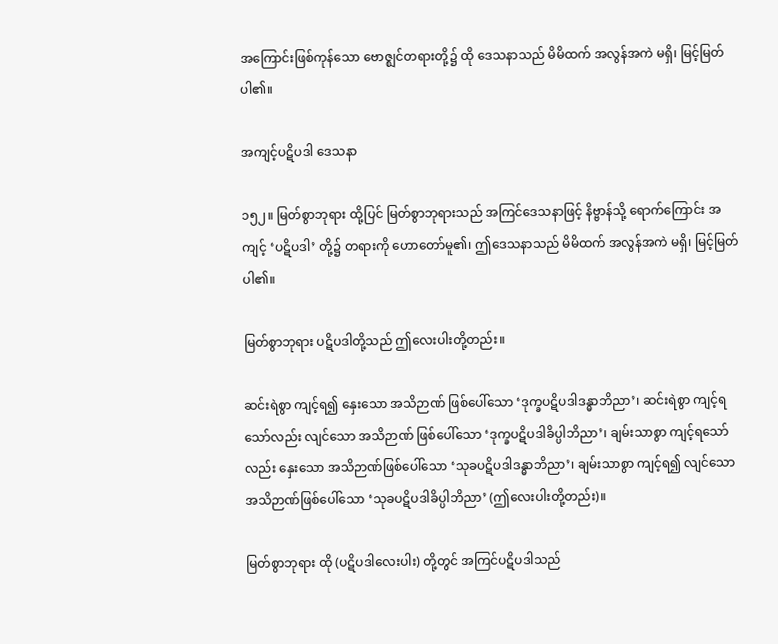အကြောင်းဖြစ်ကုန်သော ဗောဇ္ဈင်တရားတို့၌ ထို ဒေသနာသည် မိမိထက် အလွန်အကဲ မရှိ၊ မြင့်မြတ်ပါ၏။

အကျင့်ပဋိပဒါ ဒေသနာ

၁၅၂။ မြတ်စွာဘုရား ထို့ပြင် မြတ်စွာဘုရားသည် အကြင်ဒေသနာဖြင့် နိဗ္ဗာန်သို့ ရောက်ကြောင်း အကျင့် ‘ပဋိပဒါ’ တို့၌ တရားကို ဟောတော်မူ၏၊ ဤဒေသနာသည် မိမိထက် အလွန်အကဲ မရှိ၊ မြင့်မြတ် ပါ၏။

မြတ်စွာဘုရား ပဋိပဒါတို့သည် ဤလေးပါးတို့တည်း။

ဆင်းရဲစွာ ကျင့်ရ၍ နှေးသော အသိဉာဏ် ဖြစ်ပေါ်သော ‘ဒုက္ခပဋိပဒါဒန္ဓာဘိညာ’၊ ဆင်းရဲစွာ ကျင့်ရသော်လည်း လျင်သော အသိဉာဏ် ဖြစ်ပေါ်သော ‘ဒုက္ခပဋိပဒါခိပ္ပါဘိညာ’၊ ချမ်းသာစွာ ကျင့်ရသော် လည်း နှေးသော အသိဉာဏ်ဖြစ်ပေါ်သော ‘သုခပဋိပဒါဒန္ဓာဘိညာ’၊ ချမ်းသာစွာ ကျင့်ရ၍ လျင်သော အသိဉာဏ်ဖြစ်ပေါ်သော ‘သုခပဋိပဒါခိပ္ပါဘိညာ’ (ဤလေးပါးတို့တည်း)။

မြတ်စွာဘုရား ထို (ပဋိပဒါလေးပါး) တို့တွင် အကြင်ပဋိပဒါသည်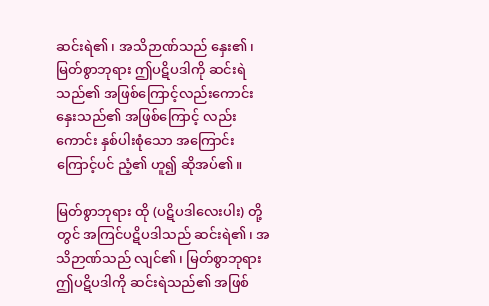ဆင်းရဲ၏၊ အသိဉာဏ်သည် နှေး၏၊ မြတ်စွာဘုရား ဤပဋိပဒါကို ဆင်းရဲသည်၏ အဖြစ်ကြောင့်လည်းကောင်း နှေးသည်၏ အဖြစ်ကြောင့် လည်းကောင်း နှစ်ပါးစုံသော အကြောင်းကြောင့်ပင် ညံ့၏ ဟူ၍ ဆိုအပ်၏။

မြတ်စွာဘုရား ထို (ပဋိပဒါလေးပါး) တို့တွင် အကြင်ပဋိပဒါသည် ဆင်းရဲ၏၊ အသိဉာဏ်သည် လျင်၏၊ မြတ်စွာဘုရား ဤပဋိပဒါကို ဆင်းရဲသည်၏ အဖြစ်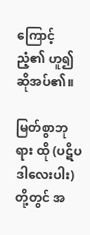ကြောင့် ညံ့၏ ဟူ၍ ဆိုအပ်၏။

မြတ်စွာဘုရား ထို (ပဋိပဒါလေးပါး) တို့တွင် အ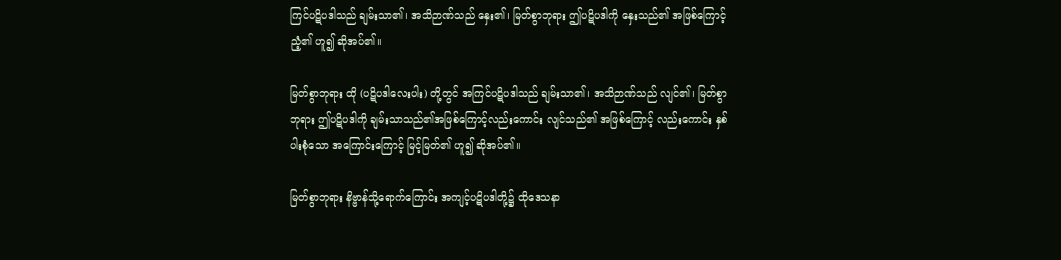ကြင်ပဋိပဒါသည် ချမ်းသာ၏၊ အသိဉာဏ်သည် နှေး၏၊ မြတ်စွာဘုရား ဤပဋိပဒါကို နှေးသည်၏ အဖြစ်ကြောင့် ညံ့၏ ဟူ၍ ဆိုအပ်၏။

မြတ်စွာဘုရား ထို (ပဋိပဒါလေးပါး) တို့တွင် အကြင်ပဋိပဒါသည် ချမ်းသာ၏၊ အသိဉာဏ်သည် လျင်၏၊ မြတ်စွာဘုရား ဤပဋိပဒါကို ချမ်းသာသည်၏အဖြစ်ကြောင့်လည်းကောင်း လျင်သည်၏ အဖြစ်ကြောင့် လည်းကောင်း နှစ်ပါးစုံသော အကြောင်းကြောင့် မြင့်မြတ်၏ ဟူ၍ ဆိုအပ်၏။

မြတ်စွာဘုရား နိဗ္ဗာန်သို့ရောက်ကြောင်း အကျင့်ပဋိပဒါတို့၌ ထိုဒေသနာ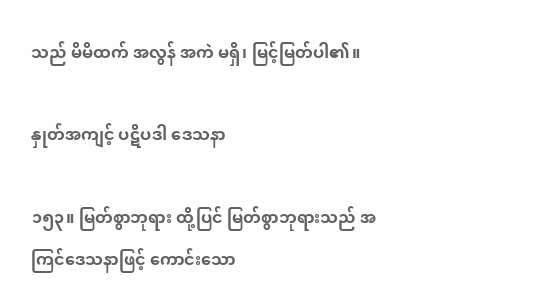သည် မိမိထက် အလွန် အကဲ မရှိ၊ မြင့်မြတ်ပါ၏။

နှုတ်အကျင့် ပဋိပဒါ ဒေသနာ

၁၅၃။ မြတ်စွာဘုရား ထို့ပြင် မြတ်စွာဘုရားသည် အကြင်ဒေသနာဖြင့် ကောင်းသော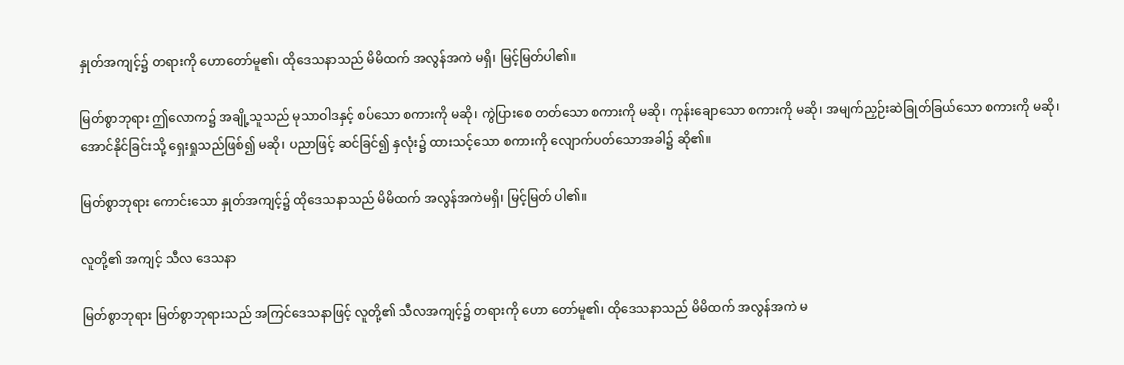နှုတ်အကျင့်၌ တရားကို ဟောတော်မူ၏၊ ထိုဒေသနာသည် မိမိထက် အလွန်အကဲ မရှိ၊ မြင့်မြတ်ပါ၏။

မြတ်စွာဘုရား ဤလောက၌ အချို့သူသည် မုသာဝါဒနှင့် စပ်သော စကားကို မဆို၊ ကွဲပြားစေ တတ်သော စကားကို မဆို၊ ကုန်းချောသော စကားကို မဆို၊ အမျက်ညှဉ်းဆဲခြုတ်ခြယ်သော စကားကို မဆို၊ အောင်နိုင်ခြင်းသို့ ရှေးရှုသည်ဖြစ်၍ မဆို၊ ပညာဖြင့် ဆင်ခြင်၍ နှလုံး၌ ထားသင့်သော စကားကို လျောက်ပတ်သောအခါ၌ ဆို၏။

မြတ်စွာဘုရား ကောင်းသော နှုတ်အကျင့်၌ ထိုဒေသနာသည် မိမိထက် အလွန်အကဲမရှိ၊ မြင့်မြတ် ပါ၏။

လူတို့၏ အကျင့် သီလ ဒေသနာ

မြတ်စွာဘုရား မြတ်စွာဘုရားသည် အကြင်ဒေသနာဖြင့် လူတို့၏ သီလအကျင့်၌ တရားကို ဟော တော်မူ၏၊ ထိုဒေသနာသည် မိမိထက် အလွန်အကဲ မ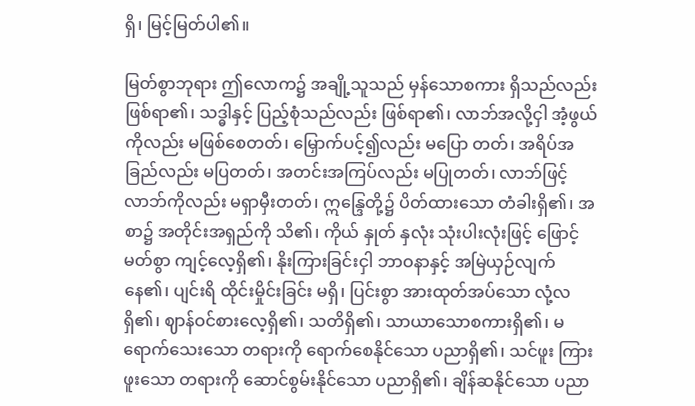ရှိ၊ မြင့်မြတ်ပါ၏။

မြတ်စွာဘုရား ဤလောက၌ အချို့သူသည် မှန်သောစကား ရှိသည်လည်း ဖြစ်ရာ၏၊ သဒ္ဓါနှင့် ပြည့်စုံသည်လည်း ဖြစ်ရာ၏၊ လာဘ်အလို့ငှါ အံ့ဖွယ်ကိုလည်း မဖြစ်စေတတ်၊ မြှောက်ပင့်၍လည်း မပြော တတ်၊ အရိပ်အခြည်လည်း မပြတတ်၊ အတင်းအကြပ်လည်း မပြုတတ်၊ လာဘ်ဖြင့် လာဘ်ကိုလည်း မရှာမှီးတတ်၊ ဣန္ဒြေတို့၌ ပိတ်ထားသော တံခါးရှိ၏၊ အစာ၌ အတိုင်းအရှည်ကို သိ၏၊ ကိုယ် နှုတ် နှလုံး သုံးပါးလုံးဖြင့် ဖြောင့်မတ်စွာ ကျင့်လေ့ရှိ၏၊ နိုးကြားခြင်းငှါ ဘာဝနာနှင့် အမြဲယှဉ်လျက် နေ၏၊ ပျင်းရိ ထိုင်းမှိုင်းခြင်း မရှိ၊ ပြင်းစွာ အားထုတ်အပ်သော လုံ့လရှိ၏၊ ဈာန်ဝင်စားလေ့ရှိ၏၊ သတိရှိ၏၊ သာယာသောစကားရှိ၏၊ မရောက်သေးသော တရားကို ရောက်စေနိုင်သော ပညာရှိ၏၊ သင်ဖူး ကြားဖူးသော တရားကို ဆောင်စွမ်းနိုင်သော ပညာရှိ၏၊ ချိန်ဆနိုင်သော ပညာ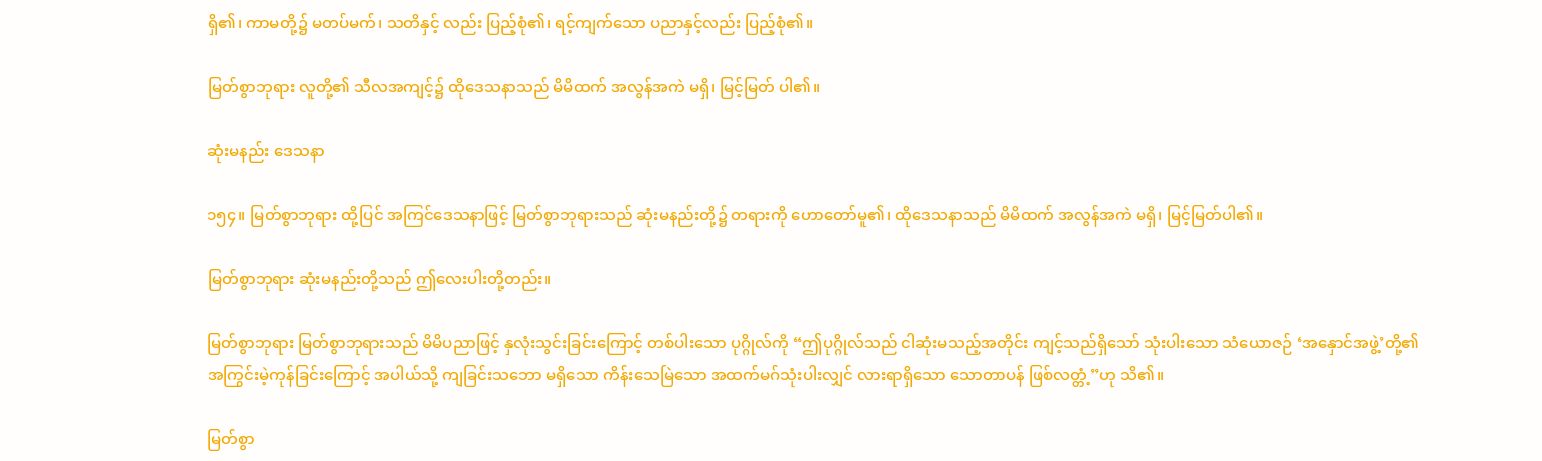ရှိ၏၊ ကာမတို့၌ မတပ်မက်၊ သတိနှင့် လည်း ပြည့်စုံ၏၊ ရင့်ကျက်သော ပညာနှင့်လည်း ပြည့်စုံ၏။

မြတ်စွာဘုရား လူတို့၏ သီလအကျင့်၌ ထိုဒေသနာသည် မိမိထက် အလွန်အကဲ မရှိ၊ မြင့်မြတ် ပါ၏။

ဆုံးမနည်း ဒေသနာ

၁၅၄။ မြတ်စွာဘုရား ထို့ပြင် အကြင်ဒေသနာဖြင့် မြတ်စွာဘုရားသည် ဆုံးမနည်းတို့၌ တရားကို ဟောတော်မူ၏၊ ထိုဒေသနာသည် မိမိထက် အလွန်အကဲ မရှိ၊ မြင့်မြတ်ပါ၏။

မြတ်စွာဘုရား ဆုံးမနည်းတို့သည် ဤလေးပါးတို့တည်း။

မြတ်စွာဘုရား မြတ်စွာဘုရားသည် မိမိပညာဖြင့် နှလုံးသွင်းခြင်းကြောင့် တစ်ပါးသော ပုဂ္ဂိုလ်ကို “ဤပုဂ္ဂိုလ်သည် ငါဆုံးမသည့်အတိုင်း ကျင့်သည်ရှိသော် သုံးပါးသော သံယောဇဉ် ‘အနှောင်အဖွဲ့’တို့၏ အကြွင်းမဲ့ကုန်ခြင်းကြောင့် အပါယ်သို့ ကျခြင်းသဘော မရှိသော ကိန်းသေမြဲသော အထက်မဂ်သုံးပါးလျှင် လားရာရှိသော သောတာပန် ဖြစ်လတ္တံ့”ဟု သိ၏။

မြတ်စွာ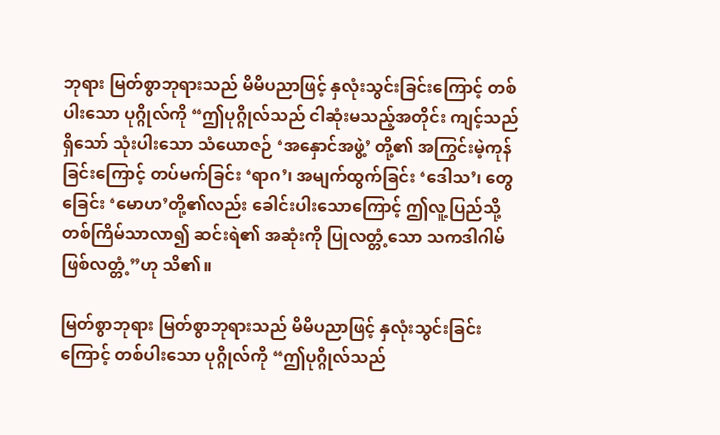ဘုရား မြတ်စွာဘုရားသည် မိမိပညာဖြင့် နှလုံးသွင်းခြင်းကြောင့် တစ်ပါးသော ပုဂ္ဂိုလ်ကို “ဤပုဂ္ဂိုလ်သည် ငါဆုံးမသည့်အတိုင်း ကျင့်သည်ရှိသော် သုံးပါးသော သံယောဇဉ် ‘အနှောင်အဖွဲ့’ တို့၏ အကြွင်းမဲ့ကုန်ခြင်းကြောင့် တပ်မက်ခြင်း ‘ရာဂ’၊ အမျက်ထွက်ခြင်း ‘ဒေါသ’၊ တွေခြေင်း ‘မောဟ’တို့၏လည်း ခေါင်းပါးသောကြောင့် ဤလူ့ပြည်သို့ တစ်ကြိမ်သာလာ၍ ဆင်းရဲ၏ အဆုံးကို ပြုလတ္တံ့သော သကဒါဂါမ် ဖြစ်လတ္တံ့”ဟု သိ၏။

မြတ်စွာဘုရား မြတ်စွာဘုရားသည် မိမိပညာဖြင့် နှလုံးသွင်းခြင်းကြောင့် တစ်ပါးသော ပုဂ္ဂိုလ်ကို “ဤပုဂ္ဂိုလ်သည်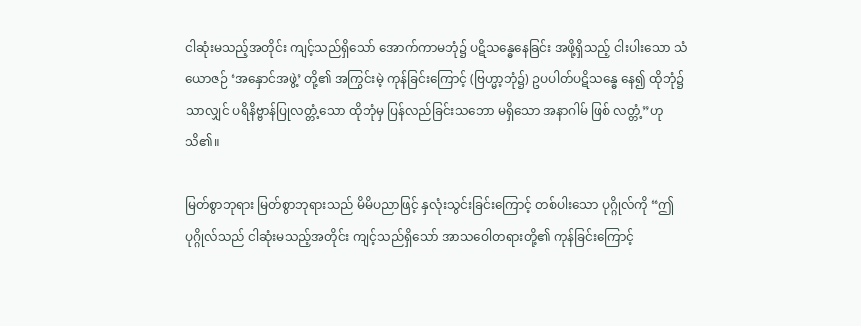ငါဆုံးမသည့်အတိုင်း ကျင့်သည်ရှိသော် အောက်ကာမဘုံ၌ ပဋိသန္ဓေနေခြင်း အဖို့ရှိသည့် ငါးပါးသော သံယောဇဉ် ‘အနှောင်အဖွဲ့’ တို့၏ အကြွင်းမဲ့ ကုန်ခြင်းကြောင့် (ဗြဟ္မာ့ဘုံ၌) ဥပပါတ်ပဋိသန္ဓေ နေ၍ ထိုဘုံ၌သာလျှင် ပရိနိဗ္ဗာန်ပြုလတ္တံ့သော ထိုဘုံမှ ပြန်လည်ခြင်းသဘော မရှိသော အနာဂါမ် ဖြစ် လတ္တံ့”ဟု သိ၏။

မြတ်စွာဘုရား မြတ်စွာဘုရားသည် မိမိပညာဖြင့် နှလုံးသွင်းခြင်းကြောင့် တစ်ပါးသော ပုဂ္ဂိုလ်ကို “ဤပုဂ္ဂိုလ်သည် ငါဆုံးမသည့်အတိုင်း ကျင့်သည်ရှိသော် အာသဝေါတရားတို့၏ ကုန်ခြင်းကြောင့်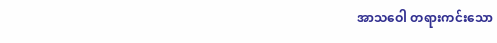အာသဝေါ တရားကင်းသော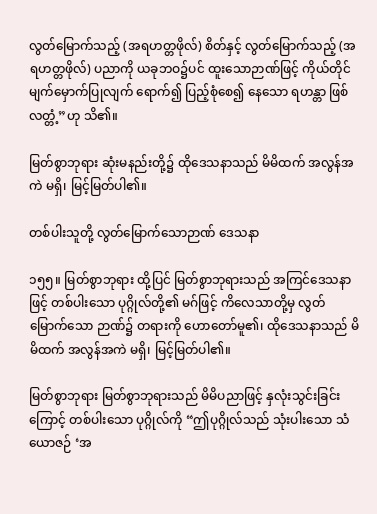လွတ်မြောက်သည့် (အရဟတ္တဖိုလ်) စိတ်နှင့် လွတ်မြောက်သည့် (အရဟတ္တဖိုလ်) ပညာကို ယခုဘဝ၌ပင် ထူးသောဉာဏ်ဖြင့် ကိုယ်တိုင်မျက်မှောက်ပြုလျက် ရောက်၍ ပြည့်စုံစေ၍ နေသော ရဟန္တာ ဖြစ်လတ္တံ့”ဟု သိ၏။

မြတ်စွာဘုရား ဆုံးမနည်းတို့၌ ထိုဒေသနာသည် မိမိထက် အလွန်အကဲ မရှိ၊ မြင့်မြတ်ပါ၏။

တစ်ပါးသူတို့ လွတ်မြောက်သောဉာဏ် ဒေသနာ

၁၅၅။ မြတ်စွာဘုရား ထို့ပြင် မြတ်စွာဘုရားသည် အကြင်ဒေသနာဖြင့် တစ်ပါးသော ပုဂ္ဂိုလ်တို့၏ မဂ်ဖြင့် ကိလေသာတို့မှ လွတ်မြောက်သော ဉာဏ်၌ တရားကို ဟောတော်မူ၏၊ ထိုဒေသနာသည် မိမိထက် အလွန်အကဲ မရှိ၊ မြင့်မြတ်ပါ၏။

မြတ်စွာဘုရား မြတ်စွာဘုရားသည် မိမိပညာဖြင့် နှလုံးသွင်းခြင်းကြောင့် တစ်ပါးသော ပုဂ္ဂိုလ်ကို “ဤပုဂ္ဂိုလ်သည် သုံးပါးသော သံယောဇဉ် ‘အ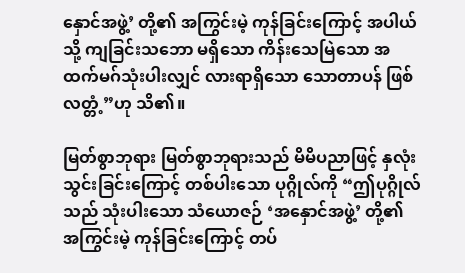နှောင်အဖွဲ့’ တို့၏ အကြွင်းမဲ့ ကုန်ခြင်းကြောင့် အပါယ်သို့ ကျခြင်းသဘော မရှိသော ကိန်းသေမြဲသော အထက်မဂ်သုံးပါးလျှင် လားရာရှိသော သောတာပန် ဖြစ် လတ္တံ့”ဟု သိ၏။

မြတ်စွာဘုရား မြတ်စွာဘုရားသည် မိမိပညာဖြင့် နှလုံးသွင်းခြင်းကြောင့် တစ်ပါးသော ပုဂ္ဂိုလ်ကို “ဤပုဂ္ဂိုလ်သည် သုံးပါးသော သံယောဇဉ် ‘အနှောင်အဖွဲ့’ တို့၏ အကြွင်းမဲ့ ကုန်ခြင်းကြောင့် တပ်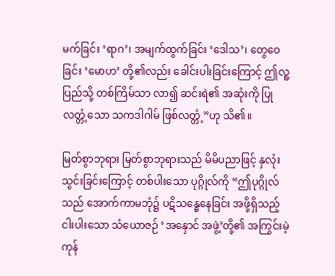မက်ခြင်း ‘ရာဂ’၊ အမျက်ထွက်ခြင်း ‘ဒေါသ’၊ တွေဝေခြင်း ‘မောဟ’ တို့၏လည်း ခေါင်းပါးခြင်းကြောင့် ဤလူ့ပြည်သို့ တစ်ကြိမ်သာ လာ၍ ဆင်းရဲ၏ အဆုံးကို ပြုလတ္တံ့သော သကဒါဂါမ် ဖြစ်လတ္တံ့”ဟု သိ၏။

မြတ်စွာဘုရား မြတ်စွာဘုရားသည် မိမိပညာဖြင့် နှလုံးသွင်းခြင်းကြောင့် တစ်ပါးသော ပုဂ္ဂိုလ်ကို “ဤပုဂ္ဂိုလ်သည် အောက်ကာမဘုံ၌ ပဋိသန္ဓေနေခြင်း အဖို့ရှိသည့် ငါးပါးသော သံယောဇဉ် ‘အနှောင် အဖွဲ့’တို့၏ အကြွင်းမဲ့ကုန်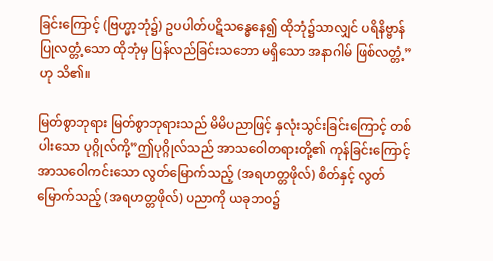ခြင်းကြောင့် (ဗြဟ္မာ့ဘုံ၌) ဥပပါတ်ပဋိသန္ဓေနေ၍ ထိုဘုံ၌သာလျှင် ပရိနိဗ္ဗာန် ပြုလတ္တံ့သော ထိုဘုံမှ ပြန်လည်ခြင်းသဘော မရှိသော အနာဂါမ် ဖြစ်လတ္တံ့”ဟု သိ၏။

မြတ်စွာဘုရား မြတ်စွာဘုရားသည် မိမိပညာဖြင့် နှလုံးသွင်းခြင်းကြောင့် တစ်ပါးသော ပုဂ္ဂိုလ်ကို့”ဤပုဂ္ဂိုလ်သည် အာသဝေါတရားတို့၏ ကုန်ခြင်းကြောင့် အာသဝေါကင်းသော လွတ်မြောက်သည့် (အရဟတ္တဖိုလ်) စိတ်နှင့် လွတ်မြောက်သည့် (အရဟတ္တဖိုလ်) ပညာကို ယခုဘဝ၌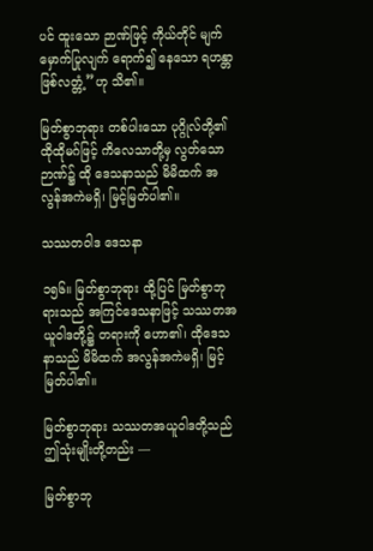ပင် ထူးသော ဉာဏ်ဖြင့် ကိုယ်တိုင် မျက်မှောက်ပြုလျက် ရောက်၍ နေသော ရဟန္တာ ဖြစ်လတ္တံ့”ဟု သိ၏။

မြတ်စွာဘုရား တစ်ပါးသော ပုဂ္ဂိုလ်တို့၏ ထိုထိုမဂ်ဖြင့် ကိလေသာတို့မှ လွတ်သောဉာဏ်၌ ထို ဒေသနာသည် မိမိထက် အလွန်အကဲမရှိ၊ မြင့်မြတ်ပါ၏။

သဿတဝါဒ ဒေသနာ

၁၅၆။ မြတ်စွာဘုရား ထို့ပြင် မြတ်စွာဘုရားသည် အကြင်ဒေသနာဖြင့် သဿတအယူဝါဒတို့၌ တရားကို ဟော၏၊ ထိုဒေသနာသည် မိမိထက် အလွန်အကဲမရှိ၊ မြင့်မြတ်ပါ၏။

မြတ်စွာဘုရား သဿတအယူဝါဒတို့သည် ဤသုံးမျိုးတို့တည်း —

မြတ်စွာဘု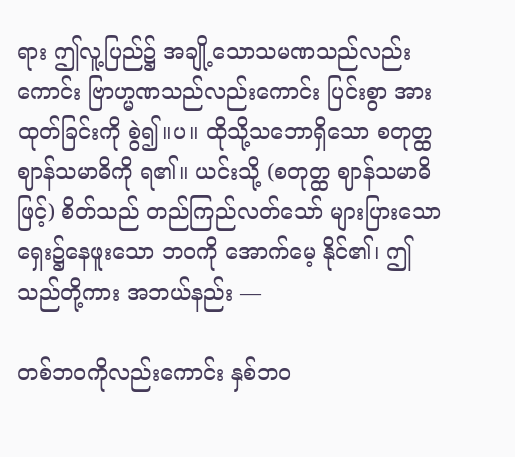ရား ဤလူ့ပြည်၌ အချို့သောသမဏသည်လည်းကောင်း ဗြာဟ္မဏသည်လည်းကောင်း ပြင်းစွာ အားထုတ်ခြင်းကို စွဲ၍။ပ။ ထိုသို့သဘောရှိသော စတုတ္ထဈာန်သမာဓိကို ရ၏။ ယင်းသို့ (စတုတ္ထ ဈာန်သမာဓိဖြင့်) စိတ်သည် တည်ကြည်လတ်သော် များပြားသော ရှေး၌နေဖူးသော ဘဝကို အောက်မေ့ နိုင်၏၊ ဤသည်တို့ကား အဘယ်နည်း —

တစ်ဘဝကိုလည်းကောင်း နှစ်ဘဝ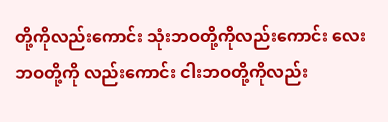တို့ကိုလည်းကောင်း သုံးဘဝတို့ကိုလည်းကောင်း လေးဘဝတို့ကို လည်းကောင်း ငါးဘဝတို့ကိုလည်း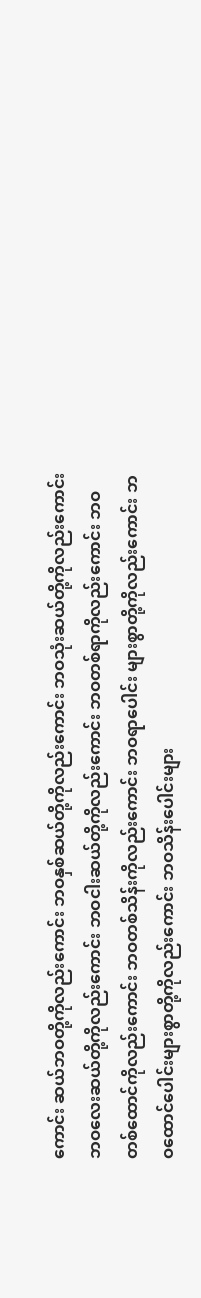ကောင်း ဆယ်ဘဝတို့ကိုလည်းကောင်း ဘဝနှစ်ဆယ်တို့ကိုလည်းကောင်း ဘဝသုံးဆယ်တို့ကိုလည်းကောင်း ဘဝလေးဆယ်တို့ကိုလည်းကောင်း ဘဝငါးဆယ်တို့ကိုလည်းကောင်း ဘဝတစ်ရာကိုလည်းကောင်း ဘဝတစ်ထောင်ကိုလည်းကောင်း ဘဝတစ်သိန်းကိုလည်းကောင်း ဘဝရာပေါင်း များစွာတို့ကိုလည်းကောင်း ဘဝထောင်ပေါင်းများစွာတို့ကိုလည်းကောင်း ဘဝသိန်းပေါင်းများ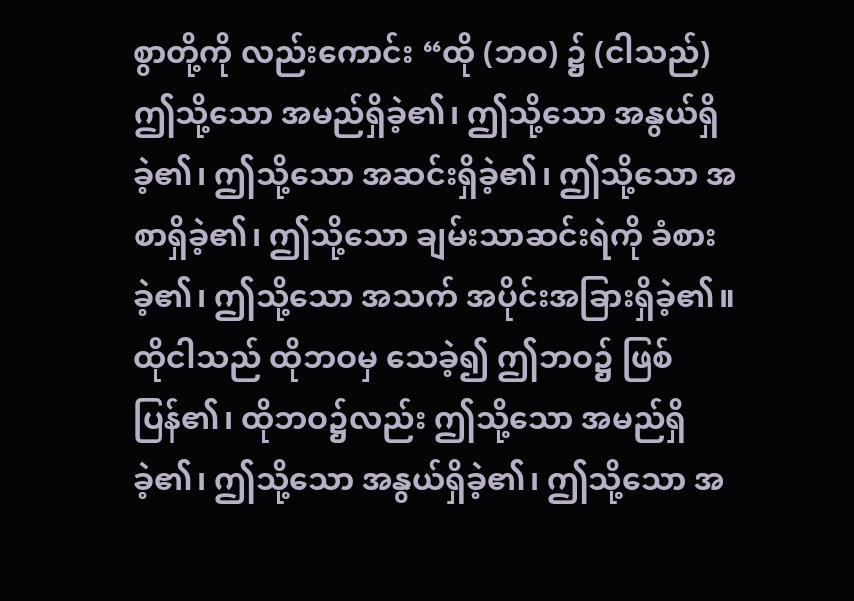စွာတို့ကို လည်းကောင်း “ထို (ဘဝ) ၌ (ငါသည်) ဤသို့သော အမည်ရှိခဲ့၏၊ ဤသို့သော အနွယ်ရှိခဲ့၏၊ ဤသို့သော အဆင်းရှိခဲ့၏၊ ဤသို့သော အစာရှိခဲ့၏၊ ဤသို့သော ချမ်းသာဆင်းရဲကို ခံစားခဲ့၏၊ ဤသို့သော အသက် အပိုင်းအခြားရှိခဲ့၏။ ထိုငါသည် ထိုဘဝမှ သေခဲ့၍ ဤဘဝ၌ ဖြစ်ပြန်၏၊ ထိုဘဝ၌လည်း ဤသို့သော အမည်ရှိခဲ့၏၊ ဤသို့သော အနွယ်ရှိခဲ့၏၊ ဤသို့သော အ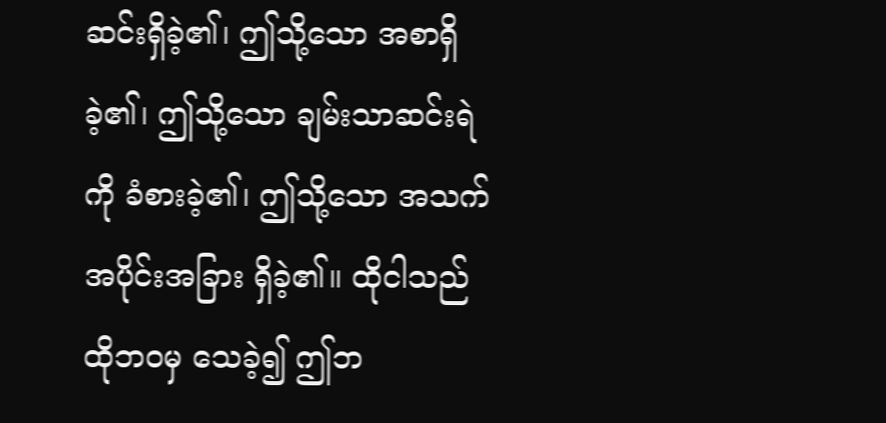ဆင်းရှိခဲ့၏၊ ဤသို့သော အစာရှိခဲ့၏၊ ဤသို့သော ချမ်းသာဆင်းရဲကို ခံစားခဲ့၏၊ ဤသို့သော အသက်အပိုင်းအခြား ရှိခဲ့၏။ ထိုငါသည် ထိုဘဝမှ သေခဲ့၍ ဤဘ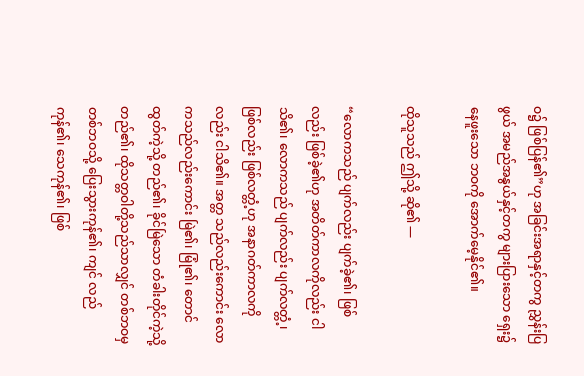ဝ၌ ဖြစ်ပြန်၏”ဟု အခြင်းအရာနှင့်တကွ ညွှန်းပြဖွယ် အမည်အနွယ်နှင့်တကွ များပြားသော ရှေး၌ နေဖူးသော ဘဝကို အောက်မေ့နိုင်၏။

ထိုသူသည် ဤသို့ ဆို၏ —

“လောကသည် ပျက်လည်း ပျက်ခဲ့၏၊ ဖြစ်လည်း ဖြစ်ခဲ့၏ဟု အတိတ်ကာလကိုလည်း ငါသိ၏၊ လောကသည် ပျက်လည်း ပျက်လတ္တံ့၊ ဖြစ်လည်း ဖြစ်လတ္တံ့ဟု အနာဂတ်ကာလကိုလည်း ငါသိ၏။ အတ္တ သည်လည်းကောင်း လောကသည်လည်းကောင်း မြဲ၏၊ မြုံ၏၊ တောင်ထွတ်ကဲ့သို့ တည်၏၊ ခိုင်မြဲသော တံခါးတိုင်ကဲ့သို့ တည်၏၊ ထိုသတ္တဝါတို့သည်သာလျှင် တစ်ဘဝမှ တစ်ဘဝသို့ ပြေးသွားကုန်၏၊ ကျင် လည်ကုန်၏၊ သေကုန်၏၊ ဖြစ်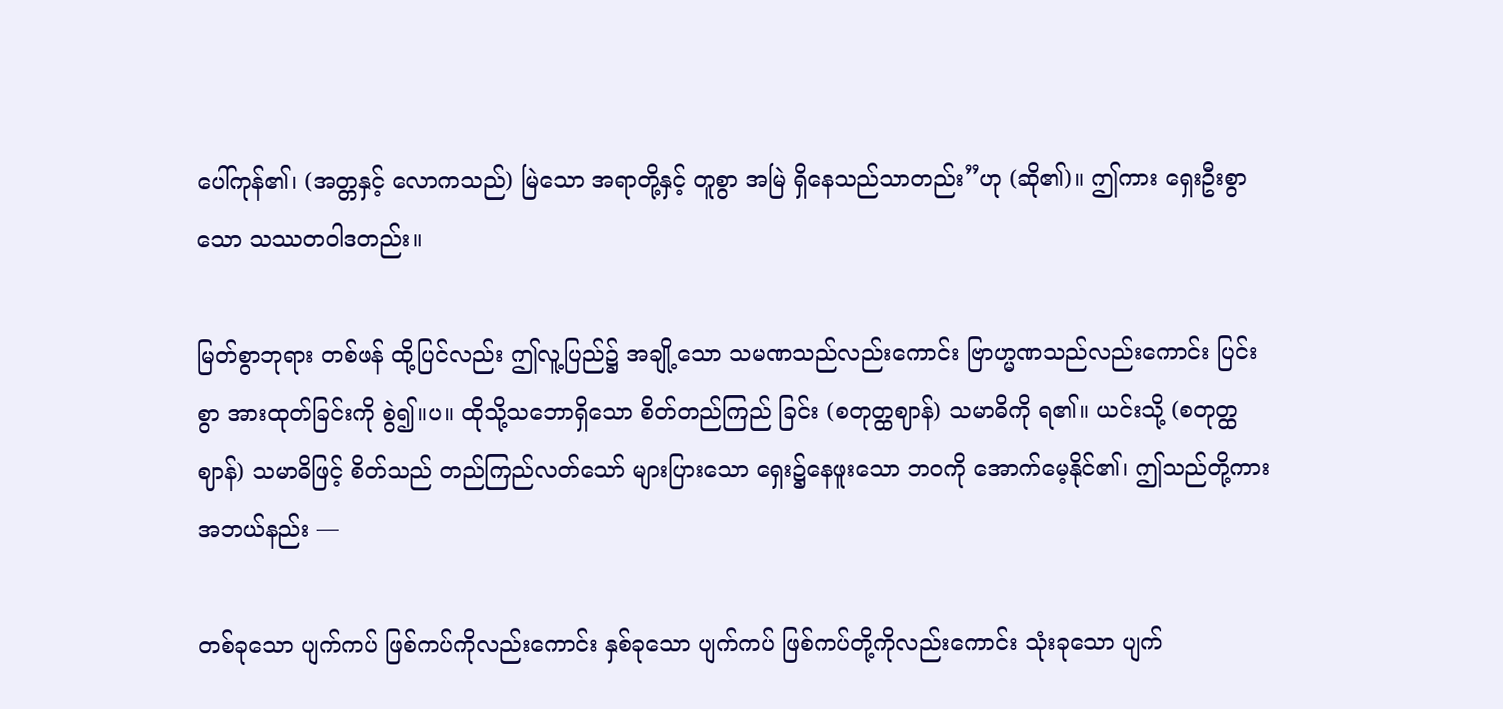ပေါ်ကုန်၏၊ (အတ္တနှင့် လောကသည်) မြဲသော အရာတို့နှင့် တူစွာ အမြဲ ရှိနေသည်သာတည်း”ဟု (ဆို၏)။ ဤကား ရှေးဦးစွာသော သဿတဝါဒတည်း။

မြတ်စွာဘုရား တစ်ဖန် ထို့ပြင်လည်း ဤလူ့ပြည်၌ အချို့သော သမဏသည်လည်းကောင်း ဗြာဟ္မဏသည်လည်းကောင်း ပြင်းစွာ အားထုတ်ခြင်းကို စွဲ၍။ပ။ ထိုသို့သဘောရှိသော စိတ်တည်ကြည် ခြင်း (စတုတ္ထဈာန်) သမာဓိကို ရ၏။ ယင်းသို့ (စတုတ္ထဈာန်) သမာဓိဖြင့် စိတ်သည် တည်ကြည်လတ်သော် များပြားသော ရှေး၌နေဖူးသော ဘဝကို အောက်မေ့နိုင်၏၊ ဤသည်တို့ကား အဘယ်နည်း —

တစ်ခုသော ပျက်ကပ် ဖြစ်ကပ်ကိုလည်းကောင်း နှစ်ခုသော ပျက်ကပ် ဖြစ်ကပ်တို့ကိုလည်းကောင်း သုံးခုသော ပျက်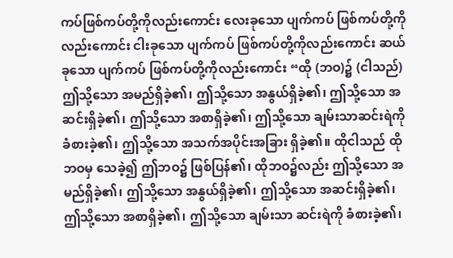ကပ်ဖြစ်ကပ်တို့ကိုလည်းကောင်း လေးခုသော ပျက်ကပ် ဖြစ်ကပ်တို့ကိုလည်းကောင်း ငါးခုသော ပျက်ကပ် ဖြစ်ကပ်တို့ကိုလည်းကောင်း ဆယ်ခုသော ပျက်ကပ် ဖြစ်ကပ်တို့ကိုလည်းကောင်း “ထို (ဘဝ)၌ (ငါသည်) ဤသို့သော အမည်ရှိခဲ့၏၊ ဤသို့သော အနွယ်ရှိခဲ့၏၊ ဤသို့သော အဆင်းရှိခဲ့၏၊ ဤသို့သော အစာရှိခဲ့၏၊ ဤသို့သော ချမ်းသာဆင်းရဲကို ခံစားခဲ့၏၊ ဤသို့သော အသက်အပိုင်းအခြား ရှိခဲ့၏။ ထိုငါသည် ထိုဘဝမှ သေခဲ့၍ ဤဘဝ၌ ဖြစ်ပြန်၏၊ ထိုဘဝ၌လည်း ဤသို့သော အမည်ရှိခဲ့၏၊ ဤသို့သော အနွယ်ရှိခဲ့၏၊ ဤသို့သော အဆင်းရှိခဲ့၏၊ ဤသို့သော အစာရှိခဲ့၏၊ ဤသို့သော ချမ်းသာ ဆင်းရဲကို ခံစားခဲ့၏၊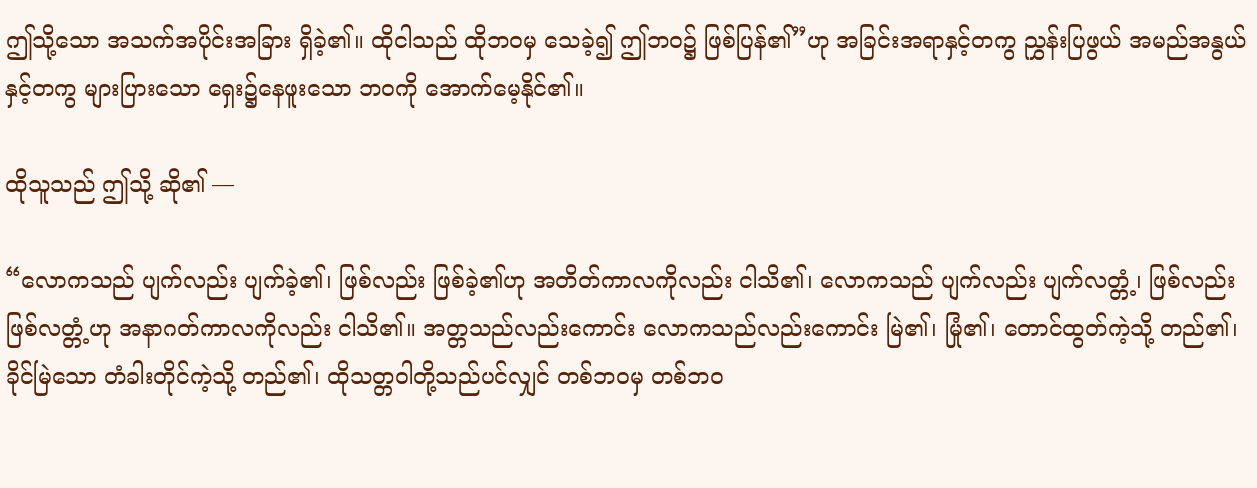ဤသို့သော အသက်အပိုင်းအခြား ရှိခဲ့၏။ ထိုငါသည် ထိုဘဝမှ သေခဲ့၍ ဤဘဝ၌ ဖြစ်ပြန်၏”ဟု အခြင်းအရာနှင့်တကွ ညွှန်းပြဖွယ် အမည်အနွယ်နှင့်တကွ များပြားသော ရှေး၌နေဖူးသော ဘဝကို အောက်မေ့နိုင်၏။

ထိုသူသည် ဤသို့ ဆို၏ —

“လောကသည် ပျက်လည်း ပျက်ခဲ့၏၊ ဖြစ်လည်း ဖြစ်ခဲ့၏ဟု အတိတ်ကာလကိုလည်း ငါသိ၏၊ လောကသည် ပျက်လည်း ပျက်လတ္တံ့၊ ဖြစ်လည်း ဖြစ်လတ္တံ့ဟု အနာဂတ်ကာလကိုလည်း ငါသိ၏။ အတ္တသည်လည်းကောင်း လောကသည်လည်းကောင်း မြဲ၏၊ မြုံ၏၊ တောင်ထွတ်ကဲ့သို့ တည်၏၊ ခိုင်မြဲသော တံခါးတိုင်ကဲ့သို့ တည်၏၊ ထိုသတ္တဝါတို့သည်ပင်လျှင် တစ်ဘဝမှ တစ်ဘဝ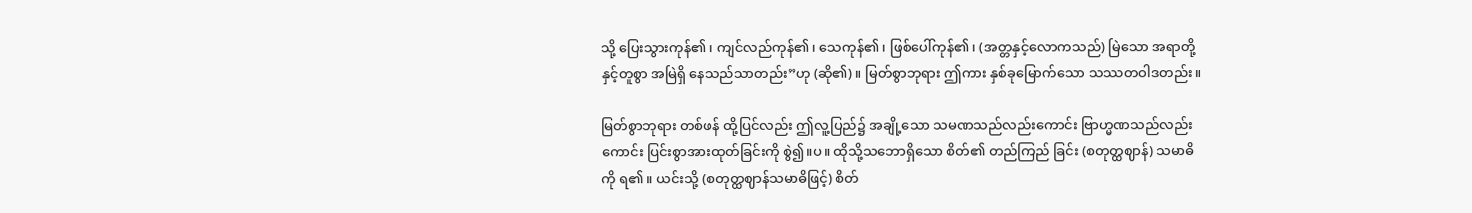သို့ ပြေးသွားကုန်၏၊ ကျင်လည်ကုန်၏၊ သေကုန်၏၊ ဖြစ်ပေါ်ကုန်၏၊ (အတ္တနှင့်လောကသည်) မြဲသော အရာတို့နှင့်တူစွာ အမြဲရှိ နေသည်သာတည်း”ဟု (ဆို၏)။ မြတ်စွာဘုရား ဤကား နှစ်ခုမြောက်သော သဿတဝါဒတည်း။

မြတ်စွာဘုရား တစ်ဖန် ထို့ပြင်လည်း ဤလူ့ပြည်၌ အချို့သော သမဏသည်လည်းကောင်း ဗြာဟ္မဏသည်လည်းကောင်း ပြင်းစွာအားထုတ်ခြင်းကို စွဲ၍။ပ။ ထိုသို့သဘောရှိသော စိတ်၏ တည်ကြည် ခြင်း (စတုတ္ထဈာန်) သမာဓိကို ရ၏။ ယင်းသို့ (စတုတ္ထဈာန်သမာဓိဖြင့်) စိတ်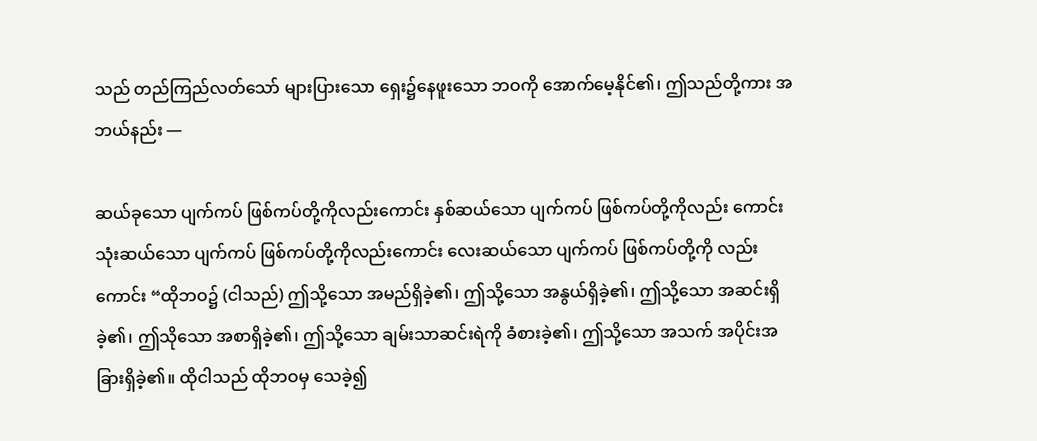သည် တည်ကြည်လတ်သော် များပြားသော ရှေး၌နေဖူးသော ဘဝကို အောက်မေ့နိုင်၏၊ ဤသည်တို့ကား အဘယ်နည်း —

ဆယ်ခုသော ပျက်ကပ် ဖြစ်ကပ်တို့ကိုလည်းကောင်း နှစ်ဆယ်သော ပျက်ကပ် ဖြစ်ကပ်တို့ကိုလည်း ကောင်း သုံးဆယ်သော ပျက်ကပ် ဖြစ်ကပ်တို့ကိုလည်းကောင်း လေးဆယ်သော ပျက်ကပ် ဖြစ်ကပ်တို့ကို လည်းကောင်း “ထိုဘဝ၌ (ငါသည်) ဤသို့သော အမည်ရှိခဲ့၏၊ ဤသို့သော အနွယ်ရှိခဲ့၏၊ ဤသို့သော အဆင်းရှိခဲ့၏၊ ဤသိုသော အစာရှိခဲ့၏၊ ဤသို့သော ချမ်းသာဆင်းရဲကို ခံစားခဲ့၏၊ ဤသို့သော အသက် အပိုင်းအခြားရှိခဲ့၏။ ထိုငါသည် ထိုဘဝမှ သေခဲ့၍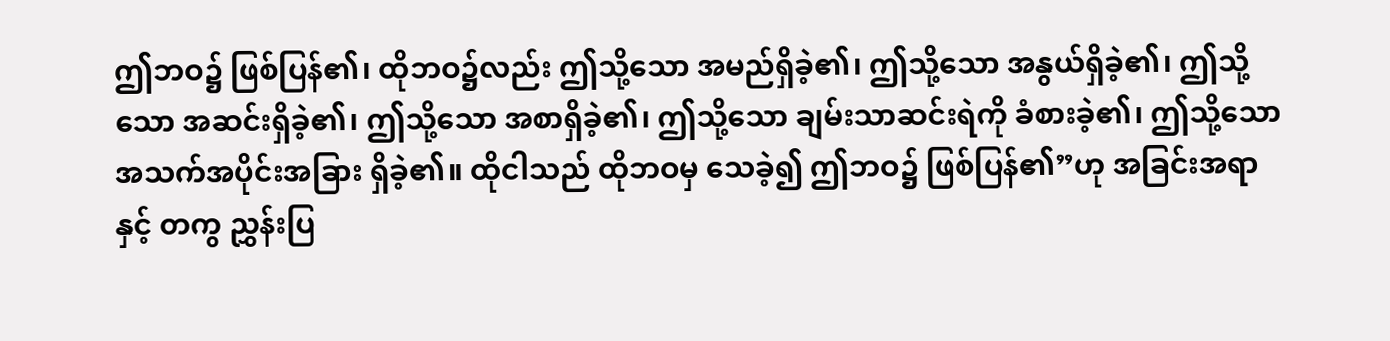ဤဘဝ၌ ဖြစ်ပြန်၏၊ ထိုဘဝ၌လည်း ဤသို့သော အမည်ရှိခဲ့၏၊ ဤသို့သော အနွယ်ရှိခဲ့၏၊ ဤသို့သော အဆင်းရှိခဲ့၏၊ ဤသို့သော အစာရှိခဲ့၏၊ ဤသို့သော ချမ်းသာဆင်းရဲကို ခံစားခဲ့၏၊ ဤသို့သော အသက်အပိုင်းအခြား ရှိခဲ့၏။ ထိုငါသည် ထိုဘဝမှ သေခဲ့၍ ဤဘဝ၌ ဖြစ်ပြန်၏”ဟု အခြင်းအရာနှင့် တကွ ညွှန်းပြ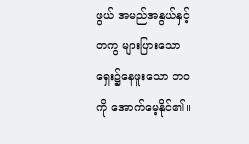ဖွယ် အမည်အနွယ်နှင့်တကွ များပြားသော ရှေး၌နေဖူးသော ဘဝကို အောက်မေ့နိုင်၏။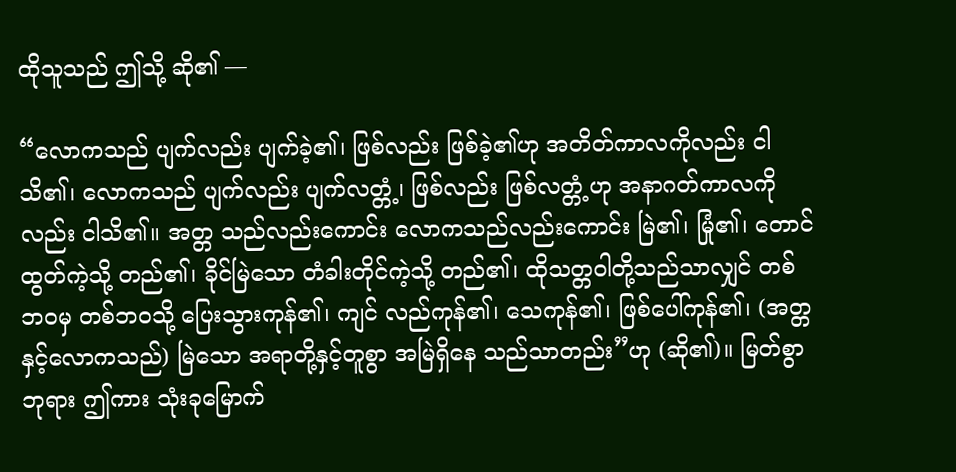ထိုသူသည် ဤသို့ ဆို၏ —

“လောကသည် ပျက်လည်း ပျက်ခဲ့၏၊ ဖြစ်လည်း ဖြစ်ခဲ့၏ဟု အတိတ်ကာလကိုလည်း ငါသိ၏၊ လောကသည် ပျက်လည်း ပျက်လတ္တံ့၊ ဖြစ်လည်း ဖြစ်လတ္တံ့ဟု အနာဂတ်ကာလကိုလည်း ငါသိ၏။ အတ္တ သည်လည်းကောင်း လောကသည်လည်းကောင်း မြဲ၏၊ မြုံ၏၊ တောင်ထွတ်ကဲ့သို့ တည်၏၊ ခိုင်မြဲသော တံခါးတိုင်ကဲ့သို့ တည်၏၊ ထိုသတ္တဝါတို့သည်သာလျှင် တစ်ဘဝမှ တစ်ဘဝသို့ ပြေးသွားကုန်၏၊ ကျင် လည်ကုန်၏၊ သေကုန်၏၊ ဖြစ်ပေါ်ကုန်၏၊ (အတ္တနှင့်လောကသည်) မြဲသော အရာတို့နှင့်တူစွာ အမြဲရှိနေ သည်သာတည်း”ဟု (ဆို၏)။ မြတ်စွာဘုရား ဤကား သုံးခုမြောက်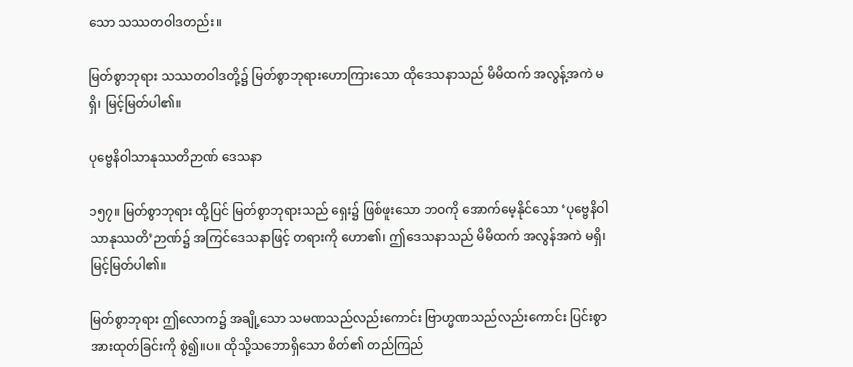သော သဿတဝါဒတည်း။

မြတ်စွာဘုရား သဿတဝါဒတို့၌ မြတ်စွာဘုရားဟောကြားသော ထိုဒေသနာသည် မိမိထက် အလွန့်အကဲ မရှိ၊ မြင့်မြတ်ပါ၏။

ပုဗ္ဗေနိဝါသာနုဿတိဉာဏ် ဒေသနာ

၁၅၇။ မြတ်စွာဘုရား ထို့ပြင် မြတ်စွာဘုရားသည် ရှေး၌ ဖြစ်ဖူးသော ဘဝကို အောက်မေ့နိုင်သော ‘ပုဗ္ဗေနိဝါသာနုဿတိ’ဉာဏ်၌ အကြင်ဒေသနာဖြင့် တရားကို ဟော၏၊ ဤဒေသနာသည် မိမိထက် အလွန်အကဲ မရှိ၊ မြင့်မြတ်ပါ၏။

မြတ်စွာဘုရား ဤလောက၌ အချို့သော သမဏသည်လည်းကောင်း ဗြာဟ္မဏသည်လည်းကောင်း ပြင်းစွာ အားထုတ်ခြင်းကို စွဲ၍။ပ။ ထိုသို့သဘောရှိသော စိတ်၏ တည်ကြည်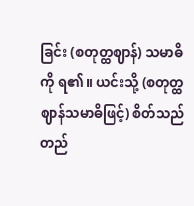ခြင်း (စတုတ္ထဈာန်) သမာဓိ ကို ရ၏။ ယင်းသို့ (စတုတ္ထဈာန်သမာဓိဖြင့်) စိတ်သည် တည်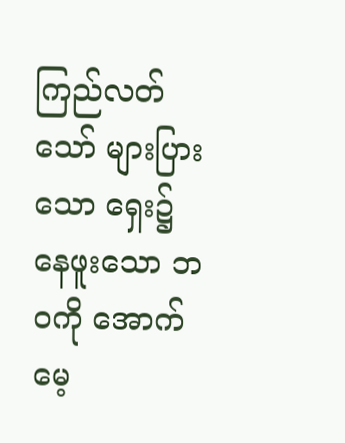ကြည်လတ်သော် များပြားသော ရှေး၌ နေဖူးသော ဘဝကို အောက်မေ့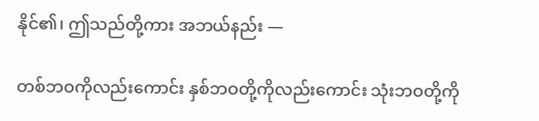နိုင်၏၊ ဤသည်တို့ကား အဘယ်နည်း —

တစ်ဘဝကိုလည်းကောင်း နှစ်ဘဝတို့ကိုလည်းကောင်း သုံးဘဝတို့ကို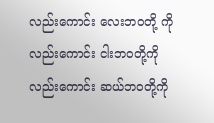လည်းကောင်း လေးဘဝတို့ ကိုလည်းကောင်း ငါးဘဝတို့ကိုလည်းကောင်း ဆယ်ဘဝတို့ကို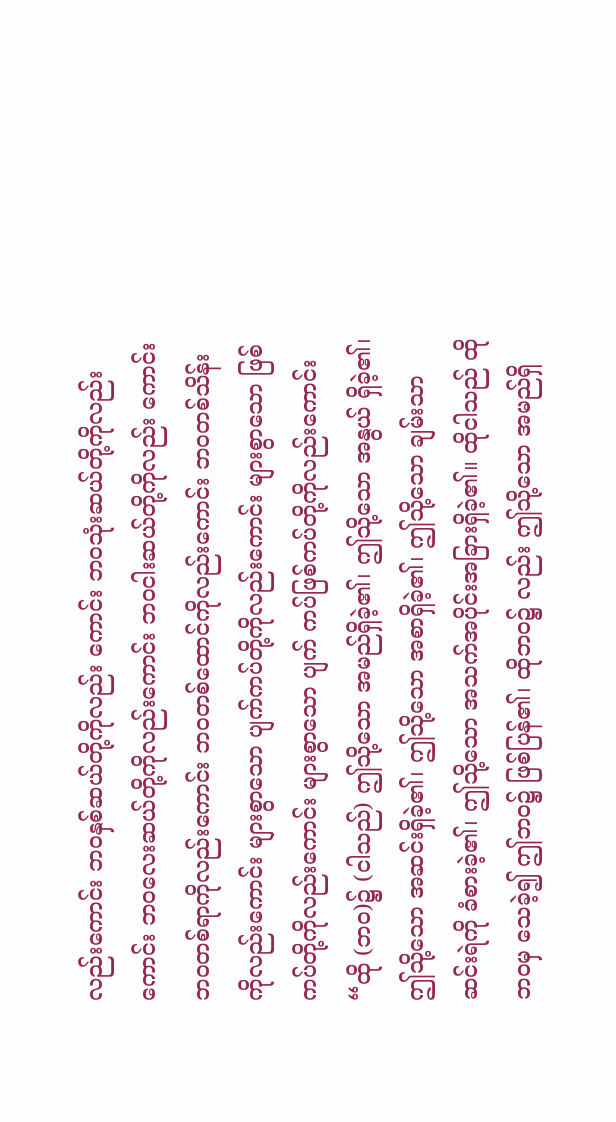လည်းကောင်း ဘဝနှစ်ဆယ်တို့ကိုလည်း ကောင်း ဘဝသုံးဆယ်တို့ကိုလည်းကောင်း ဘဝလေးဆယ်တို့ကိုလည်းကောင်း ဘဝငါးဆယ်တို့ကိုလည်း ကောင်း ဘဝတစ်ရာကိုလည်းကောင်း ဘဝတစ်ထောင်ကိုလည်းကောင်း ဘဝတစ်သိန်းကိုလည်းကောင်း များစွာသော ပျက်ကပ်တို့ကိုလည်းကောင်း များစွာသော ဖြစ်ကပ်တို့ကိုလည်းကောင်း များစွာသော ပျက် ကပ်ဖြစ်ကပ်တို့ကိုလည်းကောင်း “ထို (ဘဝ)၌ (ငါသည်) ဤသို့သော အမည်ရှိခဲ့၏၊ ဤသို့သော အနွယ် ရှိခဲ့၏၊ ဤသို့သော အဆင်းရှိခဲ့၏၊ ဤသို့သော အစာရှိခဲ့၏၊ ဤသို့သော ချမ်းသာဆင်းရဲကို ခံစားခဲ့၏၊ ဤသို့သော အသက်အပိုင်းအခြားရှိခဲ့၏။ ထိုငါသည် ထိုဘဝမှ သေခဲ့၍ ဤဘဝ၌ ဖြစ်ပြန်၏၊ ထိုဘဝ၌ လည်း ဤသို့သော အမည်ရှိ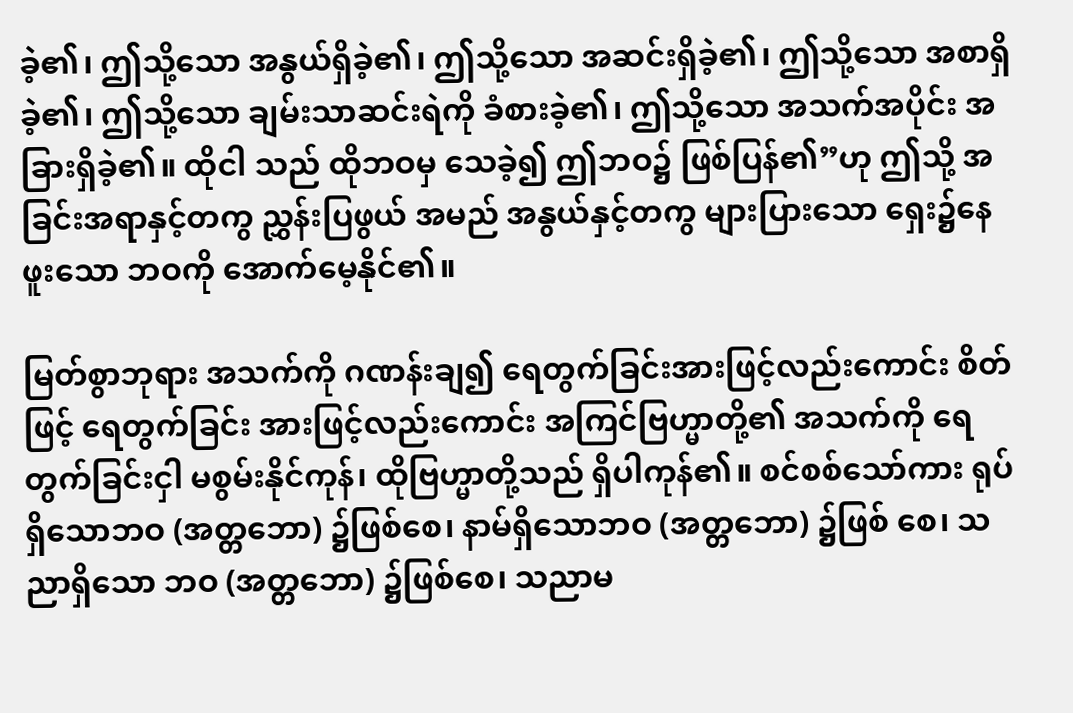ခဲ့၏၊ ဤသို့သော အနွယ်ရှိခဲ့၏၊ ဤသို့သော အဆင်းရှိခဲ့၏၊ ဤသို့သော အစာရှိခဲ့၏၊ ဤသို့သော ချမ်းသာဆင်းရဲကို ခံစားခဲ့၏၊ ဤသို့သော အသက်အပိုင်း အခြားရှိခဲ့၏။ ထိုငါ သည် ထိုဘဝမှ သေခဲ့၍ ဤဘဝ၌ ဖြစ်ပြန်၏”ဟု ဤသို့ အခြင်းအရာနှင့်တကွ ညွှန်းပြဖွယ် အမည် အနွယ်နှင့်တကွ များပြားသော ရှေး၌နေဖူးသော ဘဝကို အောက်မေ့နိုင်၏။

မြတ်စွာဘုရား အသက်ကို ဂဏန်းချ၍ ရေတွက်ခြင်းအားဖြင့်လည်းကောင်း စိတ်ဖြင့် ရေတွက်ခြင်း အားဖြင့်လည်းကောင်း အကြင်ဗြဟ္မာတို့၏ အသက်ကို ရေတွက်ခြင်းငှါ မစွမ်းနိုင်ကုန်၊ ထိုဗြဟ္မာတို့သည် ရှိပါကုန်၏။ စင်စစ်သော်ကား ရုပ်ရှိသောဘဝ (အတ္တဘော) ၌ဖြစ်စေ၊ နာမ်ရှိသောဘဝ (အတ္တဘော) ၌ဖြစ် စေ၊ သညာရှိသော ဘဝ (အတ္တဘော) ၌ဖြစ်စေ၊ သညာမ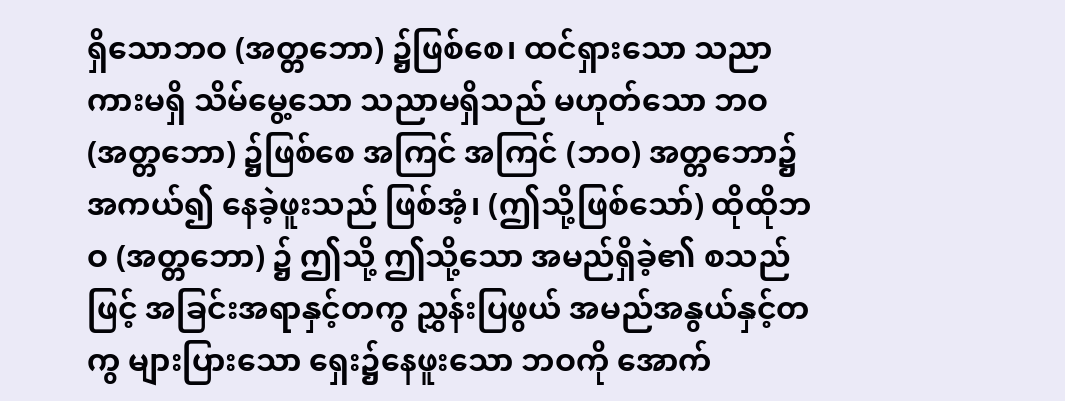ရှိသောဘဝ (အတ္တဘော) ၌ဖြစ်စေ၊ ထင်ရှားသော သညာကားမရှိ သိမ်မွေ့သော သညာမရှိသည် မဟုတ်သော ဘဝ (အတ္တဘော) ၌ဖြစ်စေ အကြင် အကြင် (ဘဝ) အတ္တဘော၌ အကယ်၍ နေခဲ့ဖူးသည် ဖြစ်အံ့၊ (ဤသို့ဖြစ်သော်) ထိုထိုဘဝ (အတ္တဘော) ၌ ဤသို့ ဤသို့သော အမည်ရှိခဲ့၏ စသည်ဖြင့် အခြင်းအရာနှင့်တကွ ညွှန်းပြဖွယ် အမည်အနွယ်နှင့်တကွ များပြားသော ရှေး၌နေဖူးသော ဘဝကို အောက်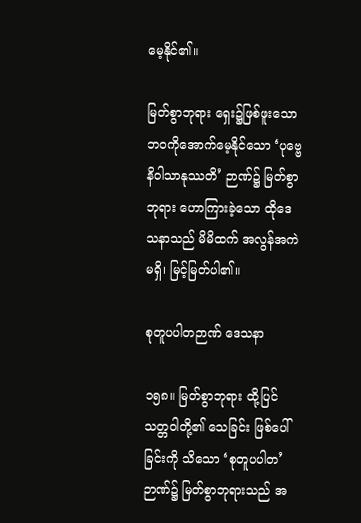မေ့နိုင်၏။

မြတ်စွာဘုရား ရှေး၌ဖြစ်ဖူးသော ဘဝကိုအောက်မေ့နိုင်သော ‘ပုဗ္ဗေနိဝါသာနုဿတိ’ ဉာဏ်၌ မြတ်စွာ ဘုရား ဟောကြားခဲ့သော ထိုဒေသနာသည် မိမိထက် အလွန်အကဲမရှိ၊ မြင့်မြတ်ပါ၏။

စုတူပပါတဉာဏ် ဒေသနာ

၁၅၈။ မြတ်စွာဘုရား ထို့ပြင် သတ္တဝါတို့၏ သေခြင်း ဖြစ်ပေါ်ခြင်းကို သိသော ‘စုတူပပါတ’ ဉာဏ်၌ မြတ်စွာဘုရားသည် အ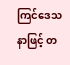ကြင်ဒေသနာဖြင့် တ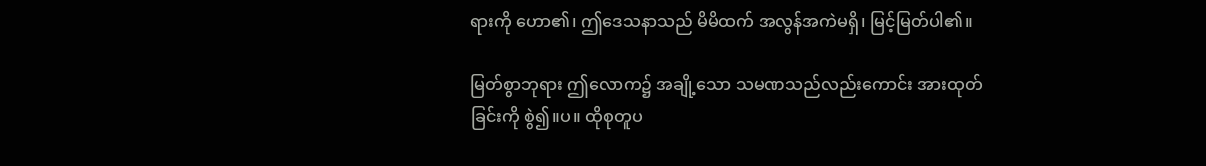ရားကို ဟော၏၊ ဤဒေသနာသည် မိမိထက် အလွန်အကဲမရှိ၊ မြင့်မြတ်ပါ၏။

မြတ်စွာဘုရား ဤလောက၌ အချို့သော သမဏသည်လည်းကောင်း အားထုတ်ခြင်းကို စွဲ၍။ပ။ ထိုစုတူပ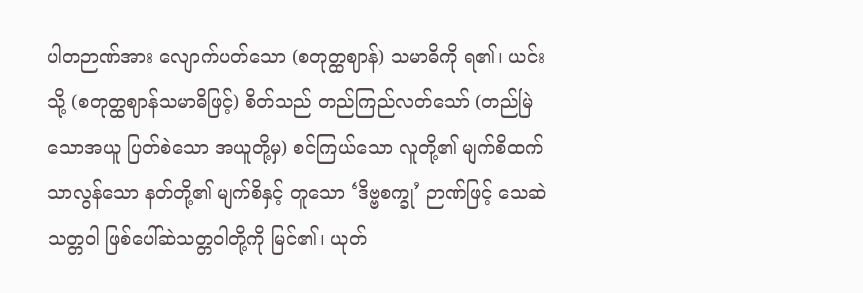ပါတဉာဏ်အား လျောက်ပတ်သော (စတုတ္ထဈာန်) သမာဓိကို ရ၏၊ ယင်းသို့ (စတုတ္ထဈာန်သမာဓိဖြင့်) စိတ်သည် တည်ကြည်လတ်သော် (တည်မြဲသောအယူ ပြတ်စဲသော အယူတို့မှ) စင်ကြယ်သော လူတို့၏ မျက်စိထက် သာလွန်သော နတ်တို့၏ မျက်စိနှင့် တူသော ‘ဒိဗ္ဗစက္ခု’ ဉာဏ်ဖြင့် သေဆဲသတ္တဝါ ဖြစ်ပေါ်ဆဲသတ္တဝါတို့ကို မြင်၏၊ ယုတ်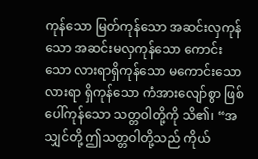ကုန်သော မြတ်ကုန်သော အဆင်းလှကုန်သော အဆင်းမလှကုန်သော ကောင်းသော လားရာရှိကုန်သော မကောင်းသော လားရာ ရှိကုန်သော ကံအားလျော်စွာ ဖြစ်ပေါ်ကုန်သော သတ္တဝါတို့ကို သိ၏၊ “အသျှင်တို့ ဤသတ္တဝါတို့သည် ကိုယ်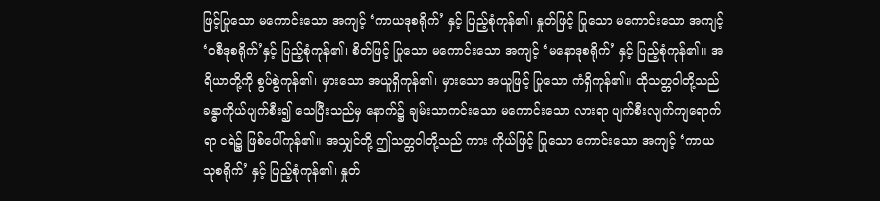ဖြင့်ပြုသော မကောင်းသော အကျင့် ‘ကာယဒုစရိုက်’ နှင့် ပြည့်စုံကုန်၏၊ နှုတ်ဖြင့် ပြုသော မကောင်းသော အကျင့် ‘ဝစီဒုစရိုက်’နှင့် ပြည့်စုံကုန်၏၊ စိတ်ဖြင့် ပြုသော မကောင်းသော အကျင့် ‘မနောဒုစရိုက်’ နှင့် ပြည့်စုံကုန်၏။ အရိယာတို့ကို စွပ်စွဲကုန်၏၊ မှားသော အယူရှိကုန်၏၊ မှားသော အယူဖြင့် ပြုသော ကံရှိကုန်၏။ ထိုသတ္တဝါတို့သည် ခန္ဓာကိုယ်ပျက်စီး၍ သေပြီးသည်မှ နောက်၌ ချမ်းသာကင်းသော မကောင်းသော လားရာ ပျက်စီးလျက်ကျရောက်ရာ ငရဲ၌ ဖြစ်ပေါ်ကုန်၏။ အသျှင်တို့ ဤသတ္တဝါတို့သည် ကား ကိုယ်ဖြင့် ပြုသော ကောင်းသော အကျင့် ‘ကာယသုစရိုက်’ နှင့် ပြည့်စုံကုန်၏၊ နှုတ်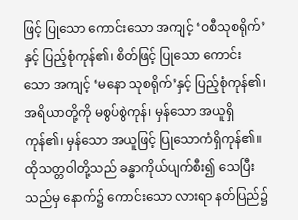ဖြင့် ပြုသော ကောင်းသော အကျင့် ‘ဝစီသုစရိုက်’နှင့် ပြည့်စုံကုန်၏၊ စိတ်ဖြင့် ပြုသော ကောင်းသော အကျင့် ‘မနော သုစရိုက်’နှင့် ပြည့်စုံကုန်၏၊ အရိယာတို့ကို မစွပ်စွဲကုန်၊ မှန်သော အယူရှိကုန်၏၊ မှန်သော အယူဖြင့် ပြုသောကံရှိကုန်၏။ ထိုသတ္တဝါတို့သည် ခန္ဓာကိုယ်ပျက်စီး၍ သေပြီးသည်မှ နောက်၌ ကောင်းသော လားရာ နတ်ပြည်၌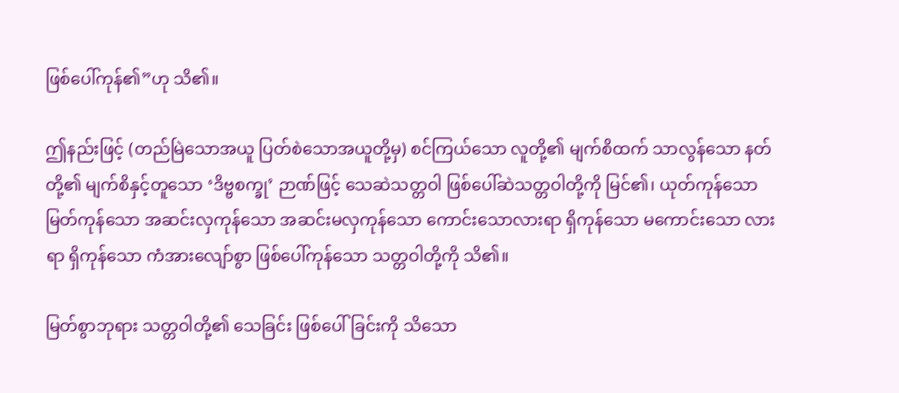ဖြစ်ပေါ်ကုန်၏”ဟု သိ၏။

ဤနည်းဖြင့် (တည်မြဲသောအယူ ပြတ်စဲသောအယူတို့မှ) စင်ကြယ်သော လူတို့၏ မျက်စိထက် သာလွန်သော နတ်တို့၏ မျက်စိနှင့်တူသော ‘ဒိဗ္ဗစက္ခု’ ဉာဏ်ဖြင့် သေဆဲသတ္တဝါ ဖြစ်ပေါ်ဆဲသတ္တဝါတို့ကို မြင်၏၊ ယုတ်ကုန်သော မြတ်ကုန်သော အဆင်းလှကုန်သော အဆင်းမလှကုန်သော ကောင်းသောလားရာ ရှိကုန်သော မကောင်းသော လားရာ ရှိကုန်သော ကံအားလျော်စွာ ဖြစ်ပေါ်ကုန်သော သတ္တဝါတို့ကို သိ၏။

မြတ်စွာဘုရား သတ္တဝါတို့၏ သေခြင်း ဖြစ်ပေါ်ခြင်းကို သိသော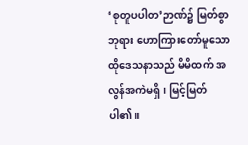‘စုတူပပါတ’ဉာဏ်၌ မြတ်စွာဘုရား ဟောကြားတော်မူသော ထိုဒေသနာသည် မိမိထက် အလွန်အကဲမရှိ၊ မြင့်မြတ်ပါ၏။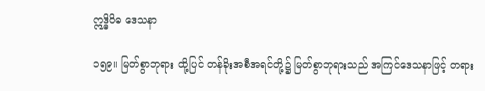ဣဒ္ဓိဝိဓ ဒေသနာ

၁၅၉။ မြတ်စွာဘုရား ထို့ပြင် တန်ခိုးအစီအရင်တို့၌ မြတ်စွာဘုရားသည် အကြင်ဒေသနာဖြင့် တရား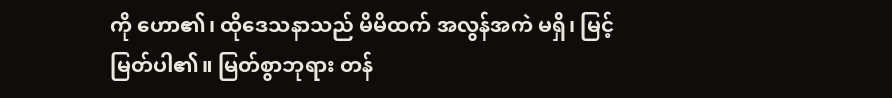ကို ဟော၏၊ ထိုဒေသနာသည် မိမိထက် အလွန်အကဲ မရှိ၊ မြင့်မြတ်ပါ၏။ မြတ်စွာဘုရား တန်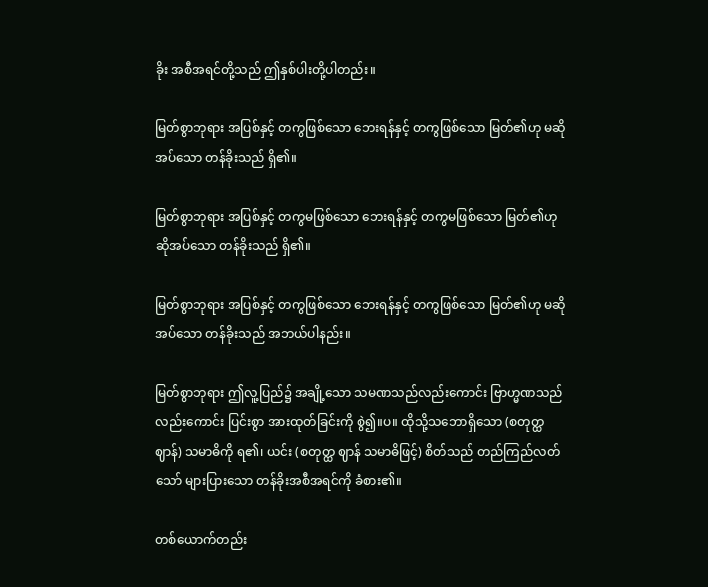ခိုး အစီအရင်တို့သည် ဤနှစ်ပါးတို့ပါတည်း။

မြတ်စွာဘုရား အပြစ်နှင့် တကွဖြစ်သော ဘေးရန်နှင့် တကွဖြစ်သော မြတ်၏ဟု မဆိုအပ်သော တန်ခိုးသည် ရှိ၏။

မြတ်စွာဘုရား အပြစ်နှင့် တကွမဖြစ်သော ဘေးရန်နှင့် တကွမဖြစ်သော မြတ်၏ဟု ဆိုအပ်သော တန်ခိုးသည် ရှိ၏။

မြတ်စွာဘုရား အပြစ်နှင့် တကွဖြစ်သော ဘေးရန်နှင့် တကွဖြစ်သော မြတ်၏ဟု မဆိုအပ်သော တန်ခိုးသည် အဘယ်ပါနည်း။

မြတ်စွာဘုရား ဤလူ့ပြည်၌ အချို့သော သမဏသည်လည်းကောင်း ဗြာဟ္မဏသည်လည်းကောင်း ပြင်းစွာ အားထုတ်ခြင်းကို စွဲ၍။ပ။ ထိုသို့သဘောရှိသော (စတုတ္ထဈာန်) သမာဓိကို ရ၏၊ ယင်း (စတုတ္ထ ဈာန် သမာဓိဖြင့်) စိတ်သည် တည်ကြည်လတ်သော် များပြားသော တန်ခိုးအစီအရင်ကို ခံစား၏။

တစ်ယောက်တည်း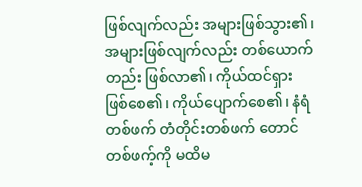ဖြစ်လျက်လည်း အများဖြစ်သွား၏၊ အများဖြစ်လျက်လည်း တစ်ယောက်တည်း ဖြစ်လာ၏၊ ကိုယ်ထင်ရှား ဖြစ်စေ၏၊ ကိုယ်ပျောက်စေ၏၊ နံရံတစ်ဖက် တံတိုင်းတစ်ဖက် တောင်တစ်ဖက့်ကို မထိမ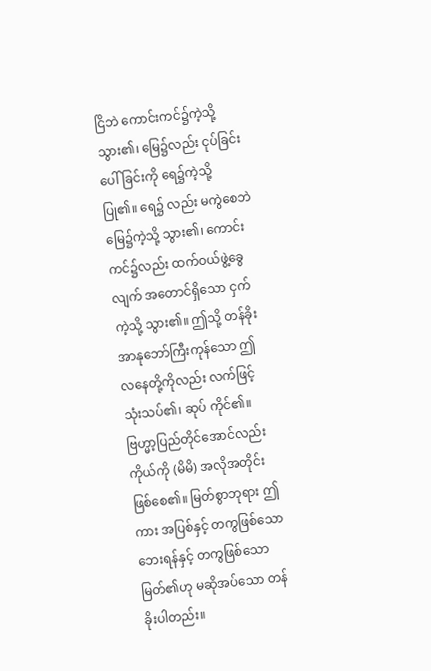ငြိဘဲ ကောင်းကင်၌ကဲ့သို့ သွား၏၊ မြေ၌လည်း ငုပ်ခြင်း ပေါ်ခြင်းကို ရေ၌ကဲ့သို့ ပြု၏။ ရေ၌ လည်း မကွဲစေဘဲ မြေ၌ကဲ့သို့ သွား၏၊ ကောင်းကင်၌လည်း ထက်ဝယ်ဖွဲ့ခွေလျက် အတောင်ရှိသော ငှက် ကဲ့သို့ သွား၏။ ဤသို့ တန်ခိုးအာနုဘော်ကြီးကုန်သော ဤလနေတို့ကိုလည်း လက်ဖြင့် သုံးသပ်၏၊ ဆုပ် ကိုင်၏။ ဗြဟ္မာ့ပြည်တိုင်အောင်လည်း ကိုယ်ကို (မိမိ) အလိုအတိုင်း ဖြစ်စေ၏။ မြတ်စွာဘုရား ဤကား အပြစ်နှင့် တကွဖြစ်သော ဘေးရန်နှင့် တကွဖြစ်သော မြတ်၏ဟု မဆိုအပ်သော တန်ခိုးပါတည်း။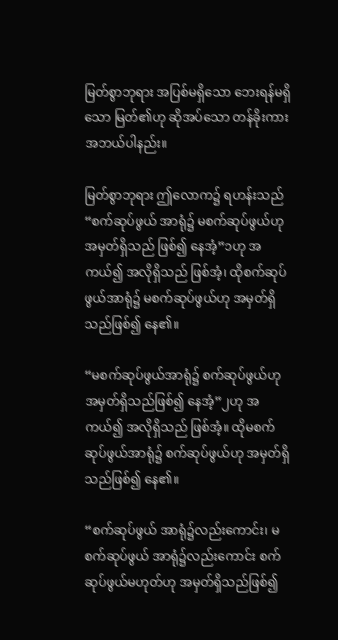မြတ်စွာဘုရား အပြစ်မရှိသော ဘေးရန်မရှိသော မြတ်၏ဟု ဆိုအပ်သော တန်ခိုးကား အဘယ်ပါနည်း။

မြတ်စွာဘုရား ဤလောက၌ ရဟန်းသည် “စက်ဆုပ်ဖွယ် အာရုံ၌ မစက်ဆုပ်ဖွယ်ဟု အမှတ်ရှိသည် ဖြစ်၍ နေအံ့”၁ဟု အကယ်၍ အလိုရှိသည် ဖြစ်အံ့၊ ထိုစက်ဆုပ်ဖွယ်အာရုံ၌ မစက်ဆုပ်ဖွယ်ဟု အမှတ်ရှိသည်ဖြစ်၍ နေ၏။

“မစက်ဆုပ်ဖွယ်အာရုံ၌ စက်ဆုပ်ဖွယ်ဟု အမှတ်ရှိသည်ဖြစ်၍ နေအံ့”၂ဟု အကယ်၍ အလိုရှိသည် ဖြစ်အံ့။ ထိုမစက်ဆုပ်ဖွယ်အာရုံ၌ စက်ဆုပ်ဖွယ်ဟု အမှတ်ရှိသည်ဖြစ်၍ နေ၏။

“စက်ဆုပ်ဖွယ် အာရုံ၌လည်းကောင်း၊ မစက်ဆုပ်ဖွယ် အာရုံ၌လည်းကောင်း စက်ဆုပ်ဖွယ်မဟုတ်ဟု အမှတ်ရှိသည်ဖြစ်၍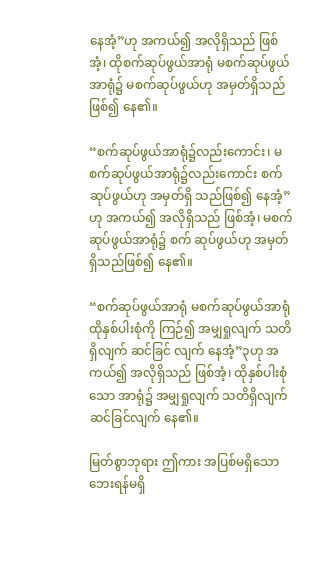နေအံ့”ဟု အကယ်၍ အလိုရှိသည် ဖြစ်အံ့၊ ထိုစက်ဆုပ်ဖွယ်အာရုံ မစက်ဆုပ်ဖွယ်အာရုံ၌ မစက်ဆုပ်ဖွယ်ဟု အမှတ်ရှိသည်ဖြစ်၍ နေ၏။

“စက်ဆုပ်ဖွယ်အာရုံ၌လည်းကောင်း၊ မစက်ဆုပ်ဖွယ်အာရုံ၌လည်းကောင်း စက်ဆုပ်ဖွယ်ဟု အမှတ်ရှိ သည်ဖြစ်၍ နေအံ့”ဟု အကယ်၍ အလိုရှိသည် ဖြစ်အံ့၊ မစက်ဆုပ်ဖွယ်အာရုံ၌ စက် ဆုပ်ဖွယ်ဟု အမှတ်ရှိသည်ဖြစ်၍ နေ၏။

“စက်ဆုပ်ဖွယ်အာရုံ မစက်ဆုပ်ဖွယ်အာရုံ ထိုနှစ်ပါးစုံကို ကြဉ်၍ အမျှရှုလျက် သတိရှိလျက် ဆင်ခြင် လျက် နေအံ့”၃ဟု အကယ်၍ အလိုရှိသည် ဖြစ်အံ့၊ ထိုနှစ်ပါးစုံသော အာရုံ၌ အမျှရှုလျက် သတိရှိလျက် ဆင်ခြင်လျက် နေ၏။

မြတ်စွာဘုရား ဤကား အပြစ်မရှိသော ဘေးရန်မရှိ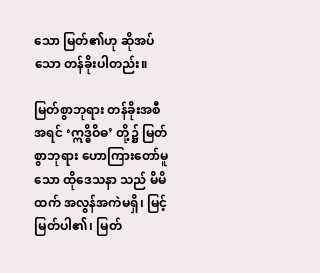သော မြတ်၏ဟု ဆိုအပ်သော တန်ခိုးပါတည်း။

မြတ်စွာဘုရား တန်ခိုးအစီအရင် ‘ဣဒ္ဓိဝိဓ’ တို့၌ မြတ်စွာဘုရား ဟောကြားတော်မူသော ထိုဒေသနာ သည် မိမိထက် အလွန်အကဲမရှိ၊ မြင့်မြတ်ပါ၏၊ မြတ်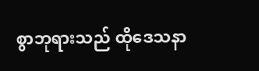စွာဘုရားသည် ထိုဒေသနာ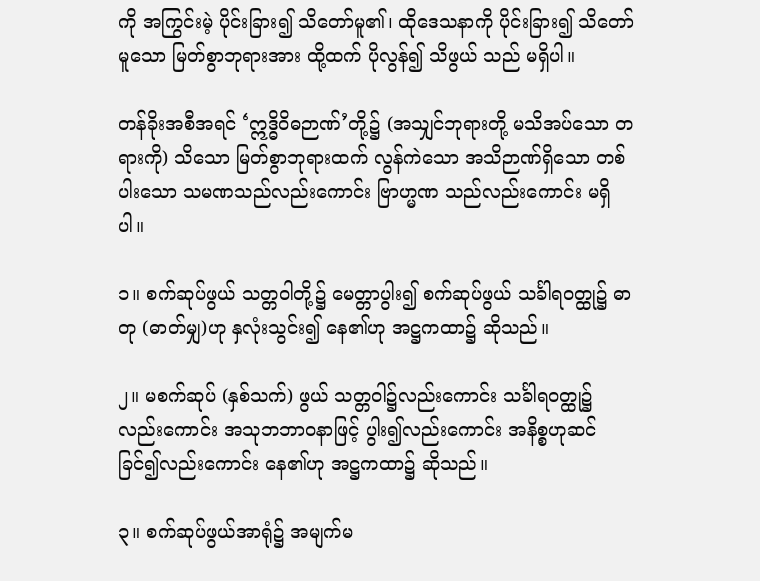ကို အကြွင်းမဲ့ ပိုင်းခြား၍ သိတော်မူ၏၊ ထိုဒေသနာကို ပိုင်းခြား၍ သိတော်မူသော မြတ်စွာဘုရားအား ထို့ထက် ပိုလွန်၍ သိဖွယ် သည် မရှိပါ။

တန်ခိုးအစီအရင် ‘ဣဒ္ဓိဝိဓဉာဏ်’တို့၌ (အသျှင်ဘုရားတို့ မသိအပ်သော တရားကို) သိသော မြတ်စွာဘုရားထက် လွန်ကဲသော အသိဉာဏ်ရှိသော တစ်ပါးသော သမဏသည်လည်းကောင်း ဗြာဟ္မဏ သည်လည်းကောင်း မရှိပါ။

၁။ စက်ဆုပ်ဖွယ် သတ္တဝါတို့၌ မေတ္တာပွါး၍ စက်ဆုပ်ဖွယ် သင်္ခါရဝတ္ထု၌ ဓာတု (ဓာတ်မျှ)ဟု နှလုံးသွင်း၍ နေ၏ဟု အဋ္ဌကထာ၌ ဆိုသည်။

၂။ မစက်ဆုပ် (နှစ်သက်) ဖွယ် သတ္တဝါ၌လည်းကောင်း သင်္ခါရဝတ္ထု၌လည်းကောင်း အသုဘဘာဝနာဖြင့် ပွါး၍လည်းကောင်း အနိစ္စဟုဆင်ခြင်၍လည်းကောင်း နေ၏ဟု အဋ္ဌကထာ၌ ဆိုသည်။

၃။ စက်ဆုပ်ဖွယ်အာရုံ၌ အမျက်မ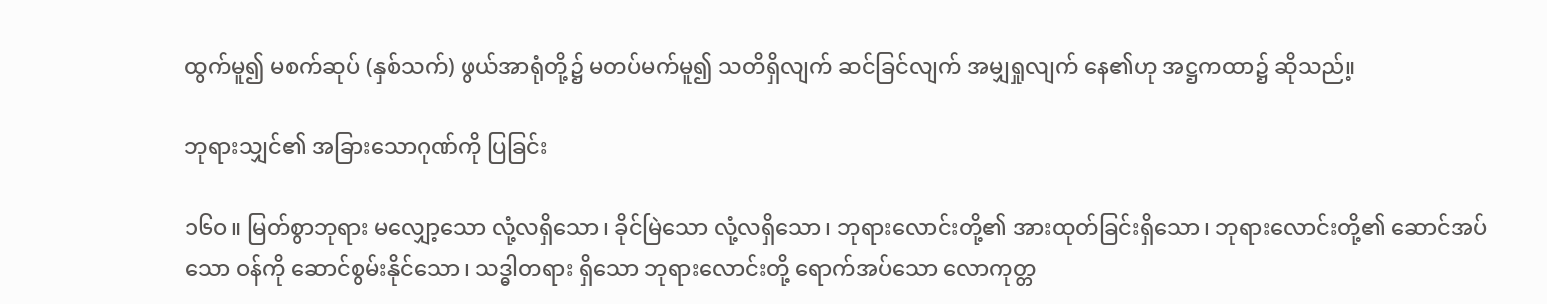ထွက်မူ၍ မစက်ဆုပ် (နှစ်သက်) ဖွယ်အာရုံတို့၌ မတပ်မက်မူ၍ သတိရှိလျက် ဆင်ခြင်လျက် အမျှရှုလျက် နေ၏ဟု အဋ္ဌကထာ၌ ဆိုသည်။့

ဘုရားသျှင်၏ အခြားသောဂုဏ်ကို ပြခြင်း

၁၆ဝ။ မြတ်စွာဘုရား မလျှော့သော လုံ့လရှိသော၊ ခိုင်မြဲသော လုံ့လရှိသော၊ ဘုရားလောင်းတို့၏ အားထုတ်ခြင်းရှိသော၊ ဘုရားလောင်းတို့၏ ဆောင်အပ်သော ဝန်ကို ဆောင်စွမ်းနိုင်သော၊ သဒ္ဓါတရား ရှိသော ဘုရားလောင်းတို့ ရောက်အပ်သော လောကုတ္တ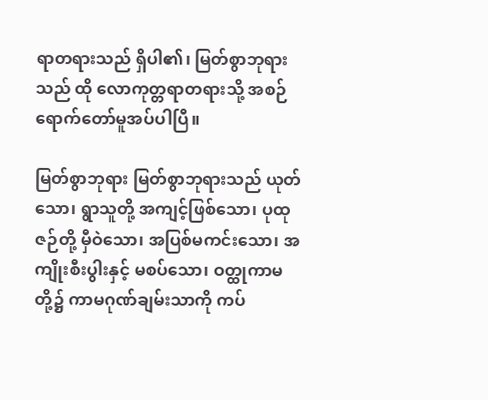ရာတရားသည် ရှိပါ၏၊ မြတ်စွာဘုရားသည် ထို လောကုတ္တရာတရားသို့ အစဉ်ရောက်တော်မူအပ်ပါပြီ။

မြတ်စွာဘုရား မြတ်စွာဘုရားသည် ယုတ်သော၊ ရွာသူတို့ အကျင့်ဖြစ်သော၊ ပုထုဇဉ်တို့ မှီဝဲသော၊ အပြစ်မကင်းသော၊ အကျိုးစီးပွါးနှင့် မစပ်သော၊ ဝတ္ထုကာမတို့၌ ကာမဂုဏ်ချမ်းသာကို ကပ်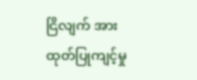ငြိလျက် အားထုတ်ပြုကျင့်မှု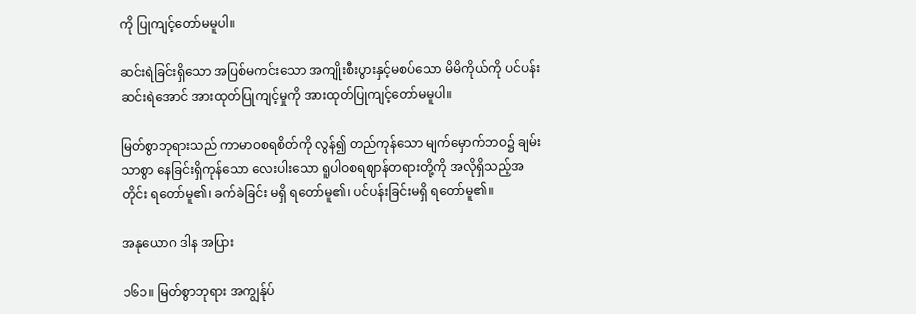ကို ပြုကျင့်တော်မမူပါ။

ဆင်းရဲခြင်းရှိသော အပြစ်မကင်းသော အကျိုးစီးပွားနှင့်မစပ်သော မိမိကိုယ်ကို ပင်ပန်းဆင်းရဲအောင် အားထုတ်ပြုကျင့်မှုကို အားထုတ်ပြုကျင့်တော်မမူပါ။

မြတ်စွာဘုရားသည် ကာမာဝစရစိတ်ကို လွန်၍ တည်ကုန်သော မျက်မှောက်ဘဝ၌ ချမ်းသာစွာ နေခြင်းရှိကုန်သော လေးပါးသော ရူပါဝစရဈာန်တရားတို့ကို အလိုရှိသည့်အတိုင်း ရတော်မူ၏၊ ခက်ခဲခြင်း မရှိ ရတော်မူ၏၊ ပင်ပန်းခြင်းမရှိ ရတော်မူ၏။

အနုယောဂ ဒါန အပြား

၁၆၁။ မြတ်စွာဘုရား အကျွန်ုပ်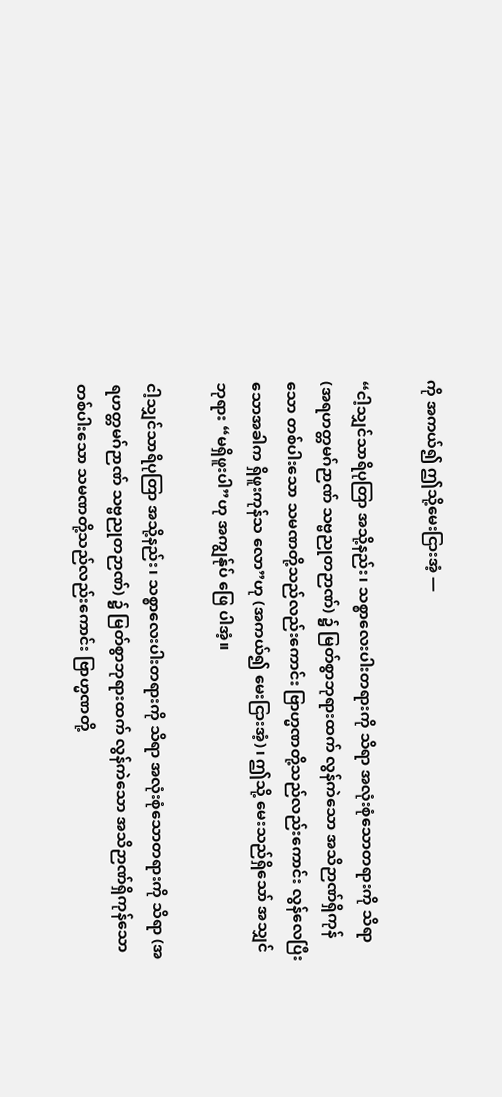ကို အကယ်၍ ဤသို့မေးငြားအံ့ —

“ငါ့သျှင်သာရိပုတြာ အသို့နည်း၊ သစ္စာလေးပါးတရားကို သိရာ အလုံးစုံသောတရားကို သိရာ (အရဟတ္တမဂ်ဉာဏ် သဗ္ဗညုတဉာဏ်) ၌ မြတ်စွာဘုရားထက် လွန်ကဲသော အသိဉာဏ်ရှိကုန်သော တစ်ပါးသော သမဏတို့သည်လည်းကောင်း ဗြာဟ္မဏတို့သည်လည်းကောင်း လွန်လေပြီးသောအခါက ရှိဖူးကုန်သ လော”ဟု (အကယ်၍ မေးငြားအံ့)၊ ဤသို့ မေးသည်ရှိသော် အသျှင်ဘုရား “မရှိဖူးပါ”ဟု အကျွန်ုပ် ဖြေ ပါအံ့။

ငါ့သျှင်သာရိပုတြာ အသို့နည်း၊ သစ္စာလေးပါးတရားကို သိရာ အလုံးစုံသောတရားကို သိရာ (အရဟတ္တမဂ်ဉာဏ် သဗ္ဗညုတဉာဏ်) ၌ မြတ်စွာဘုရားထက် လွန်ကဲသော အသိဉာဏ်ရှိကုန်သော တစ်ပါးသော သမဏတို့သည်လည်းကောင်း ဗြာဟ္မဏတို့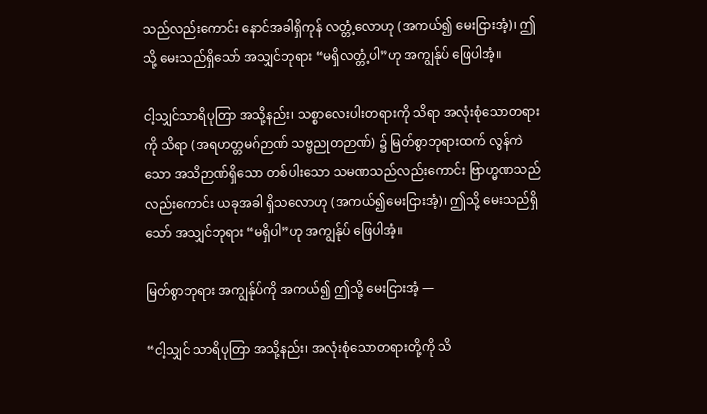သည်လည်းကောင်း နောင်အခါရှိကုန် လတ္တံ့လောဟု (အကယ်၍ မေးငြားအံ့)၊ ဤသို့ မေးသည်ရှိသော် အသျှင်ဘုရား “မရှိလတ္တံ့ပါ”ဟု အကျွန်ုပ် ဖြေပါအံ့။

ငါ့သျှင်သာရိပုတြာ အသို့နည်း၊ သစ္စာလေးပါးတရားကို သိရာ အလုံးစုံသောတရားကို သိရာ (အရဟတ္တမဂ်ဉာဏ် သဗ္ဗညုတဉာဏ်) ၌ မြတ်စွာဘုရားထက် လွန်ကဲသော အသိဉာဏ်ရှိသော တစ်ပါးသော သမဏသည်လည်းကောင်း ဗြာဟ္မဏသည်လည်းကောင်း ယခုအခါ ရှိသလောဟု (အကယ်၍မေးငြားအံ့)၊ ဤသို့ မေးသည်ရှိသော် အသျှင်ဘုရား “မရှိပါ”ဟု အကျွန်ုပ် ဖြေပါအံ့။

မြတ်စွာဘုရား အကျွန်ုပ်ကို အကယ်၍ ဤသို့ မေးငြားအံ့ —

“ငါ့သျှင် သာရိပုတြာ အသို့နည်း၊ အလုံးစုံသောတရားတို့ကို သိ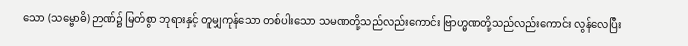သော (သမ္ဗောဓိ) ဉာဏ်၌ မြတ်စွာ ဘုရားနှင့် တူမျှကုန်သော တစ်ပါးသော သမဏတို့သည်လည်းကောင်း ဗြာဟ္မဏတို့သည်လည်းကောင်း လွန်လေပြီး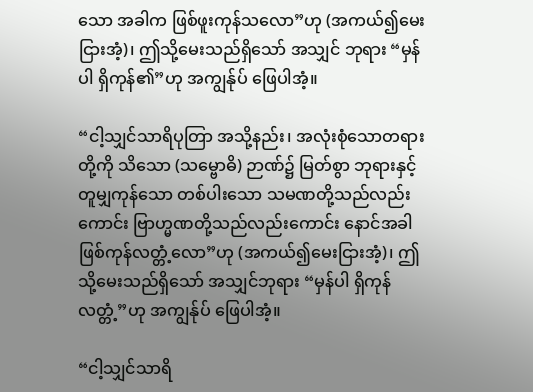သော အခါက ဖြစ်ဖူးကုန်သလော”ဟု (အကယ်၍မေးငြားအံ့)၊ ဤသို့မေးသည်ရှိသော် အသျှင် ဘုရား “မှန်ပါ ရှိကုန်၏”ဟု အကျွန်ုပ် ဖြေပါအံ့။

“ငါ့သျှင်သာရိပုတြာ အသို့နည်း၊ အလုံးစုံသောတရားတို့ကို သိသော (သမ္ဗောဓိ) ဉာဏ်၌ မြတ်စွာ ဘုရားနှင့် တူမျှကုန်သော တစ်ပါးသော သမဏတို့သည်လည်းကောင်း ဗြာဟ္မဏတို့သည်လည်းကောင်း နောင်အခါ ဖြစ်ကုန်လတ္တံ့လော”ဟု (အကယ်၍မေးငြားအံ့)၊ ဤသို့မေးသည်ရှိသော် အသျှင်ဘုရား “မှန်ပါ ရှိကုန်လတ္တံ့”ဟု အကျွန်ုပ် ဖြေပါအံ့။

“ငါ့သျှင်သာရိ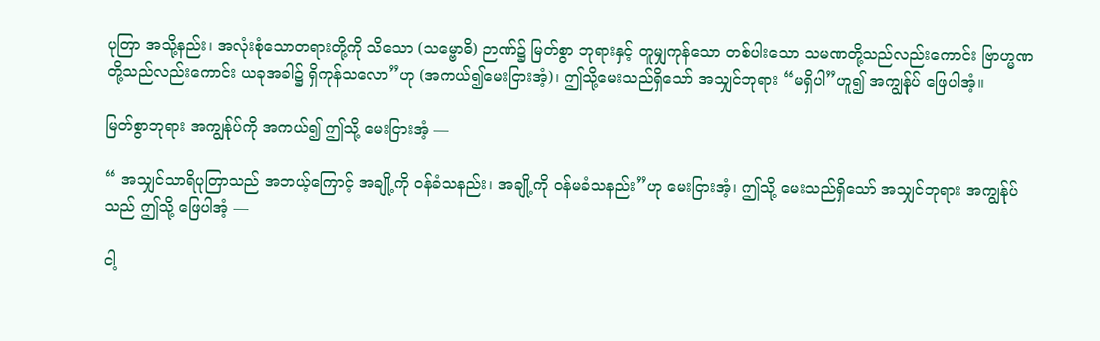ပုတြာ အသို့နည်း၊ အလုံးစုံသောတရားတို့ကို သိသော (သမ္ဗောဓိ) ဉာဏ်၌ မြတ်စွာ ဘုရားနှင့် တူမျှကုန်သော တစ်ပါးသော သမဏတို့သည်လည်းကောင်း ဗြာဟ္မဏတို့သည်လည်းကောင်း ယခုအခါ၌ ရှိကုန်သလော”ဟု (အကယ်၍မေးငြားအံ့)၊ ဤသို့မေးသည်ရှိသော် အသျှင်ဘုရား “မရှိပါ”ဟူ၍ အကျွန်ုပ် ဖြေပါအံ့။

မြတ်စွာဘုရား အကျွန်ုပ်ကို အကယ်၍ ဤသို့ မေးငြားအံ့ —

“ အသျှင်သာရိပုတြာသည် အဘယ့်ကြောင့် အချို့ကို ဝန်ခံသနည်း၊ အချို့ကို ဝန်မခံသနည်း”ဟု မေးငြားအံ့၊ ဤသို့ မေးသည်ရှိသော် အသျှင်ဘုရား အကျွန်ုပ်သည် ဤသို့ ဖြေပါအံ့ —

ငါ့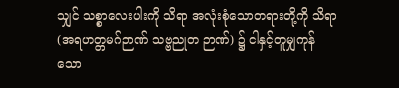သျှင် သစ္စာလေးပါးကို သိရာ အလုံးစုံသောတရားတို့ကို သိရာ (အရဟတ္တမဂ်ဉာဏ် သဗ္ဗညုတ ဉာဏ်) ၌ ငါနှင့်တူမျှကုန်သော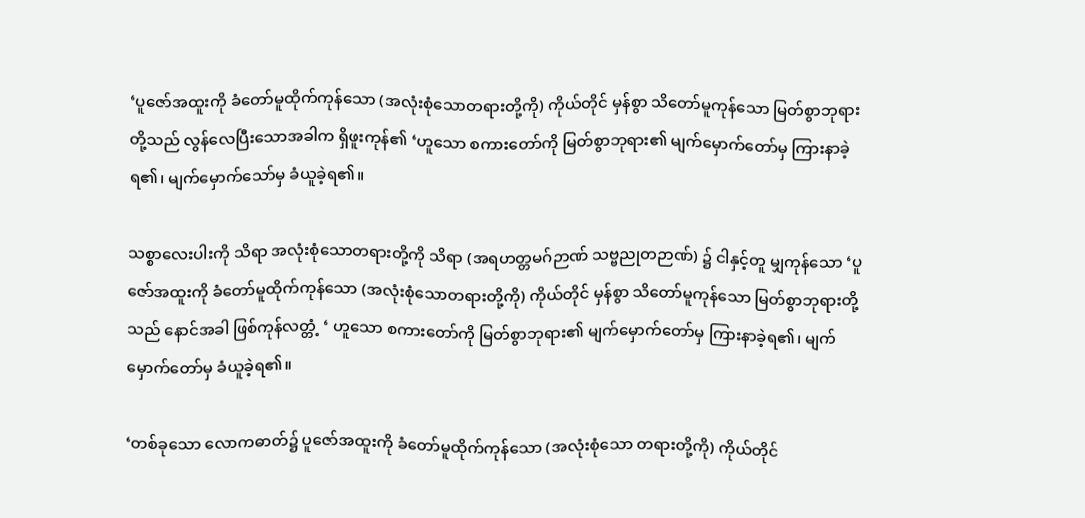‘ပူဇော်အထူးကို ခံတော်မူထိုက်ကုန်သော (အလုံးစုံသောတရားတို့ကို) ကိုယ်တိုင် မှန်စွာ သိတော်မူကုန်သော မြတ်စွာဘုရားတို့သည် လွန်လေပြီးသောအခါက ရှိဖူးကုန်၏ ‘ဟူသော စကားတော်ကို မြတ်စွာဘုရား၏ မျက်မှောက်တော်မှ ကြားနာခဲ့ရ၏၊ မျက်မှောက်သော်မှ ခံယူခဲ့ရ၏။

သစ္စာလေးပါးကို သိရာ အလုံးစုံသောတရားတို့ကို သိရာ (အရဟတ္တမဂ်ဉာဏ် သဗ္ဗညုတဉာဏ်) ၌ ငါနှင့်တူ မျှကုန်သော ‘ပူဇော်အထူးကို ခံတော်မူထိုက်ကုန်သော (အလုံးစုံသောတရားတို့ကို) ကိုယ်တိုင် မှန်စွာ သိတော်မူကုန်သော မြတ်စွာဘုရားတို့သည် နောင်အခါ ဖြစ်ကုန်လတ္တံ့ ‘ ဟူသော စကားတော်ကို မြတ်စွာဘုရား၏ မျက်မှောက်တော်မှ ကြားနာခဲ့ရ၏၊ မျက်မှောက်တော်မှ ခံယူခဲ့ရ၏။

‘တစ်ခုသော လောကဓာတ်၌ ပူဇော်အထူးကို ခံတော်မူထိုက်ကုန်သော (အလုံးစုံသော တရားတို့ကို) ကိုယ်တိုင်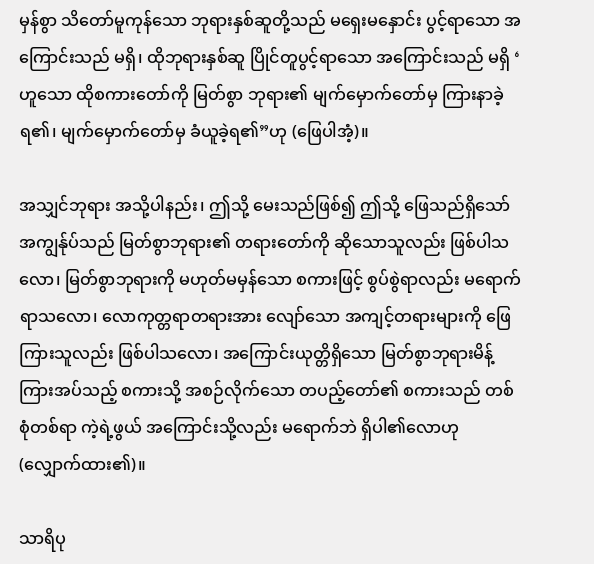မှန်စွာ သိတော်မူကုန်သော ဘုရားနှစ်ဆူတို့သည် မရှေးမနှောင်း ပွင့်ရာသော အကြောင်းသည် မရှိ၊ ထိုဘုရားနှစ်ဆူ ပြိုင်တူပွင့်ရာသော အကြောင်းသည် မရှိ ‘ ဟူသော ထိုစကားတော်ကို မြတ်စွာ ဘုရား၏ မျက်မှောက်တော်မှ ကြားနာခဲ့ရ၏၊ မျက်မှောက်တော်မှ ခံယူခဲ့ရ၏”ဟု (ဖြေပါအံ့)။

အသျှင်ဘုရား အသို့ပါနည်း၊ ဤသို့ မေးသည်ဖြစ်၍ ဤသို့ ဖြေသည်ရှိသော် အကျွန်ုပ်သည် မြတ်စွာဘုရား၏ တရားတော်ကို ဆိုသောသူလည်း ဖြစ်ပါသလော၊ မြတ်စွာဘုရားကို မဟုတ်မမှန်သော စကားဖြင့် စွပ်စွဲရာလည်း မရောက်ရာသလော၊ လောကုတ္တရာတရားအား လျော်သော အကျင့်တရားများကို ဖြေကြားသူလည်း ဖြစ်ပါသလော၊ အကြောင်းယုတ္တိရှိသော မြတ်စွာဘုရားမိန့်ကြားအပ်သည့် စကားသို့ အစဉ်လိုက်သော တပည့်တော်၏ စကားသည် တစ်စုံတစ်ရာ ကဲ့ရဲ့ဖွယ် အကြောင်းသို့လည်း မရောက်ဘဲ ရှိပါ၏လောဟု (လျှောက်ထား၏)။

သာရိပု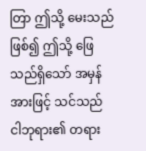တြာ ဤသို့ မေးသည်ဖြစ်၍ ဤသို့ ဖြေသည်ရှိသော် အမှန်အားဖြင့် သင်သည် ငါဘုရား၏ တရား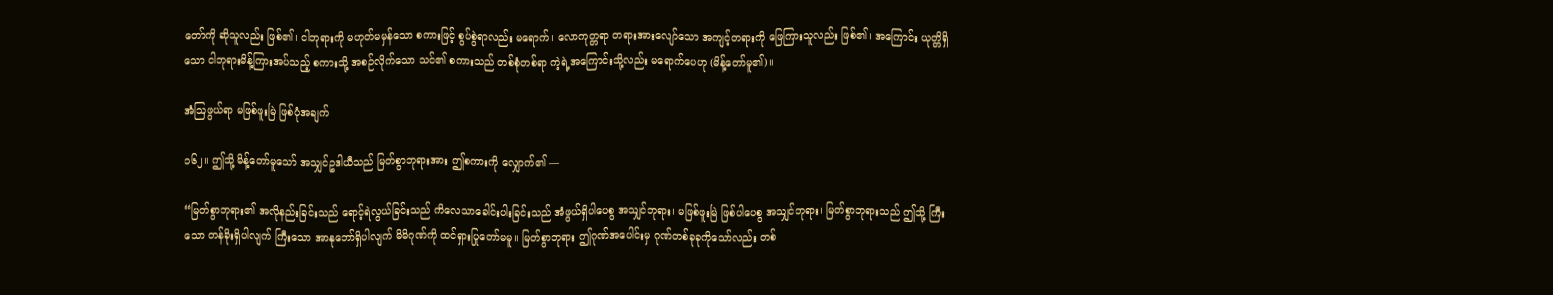တော်ကို ဆိုသူလည်း ဖြစ်၏၊ ငါဘုရားကို မဟုတ်မမှန်သော စကားဖြင့် စွပ်စွဲရာလည်း မရောက်၊ လောကုတ္တရာ တရားအားလျော်သော အကျင့်တရားကို ဖြေကြားသူလည်း ဖြစ်၏၊ အကြောင်း ယုတ္တိရှိသော ငါဘုရားမိန့်ကြားအပ်သည့် စကားသို့ အစဉ်လိုက်သော သင်၏ စကားသည် တစ်စုံတစ်ရာ ကဲ့ရဲ့အကြောင်းသို့လည်း မရောက်ပေဟု (မိန့်တော်မူ၏)။

အံဩဖွယ်ရာ မဖြစ်ဖူးမြဲ ဖြစ်ပုံအချက်

၁၆၂။ ဤသို့ မိန့်တော်မူသော် အသျှင်ဥဒါယီသည် မြတ်စွာဘုရားအား ဤစကားကို လျှောက်၏ —

“မြတ်စွာဘုရား၏ အလိုနည်းခြင်းသည် ရောင့်ရဲလွယ်ခြင်းသည် ကိလေသာခေါင်းပါးခြင်းသည် အံဖွယ်ရှိပါပေစွ အသျှင်ဘုရား၊ မဖြစ်ဖူးမြဲ ဖြစ်ပါပေစွ အသျှင်ဘုရား၊ မြတ်စွာဘုရားသည် ဤသို့ ကြီးသော တန်ခိုးရှိပါလျက် ကြီးသော အာနုဘော်ရှိပါလျက် မိမိဂုဏ်ကို ထင်ရှားပြုတော်မမူ။ မြတ်စွာဘုရား ဤဂုဏ်အပေါင်းမှ ဂုဏ်တစ်ခုခုကိုသော်လည်း တစ်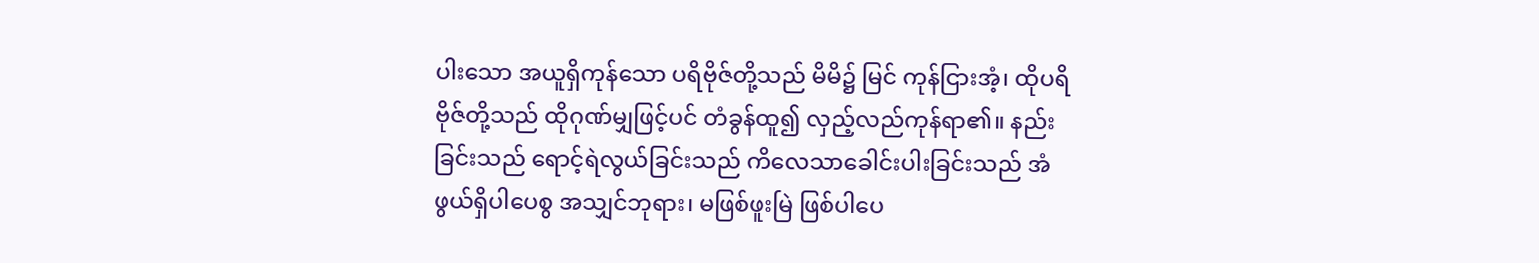ပါးသော အယူရှိကုန်သော ပရိဗိုဇ်တို့သည် မိမိ၌ မြင် ကုန်ငြားအံ့၊ ထိုပရိဗိုဇ်တို့သည် ထိုဂုဏ်မျှဖြင့်ပင် တံခွန်ထူ၍ လှည့်လည်ကုန်ရာ၏။ နည်းခြင်းသည် ရောင့်ရဲလွယ်ခြင်းသည် ကိလေသာခေါင်းပါးခြင်းသည် အံဖွယ်ရှိပါပေစွ အသျှင်ဘုရား၊ မဖြစ်ဖူးမြဲ ဖြစ်ပါပေ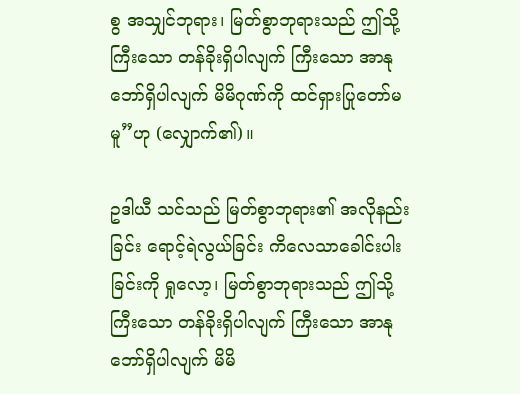စွ အသျှင်ဘုရား၊ မြတ်စွာဘုရားသည် ဤသို့ ကြီးသော တန်ခိုးရှိပါလျက် ကြီးသော အာနုဘော်ရှိပါလျက် မိမိဂုဏ်ကို ထင်ရှားပြုတော်မမူ”ဟု (လျှောက်၏)။

ဥဒါယီ သင်သည် မြတ်စွာဘုရား၏ အလိုနည်းခြင်း ရောင့်ရဲလွယ်ခြင်း ကိလေသာခေါင်းပါးခြင်းကို ရှုလော့၊ မြတ်စွာဘုရားသည် ဤသို့ ကြီးသော တန်ခိုးရှိပါလျက် ကြီးသော အာနုဘော်ရှိပါလျက် မိမိ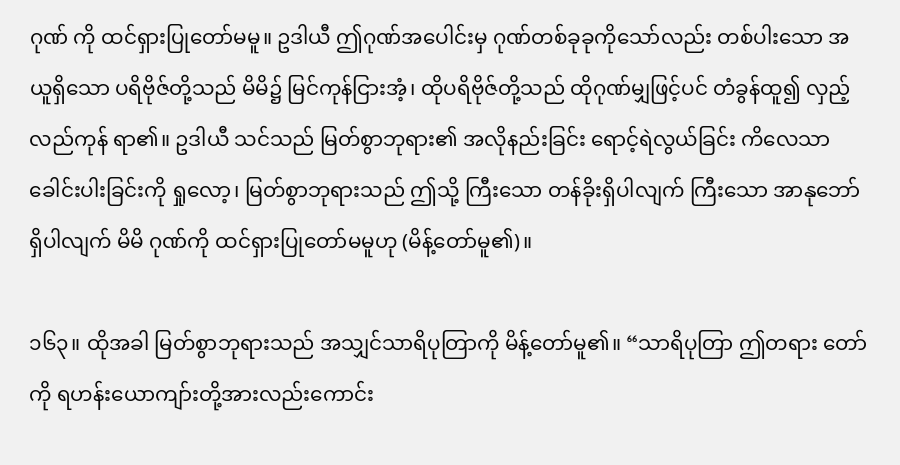ဂုဏ် ကို ထင်ရှားပြုတော်မမူ။ ဥဒါယီ ဤဂုဏ်အပေါင်းမှ ဂုဏ်တစ်ခုခုကိုသော်လည်း တစ်ပါးသော အယူရှိသော ပရိဗိုဇ်တို့သည် မိမိ၌ မြင်ကုန်ငြားအံ့၊ ထိုပရိဗိုဇ်တို့သည် ထိုဂုဏ်မျှဖြင့်ပင် တံခွန်ထူ၍ လှည့်လည်ကုန် ရာ၏။ ဥဒါယီ သင်သည် မြတ်စွာဘုရား၏ အလိုနည်းခြင်း ရောင့်ရဲလွယ်ခြင်း ကိလေသာ ခေါင်းပါးခြင်းကို ရှုလော့၊ မြတ်စွာဘုရားသည် ဤသို့ ကြီးသော တန်ခိုးရှိပါလျက် ကြီးသော အာနုဘော်ရှိပါလျက် မိမိ ဂုဏ်ကို ထင်ရှားပြုတော်မမူဟု (မိန့်တော်မူ၏)။

၁၆၃။ ထိုအခါ မြတ်စွာဘုရားသည် အသျှင်သာရိပုတြာကို မိန့်တော်မူ၏။ “သာရိပုတြာ ဤတရား တော်ကို ရဟန်းယောကျာ်းတို့အားလည်းကောင်း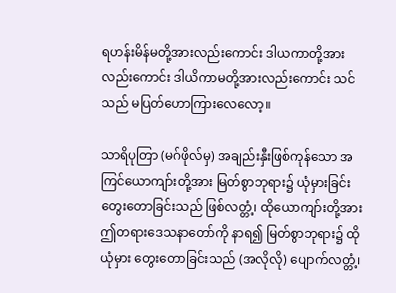ရဟန်းမိန်မတို့အားလည်းကောင်း ဒါယကာတို့အား လည်းကောင်း ဒါယိကာမတို့အားလည်းကောင်း သင်သည် မပြတ်ဟောကြားလေလော့။

သာရိပုတြာ (မဂ်ဖိုလ်မှ) အချည်းနှီးဖြစ်ကုန်သော အကြင်ယောကျာ်းတို့အား မြတ်စွာဘုရား၌ ယုံမှားခြင်း တွေးတောခြင်းသည် ဖြစ်လတ္တံ့၊ ထိုယောကျာ်းတို့အား ဤတရားဒေသနာတော်ကို နာရ၍ မြတ်စွာဘုရား၌ ထိုယုံမှား တွေးတောခြင်းသည် (အလိုလို) ပျောက်လတ္တံ့၊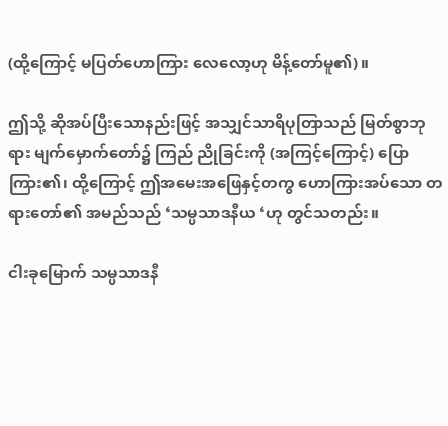(ထို့ကြောင့် မပြတ်ဟောကြား လေလော့ဟု မိန့်တော်မူ၏)။

ဤသို့ ဆိုအပ်ပြီးသောနည်းဖြင့် အသျှင်သာရိပုတြာသည် မြတ်စွာဘုရား မျက်မှောက်တော်၌ ကြည် ညိုခြင်းကို (အကြင့်ကြောင့်) ပြောကြား၏၊ ထို့ကြောင့် ဤအမေးအဖြေနှင့်တကွ ဟောကြားအပ်သော တရားတော်၏ အမည်သည် ‘သမ္ပသာဒနီယ ‘ဟု တွင်သတည်း။

ငါးခုမြောက် သမ္ပသာဒနီ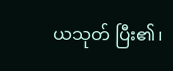ယသုတ် ပြီး၏၊